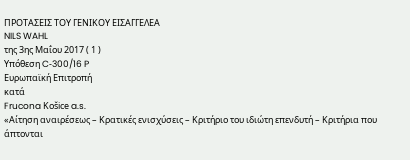ΠΡΟΤΑΣΕΙΣ ΤΟΥ ΓΕΝΙΚΟΥ ΕΙΣΑΓΓΕΛΕΑ
NILS WAHL
της 3ης Μαΐου 2017 ( 1 )
Υπόθεση C‑300/16 P
Ευρωπαϊκή Επιτροπή
κατά
Frucona Košice a.s.
«Αίτηση αναιρέσεως – Κρατικές ενισχύσεις – Κριτήριο του ιδιώτη επενδυτή – Κριτήρια που άπτονται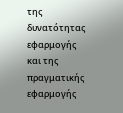της δυνατότητας εφαρμογής και της πραγματικής εφαρμογής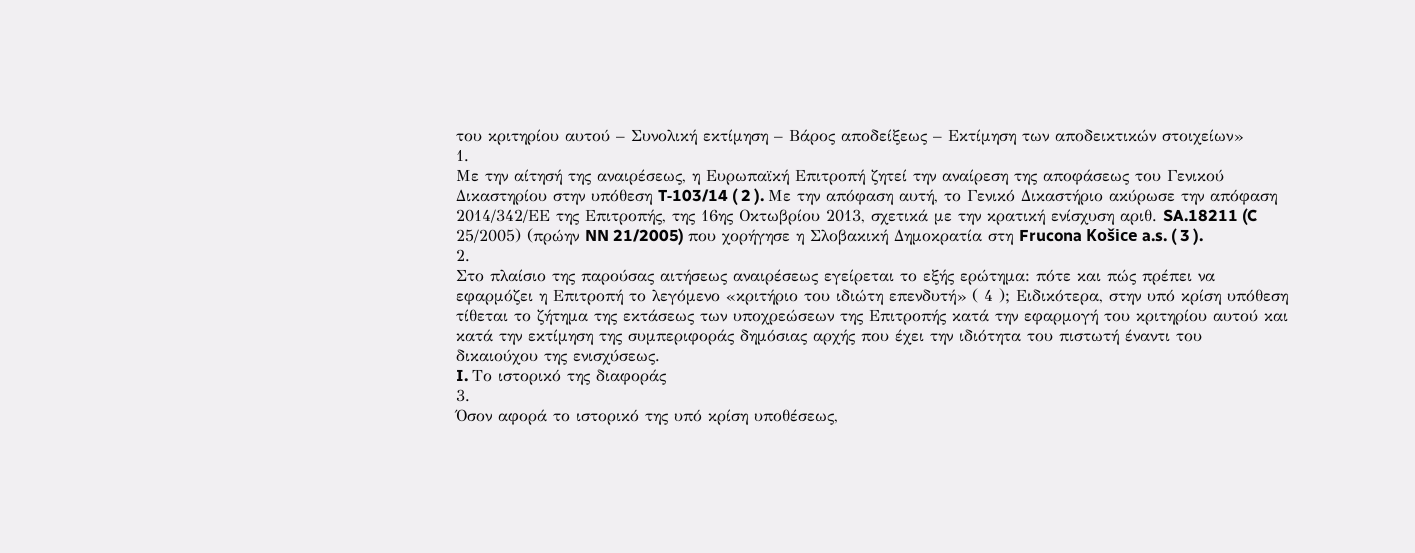του κριτηρίου αυτού – Συνολική εκτίμηση – Βάρος αποδείξεως – Εκτίμηση των αποδεικτικών στοιχείων»
1.
Με την αίτησή της αναιρέσεως, η Ευρωπαϊκή Επιτροπή ζητεί την αναίρεση της αποφάσεως του Γενικού Δικαστηρίου στην υπόθεση T‑103/14 ( 2 ). Με την απόφαση αυτή, το Γενικό Δικαστήριο ακύρωσε την απόφαση 2014/342/ΕΕ της Επιτροπής, της 16ης Οκτωβρίου 2013, σχετικά με την κρατική ενίσχυση αριθ. SA.18211 (C 25/2005) (πρώην NN 21/2005) που χορήγησε η Σλοβακική Δημοκρατία στη Frucona Košice a.s. ( 3 ).
2.
Στο πλαίσιο της παρούσας αιτήσεως αναιρέσεως εγείρεται το εξής ερώτημα: πότε και πώς πρέπει να εφαρμόζει η Επιτροπή το λεγόμενο «κριτήριο του ιδιώτη επενδυτή» ( 4 ); Ειδικότερα, στην υπό κρίση υπόθεση τίθεται το ζήτημα της εκτάσεως των υποχρεώσεων της Επιτροπής κατά την εφαρμογή του κριτηρίου αυτού και κατά την εκτίμηση της συμπεριφοράς δημόσιας αρχής που έχει την ιδιότητα του πιστωτή έναντι του δικαιούχου της ενισχύσεως.
I. Το ιστορικό της διαφοράς
3.
Όσον αφορά το ιστορικό της υπό κρίση υποθέσεως,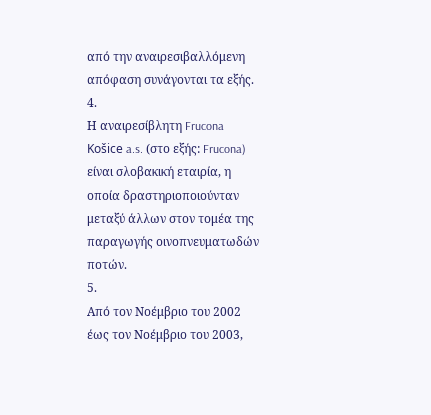από την αναιρεσιβαλλόμενη απόφαση συνάγονται τα εξής.
4.
Η αναιρεσίβλητη Frucona Košice a.s. (στο εξής: Frucona) είναι σλοβακική εταιρία, η οποία δραστηριοποιούνταν μεταξύ άλλων στον τομέα της παραγωγής οινοπνευματωδών ποτών.
5.
Από τον Νοέμβριο του 2002 έως τον Νοέμβριο του 2003,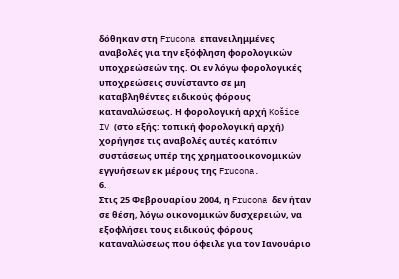δόθηκαν στη Frucona επανειλημμένες αναβολές για την εξόφληση φορολογικών υποχρεώσεών της. Οι εν λόγω φορολογικές υποχρεώσεις συνίσταντο σε μη καταβληθέντες ειδικούς φόρους καταναλώσεως. Η φορολογική αρχή Košice IV (στο εξής: τοπική φορολογική αρχή) χορήγησε τις αναβολές αυτές κατόπιν συστάσεως υπέρ της χρηματοοικονομικών εγγυήσεων εκ μέρους της Frucona.
6.
Στις 25 Φεβρουαρίου 2004, η Frucona δεν ήταν σε θέση, λόγω οικονομικών δυσχερειών, να εξοφλήσει τους ειδικούς φόρους καταναλώσεως που όφειλε για τον Ιανουάριο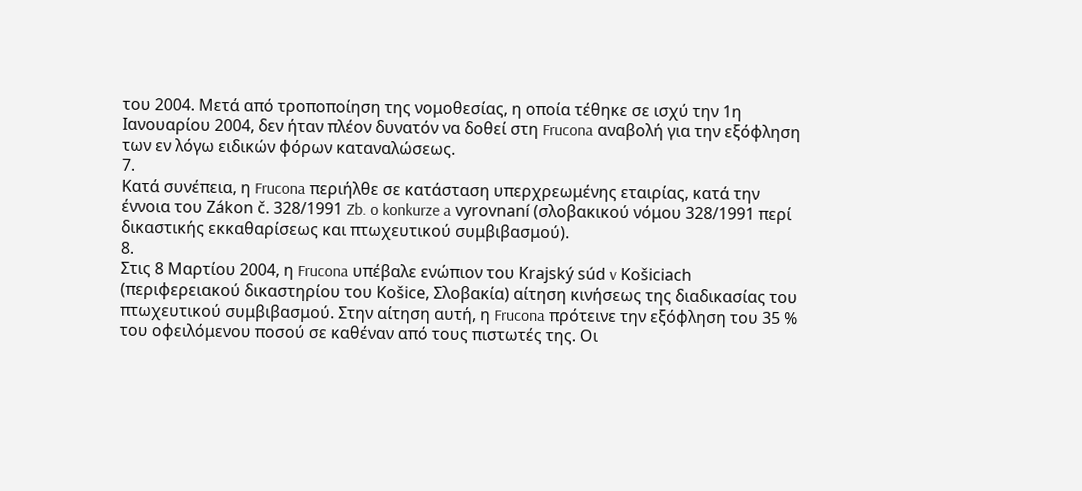του 2004. Μετά από τροποποίηση της νομοθεσίας, η οποία τέθηκε σε ισχύ την 1η Ιανουαρίου 2004, δεν ήταν πλέον δυνατόν να δοθεί στη Frucona αναβολή για την εξόφληση των εν λόγω ειδικών φόρων καταναλώσεως.
7.
Κατά συνέπεια, η Frucona περιήλθε σε κατάσταση υπερχρεωμένης εταιρίας, κατά την έννοια του Zákon č. 328/1991 Zb. o konkurze a vyrovnaní (σλοβακικού νόμου 328/1991 περί δικαστικής εκκαθαρίσεως και πτωχευτικού συμβιβασμού).
8.
Στις 8 Μαρτίου 2004, η Frucona υπέβαλε ενώπιον του Krajský súd v Košiciach (περιφερειακού δικαστηρίου του Košice, Σλοβακία) αίτηση κινήσεως της διαδικασίας του πτωχευτικού συμβιβασμού. Στην αίτηση αυτή, η Frucona πρότεινε την εξόφληση του 35 % του οφειλόμενου ποσού σε καθέναν από τους πιστωτές της. Οι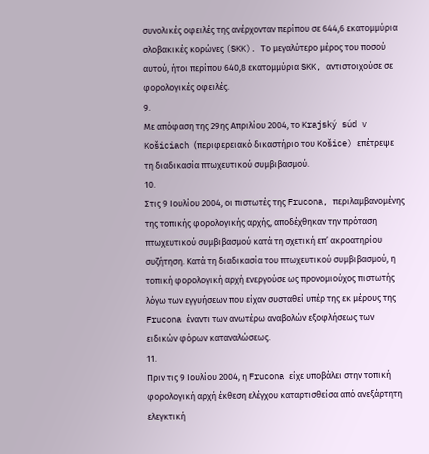συνολικές οφειλές της ανέρχονταν περίπου σε 644,6 εκατομμύρια σλοβακικές κορώνες (SKK). Το μεγαλύτερο μέρος του ποσού αυτού, ήτοι περίπου 640,8 εκατομμύρια SKK, αντιστοιχούσε σε φορολογικές οφειλές.
9.
Με απόφαση της 29ης Απριλίου 2004, το Krajský súd v Košiciach (περιφερειακό δικαστήριο του Košice) επέτρεψε τη διαδικασία πτωχευτικού συμβιβασμού.
10.
Στις 9 Ιουλίου 2004, οι πιστωτές της Frucona, περιλαμβανομένης της τοπικής φορολογικής αρχής, αποδέχθηκαν την πρόταση πτωχευτικού συμβιβασμού κατά τη σχετική επ’ ακροατηρίου συζήτηση. Κατά τη διαδικασία του πτωχευτικού συμβιβασμού, η τοπική φορολογική αρχή ενεργούσε ως προνομιούχος πιστωτής λόγω των εγγυήσεων που είχαν συσταθεί υπέρ της εκ μέρους της Frucona έναντι των ανωτέρω αναβολών εξοφλήσεως των ειδικών φόρων καταναλώσεως.
11.
Πριν τις 9 Ιουλίου 2004, η Frucona είχε υποβάλει στην τοπική φορολογική αρχή έκθεση ελέγχου καταρτισθείσα από ανεξάρτητη ελεγκτική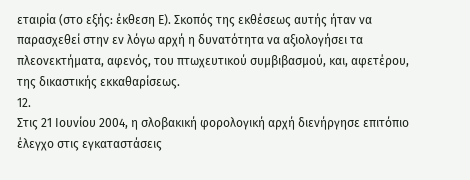εταιρία (στο εξής: έκθεση Ε). Σκοπός της εκθέσεως αυτής ήταν να παρασχεθεί στην εν λόγω αρχή η δυνατότητα να αξιολογήσει τα πλεονεκτήματα, αφενός, του πτωχευτικού συμβιβασμού, και, αφετέρου, της δικαστικής εκκαθαρίσεως.
12.
Στις 21 Ιουνίου 2004, η σλοβακική φορολογική αρχή διενήργησε επιτόπιο έλεγχο στις εγκαταστάσεις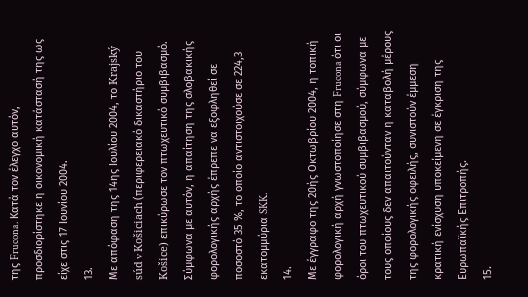της Frucona. Κατά τον έλεγχο αυτόν, προσδιορίστηκε η οικονομική κατάστασή της ως είχε στις 17 Ιουνίου 2004.
13.
Με απόφαση της 14ης Ιουλίου 2004, το Krajský súd v Košiciach (περιφερειακό δικαστήριο του Košice) επικύρωσε τον πτωχευτικό συμβιβασμό. Σύμφωνα με αυτόν, η απαίτηση της σλοβακικής φορολογικής αρχής έπρεπε να εξοφληθεί σε ποσοστό 35 %, το οποίο αντιστοιχούσε σε 224,3 εκατομμύρια SKK.
14.
Με έγγραφο της 20ής Οκτωβρίου 2004, η τοπική φορολογική αρχή γνωστοποίησε στη Frucona ότι οι όροι του πτωχευτικού συμβιβασμού, σύμφωνα με τους οποίους δεν απαιτούνταν η καταβολή μέρους της φορολογικής οφειλής, συνιστούν έμμεση κρατική ενίσχυση υποκείμενη σε έγκριση της Ευρωπαϊκής Επιτροπής.
15.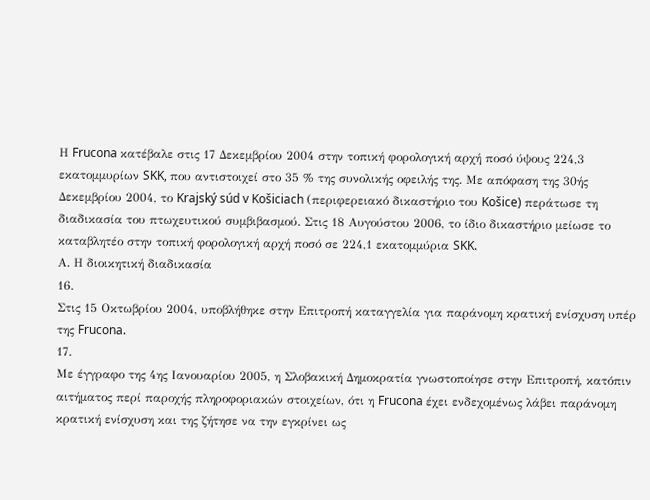Η Frucona κατέβαλε στις 17 Δεκεμβρίου 2004 στην τοπική φορολογική αρχή ποσό ύψους 224,3 εκατομμυρίων SKK, που αντιστοιχεί στο 35 % της συνολικής οφειλής της. Με απόφαση της 30ής Δεκεμβρίου 2004, το Krajský súd v Košiciach (περιφερειακό δικαστήριο του Košice) περάτωσε τη διαδικασία του πτωχευτικού συμβιβασμού. Στις 18 Αυγούστου 2006, το ίδιο δικαστήριο μείωσε το καταβλητέο στην τοπική φορολογική αρχή ποσό σε 224,1 εκατομμύρια SKK.
Α. Η διοικητική διαδικασία
16.
Στις 15 Οκτωβρίου 2004, υποβλήθηκε στην Επιτροπή καταγγελία για παράνομη κρατική ενίσχυση υπέρ της Frucona.
17.
Με έγγραφο της 4ης Ιανουαρίου 2005, η Σλοβακική Δημοκρατία γνωστοποίησε στην Επιτροπή, κατόπιν αιτήματος περί παροχής πληροφοριακών στοιχείων, ότι η Frucona έχει ενδεχομένως λάβει παράνομη κρατική ενίσχυση και της ζήτησε να την εγκρίνει ως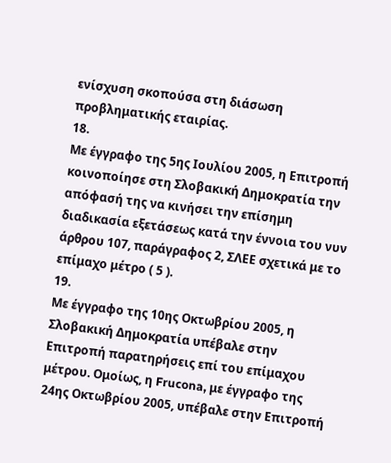ενίσχυση σκοπούσα στη διάσωση προβληματικής εταιρίας.
18.
Με έγγραφο της 5ης Ιουλίου 2005, η Επιτροπή κοινοποίησε στη Σλοβακική Δημοκρατία την απόφασή της να κινήσει την επίσημη διαδικασία εξετάσεως κατά την έννοια του νυν άρθρου 107, παράγραφος 2, ΣΛΕΕ σχετικά με το επίμαχο μέτρο ( 5 ).
19.
Με έγγραφο της 10ης Οκτωβρίου 2005, η Σλοβακική Δημοκρατία υπέβαλε στην Επιτροπή παρατηρήσεις επί του επίμαχου μέτρου. Ομοίως, η Frucona, με έγγραφο της 24ης Οκτωβρίου 2005, υπέβαλε στην Επιτροπή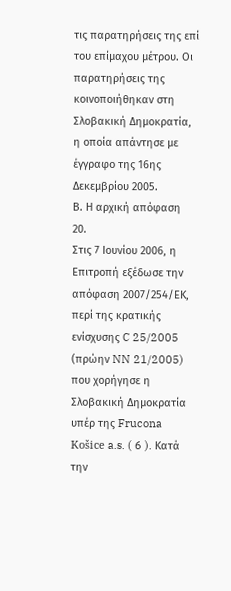τις παρατηρήσεις της επί του επίμαχου μέτρου. Οι παρατηρήσεις της κοινοποιήθηκαν στη Σλοβακική Δημοκρατία, η οποία απάντησε με έγγραφο της 16ης Δεκεμβρίου 2005.
Β. Η αρχική απόφαση
20.
Στις 7 Ιουνίου 2006, η Επιτροπή εξέδωσε την απόφαση 2007/254/ΕΚ, περί της κρατικής ενίσχυσης C 25/2005 (πρώην NN 21/2005) που χορήγησε η Σλοβακική Δημοκρατία υπέρ της Frucona Košice a.s. ( 6 ). Κατά την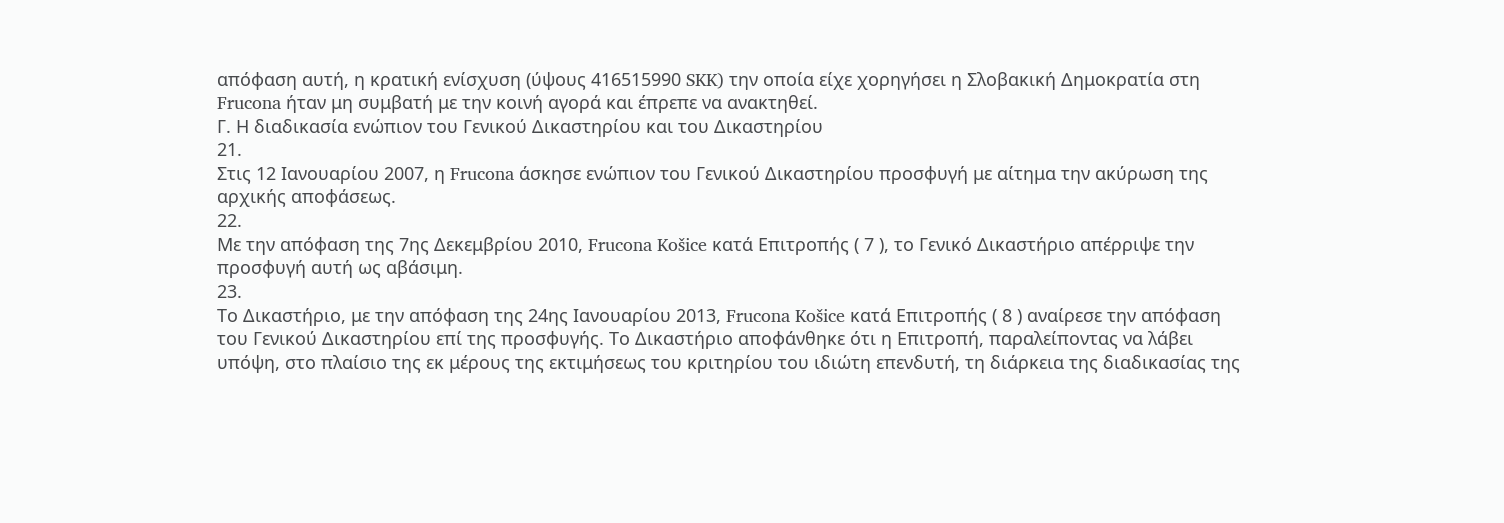απόφαση αυτή, η κρατική ενίσχυση (ύψους 416515990 SKK) την οποία είχε χορηγήσει η Σλοβακική Δημοκρατία στη Frucona ήταν μη συμβατή με την κοινή αγορά και έπρεπε να ανακτηθεί.
Γ. Η διαδικασία ενώπιον του Γενικού Δικαστηρίου και του Δικαστηρίου
21.
Στις 12 Ιανουαρίου 2007, η Frucona άσκησε ενώπιον του Γενικού Δικαστηρίου προσφυγή με αίτημα την ακύρωση της αρχικής αποφάσεως.
22.
Με την απόφαση της 7ης Δεκεμβρίου 2010, Frucona Košice κατά Επιτροπής ( 7 ), το Γενικό Δικαστήριο απέρριψε την προσφυγή αυτή ως αβάσιμη.
23.
Το Δικαστήριο, με την απόφαση της 24ης Ιανουαρίου 2013, Frucona Košice κατά Επιτροπής ( 8 ) αναίρεσε την απόφαση του Γενικού Δικαστηρίου επί της προσφυγής. Το Δικαστήριο αποφάνθηκε ότι η Επιτροπή, παραλείποντας να λάβει υπόψη, στο πλαίσιο της εκ μέρους της εκτιμήσεως του κριτηρίου του ιδιώτη επενδυτή, τη διάρκεια της διαδικασίας της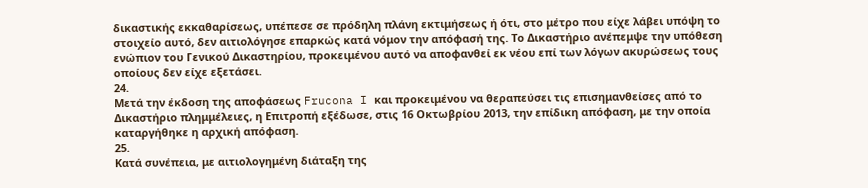δικαστικής εκκαθαρίσεως, υπέπεσε σε πρόδηλη πλάνη εκτιμήσεως ή ότι, στο μέτρο που είχε λάβει υπόψη το στοιχείο αυτό, δεν αιτιολόγησε επαρκώς κατά νόμον την απόφασή της. Το Δικαστήριο ανέπεμψε την υπόθεση ενώπιον του Γενικού Δικαστηρίου, προκειμένου αυτό να αποφανθεί εκ νέου επί των λόγων ακυρώσεως τους οποίους δεν είχε εξετάσει.
24.
Μετά την έκδοση της αποφάσεως Frucona I και προκειμένου να θεραπεύσει τις επισημανθείσες από το Δικαστήριο πλημμέλειες, η Επιτροπή εξέδωσε, στις 16 Οκτωβρίου 2013, την επίδικη απόφαση, με την οποία καταργήθηκε η αρχική απόφαση.
25.
Κατά συνέπεια, με αιτιολογημένη διάταξη της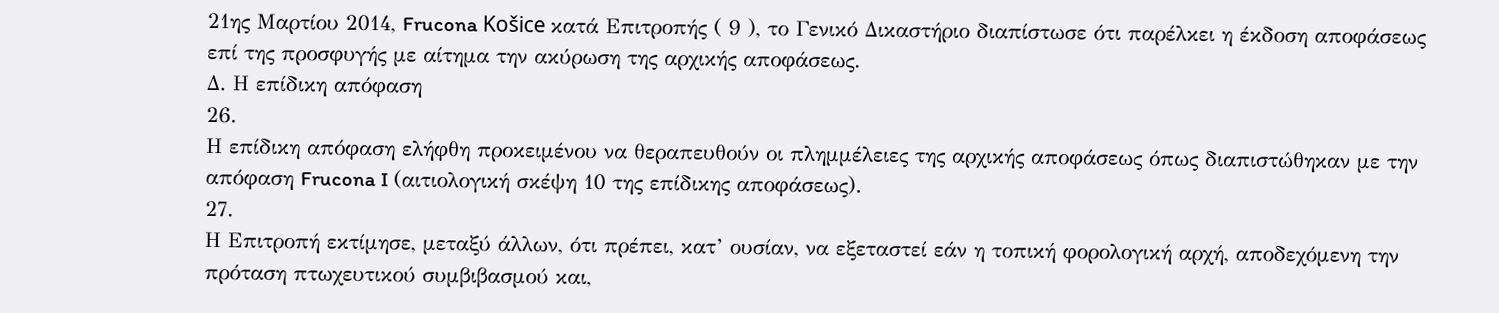21ης Μαρτίου 2014, Frucona Košice κατά Επιτροπής ( 9 ), το Γενικό Δικαστήριο διαπίστωσε ότι παρέλκει η έκδοση αποφάσεως επί της προσφυγής με αίτημα την ακύρωση της αρχικής αποφάσεως.
Δ. Η επίδικη απόφαση
26.
Η επίδικη απόφαση ελήφθη προκειμένου να θεραπευθούν οι πλημμέλειες της αρχικής αποφάσεως όπως διαπιστώθηκαν με την απόφαση Frucona I (αιτιολογική σκέψη 10 της επίδικης αποφάσεως).
27.
Η Επιτροπή εκτίμησε, μεταξύ άλλων, ότι πρέπει, κατ’ ουσίαν, να εξεταστεί εάν η τοπική φορολογική αρχή, αποδεχόμενη την πρόταση πτωχευτικού συμβιβασμού και,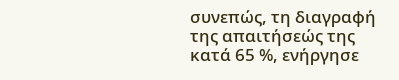συνεπώς, τη διαγραφή της απαιτήσεώς της κατά 65 %, ενήργησε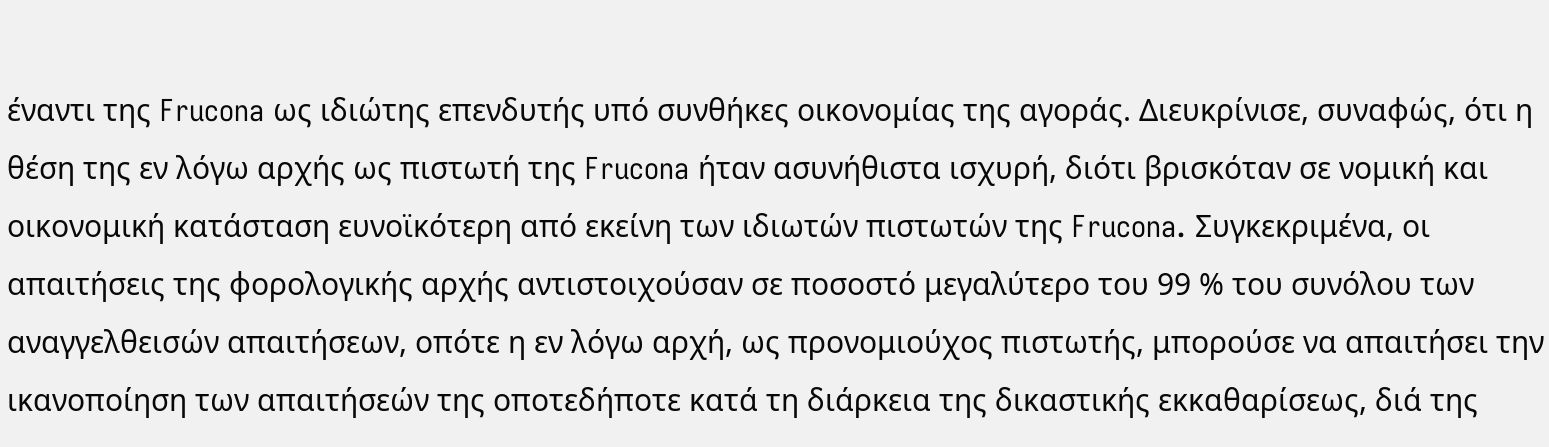έναντι της Frucona ως ιδιώτης επενδυτής υπό συνθήκες οικονομίας της αγοράς. Διευκρίνισε, συναφώς, ότι η θέση της εν λόγω αρχής ως πιστωτή της Frucona ήταν ασυνήθιστα ισχυρή, διότι βρισκόταν σε νομική και οικονομική κατάσταση ευνοϊκότερη από εκείνη των ιδιωτών πιστωτών της Frucona. Συγκεκριμένα, οι απαιτήσεις της φορολογικής αρχής αντιστοιχούσαν σε ποσοστό μεγαλύτερο του 99 % του συνόλου των αναγγελθεισών απαιτήσεων, οπότε η εν λόγω αρχή, ως προνομιούχος πιστωτής, μπορούσε να απαιτήσει την ικανοποίηση των απαιτήσεών της οποτεδήποτε κατά τη διάρκεια της δικαστικής εκκαθαρίσεως, διά της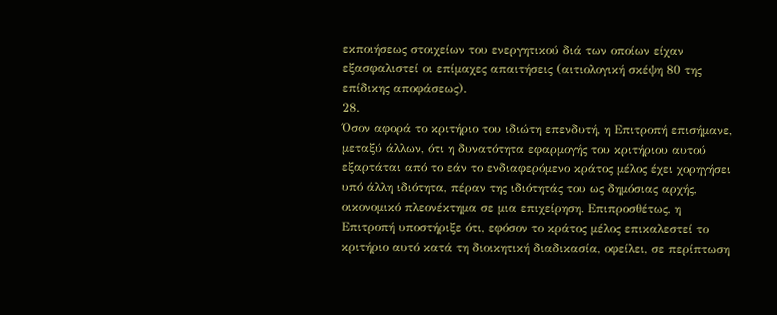εκποιήσεως στοιχείων του ενεργητικού διά των οποίων είχαν εξασφαλιστεί οι επίμαχες απαιτήσεις (αιτιολογική σκέψη 80 της επίδικης αποφάσεως).
28.
Όσον αφορά το κριτήριο του ιδιώτη επενδυτή, η Επιτροπή επισήμανε, μεταξύ άλλων, ότι η δυνατότητα εφαρμογής του κριτήριου αυτού εξαρτάται από το εάν το ενδιαφερόμενο κράτος μέλος έχει χορηγήσει υπό άλλη ιδιότητα, πέραν της ιδιότητάς του ως δημόσιας αρχής, οικονομικό πλεονέκτημα σε μια επιχείρηση. Επιπροσθέτως, η Επιτροπή υποστήριξε ότι, εφόσον το κράτος μέλος επικαλεστεί το κριτήριο αυτό κατά τη διοικητική διαδικασία, οφείλει, σε περίπτωση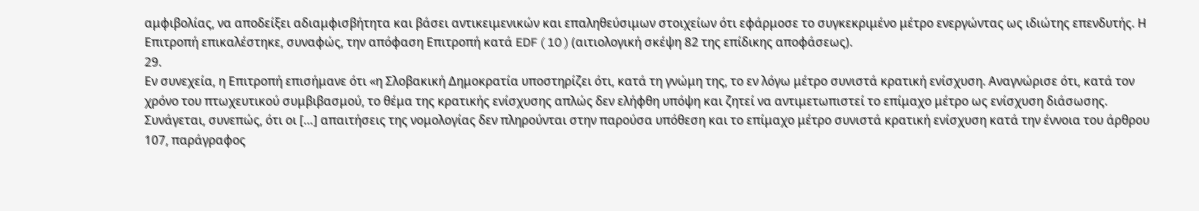αμφιβολίας, να αποδείξει αδιαμφισβήτητα και βάσει αντικειμενικών και επαληθεύσιμων στοιχείων ότι εφάρμοσε το συγκεκριμένο μέτρο ενεργώντας ως ιδιώτης επενδυτής. Η Επιτροπή επικαλέστηκε, συναφώς, την απόφαση Επιτροπή κατά EDF ( 10 ) (αιτιολογική σκέψη 82 της επίδικης αποφάσεως).
29.
Εν συνεχεία, η Επιτροπή επισήμανε ότι «η Σλοβακική Δημοκρατία υποστηρίζει ότι, κατά τη γνώμη της, το εν λόγω μέτρο συνιστά κρατική ενίσχυση. Αναγνώρισε ότι, κατά τον χρόνο του πτωχευτικού συμβιβασμού, το θέμα της κρατικής ενίσχυσης απλώς δεν ελήφθη υπόψη και ζητεί να αντιμετωπιστεί το επίμαχο μέτρο ως ενίσχυση διάσωσης. Συνάγεται, συνεπώς, ότι οι […] απαιτήσεις της νομολογίας δεν πληρούνται στην παρούσα υπόθεση και το επίμαχο μέτρο συνιστά κρατική ενίσχυση κατά την έννοια του άρθρου 107, παράγραφος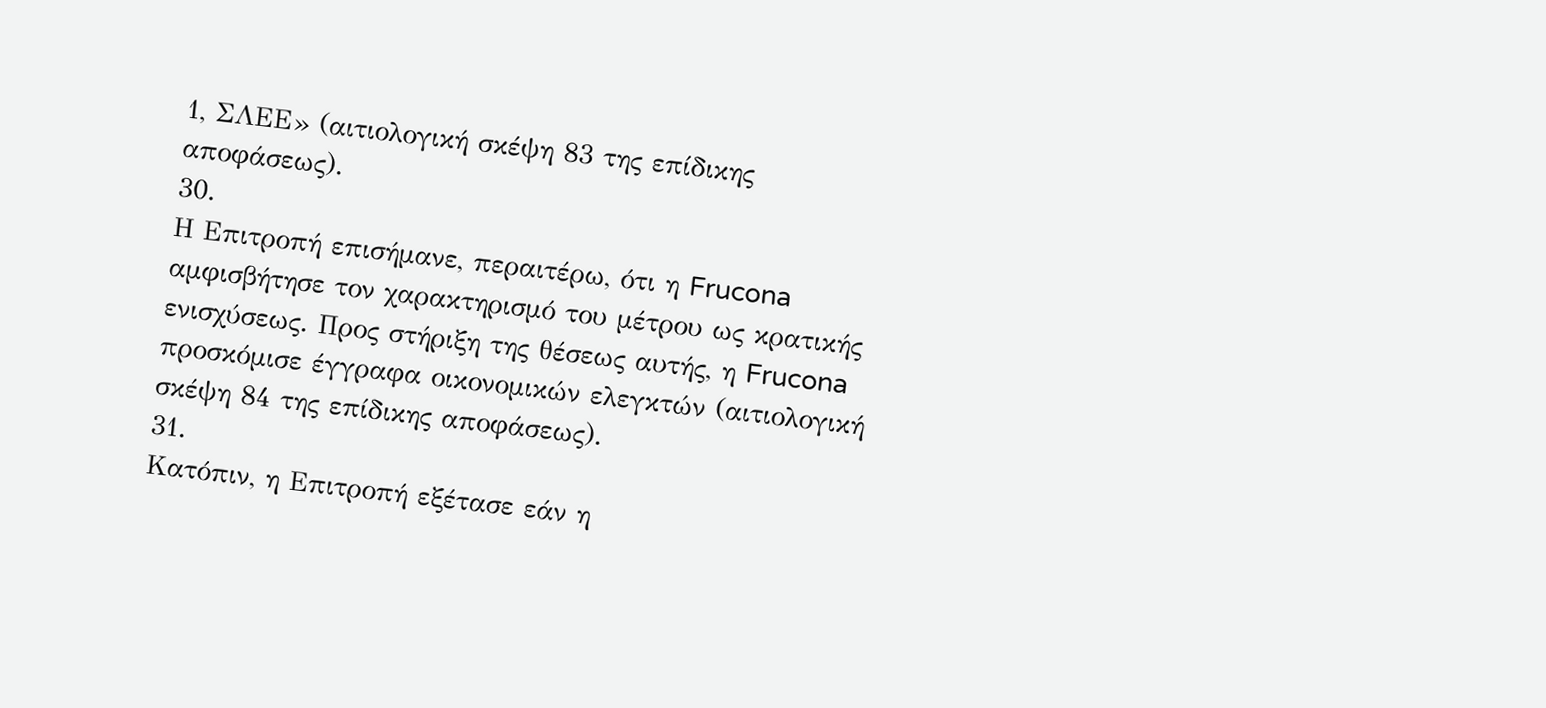1, ΣΛΕΕ» (αιτιολογική σκέψη 83 της επίδικης αποφάσεως).
30.
Η Επιτροπή επισήμανε, περαιτέρω, ότι η Frucona αμφισβήτησε τον χαρακτηρισμό του μέτρου ως κρατικής ενισχύσεως. Προς στήριξη της θέσεως αυτής, η Frucona προσκόμισε έγγραφα οικονομικών ελεγκτών (αιτιολογική σκέψη 84 της επίδικης αποφάσεως).
31.
Κατόπιν, η Επιτροπή εξέτασε εάν η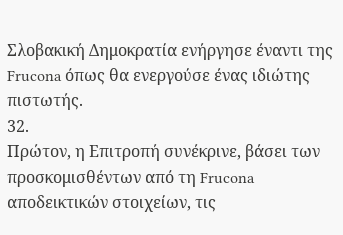Σλοβακική Δημοκρατία ενήργησε έναντι της Frucona όπως θα ενεργούσε ένας ιδιώτης πιστωτής.
32.
Πρώτον, η Επιτροπή συνέκρινε, βάσει των προσκομισθέντων από τη Frucona αποδεικτικών στοιχείων, τις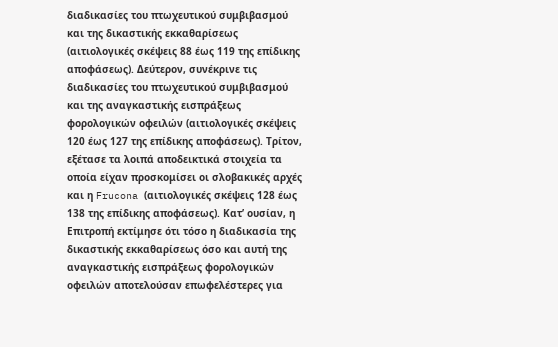διαδικασίες του πτωχευτικού συμβιβασμού και της δικαστικής εκκαθαρίσεως (αιτιολογικές σκέψεις 88 έως 119 της επίδικης αποφάσεως). Δεύτερον, συνέκρινε τις διαδικασίες του πτωχευτικού συμβιβασμού και της αναγκαστικής εισπράξεως φορολογικών οφειλών (αιτιολογικές σκέψεις 120 έως 127 της επίδικης αποφάσεως). Τρίτον, εξέτασε τα λοιπά αποδεικτικά στοιχεία τα οποία είχαν προσκομίσει οι σλοβακικές αρχές και η Frucona (αιτιολογικές σκέψεις 128 έως 138 της επίδικης αποφάσεως). Κατ’ ουσίαν, η Επιτροπή εκτίμησε ότι τόσο η διαδικασία της δικαστικής εκκαθαρίσεως όσο και αυτή της αναγκαστικής εισπράξεως φορολογικών οφειλών αποτελούσαν επωφελέστερες για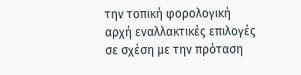την τοπική φορολογική αρχή εναλλακτικές επιλογές σε σχέση με την πρόταση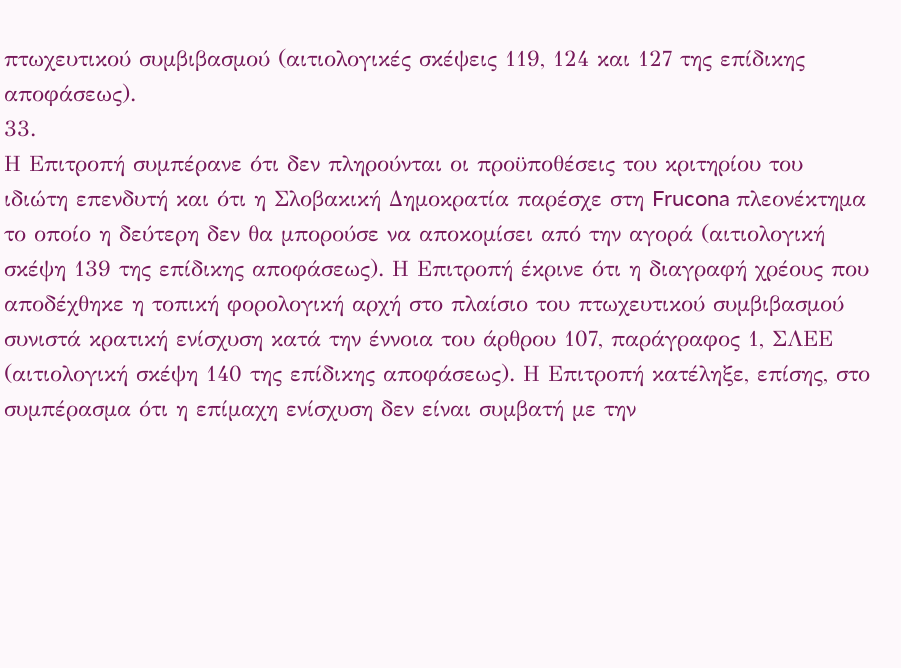πτωχευτικού συμβιβασμού (αιτιολογικές σκέψεις 119, 124 και 127 της επίδικης αποφάσεως).
33.
Η Επιτροπή συμπέρανε ότι δεν πληρούνται οι προϋποθέσεις του κριτηρίου του ιδιώτη επενδυτή και ότι η Σλοβακική Δημοκρατία παρέσχε στη Frucona πλεονέκτημα το οποίο η δεύτερη δεν θα μπορούσε να αποκομίσει από την αγορά (αιτιολογική σκέψη 139 της επίδικης αποφάσεως). Η Επιτροπή έκρινε ότι η διαγραφή χρέους που αποδέχθηκε η τοπική φορολογική αρχή στο πλαίσιο του πτωχευτικού συμβιβασμού συνιστά κρατική ενίσχυση κατά την έννοια του άρθρου 107, παράγραφος 1, ΣΛΕΕ (αιτιολογική σκέψη 140 της επίδικης αποφάσεως). Η Επιτροπή κατέληξε, επίσης, στο συμπέρασμα ότι η επίμαχη ενίσχυση δεν είναι συμβατή με την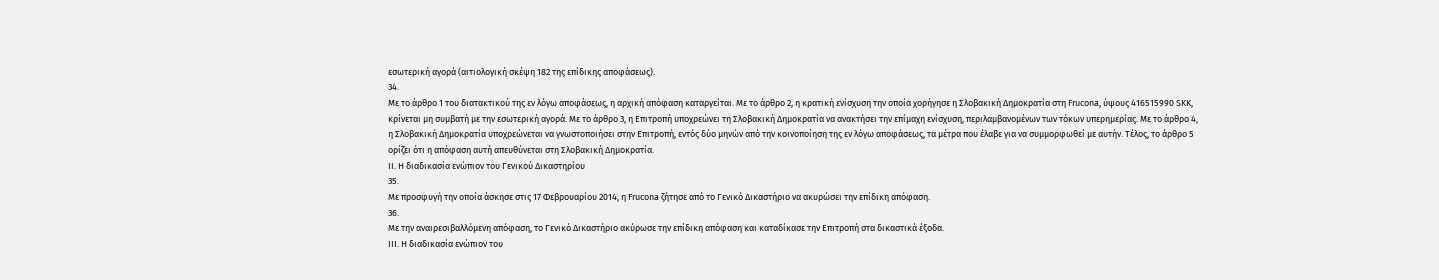εσωτερική αγορά (αιτιολογική σκέψη 182 της επίδικης αποφάσεως).
34.
Με το άρθρο 1 του διατακτικού της εν λόγω αποφάσεως, η αρχική απόφαση καταργείται. Με το άρθρο 2, η κρατική ενίσχυση την οποία χορήγησε η Σλοβακική Δημοκρατία στη Frucona, ύψους 416515990 SKK, κρίνεται μη συμβατή με την εσωτερική αγορά. Με το άρθρο 3, η Επιτροπή υποχρεώνει τη Σλοβακική Δημοκρατία να ανακτήσει την επίμαχη ενίσχυση, περιλαμβανομένων των τόκων υπερημερίας. Με το άρθρο 4, η Σλοβακική Δημοκρατία υποχρεώνεται να γνωστοποιήσει στην Επιτροπή, εντός δύο μηνών από την κοινοποίηση της εν λόγω αποφάσεως, τα μέτρα που έλαβε για να συμμορφωθεί με αυτήν. Τέλος, το άρθρο 5 ορίζει ότι η απόφαση αυτή απευθύνεται στη Σλοβακική Δημοκρατία.
II. Η διαδικασία ενώπιον του Γενικού Δικαστηρίου
35.
Με προσφυγή την οποία άσκησε στις 17 Φεβρουαρίου 2014, η Frucona ζήτησε από το Γενικό Δικαστήριο να ακυρώσει την επίδικη απόφαση.
36.
Με την αναιρεσιβαλλόμενη απόφαση, το Γενικό Δικαστήριο ακύρωσε την επίδικη απόφαση και καταδίκασε την Επιτροπή στα δικαστικά έξοδα.
III. Η διαδικασία ενώπιον του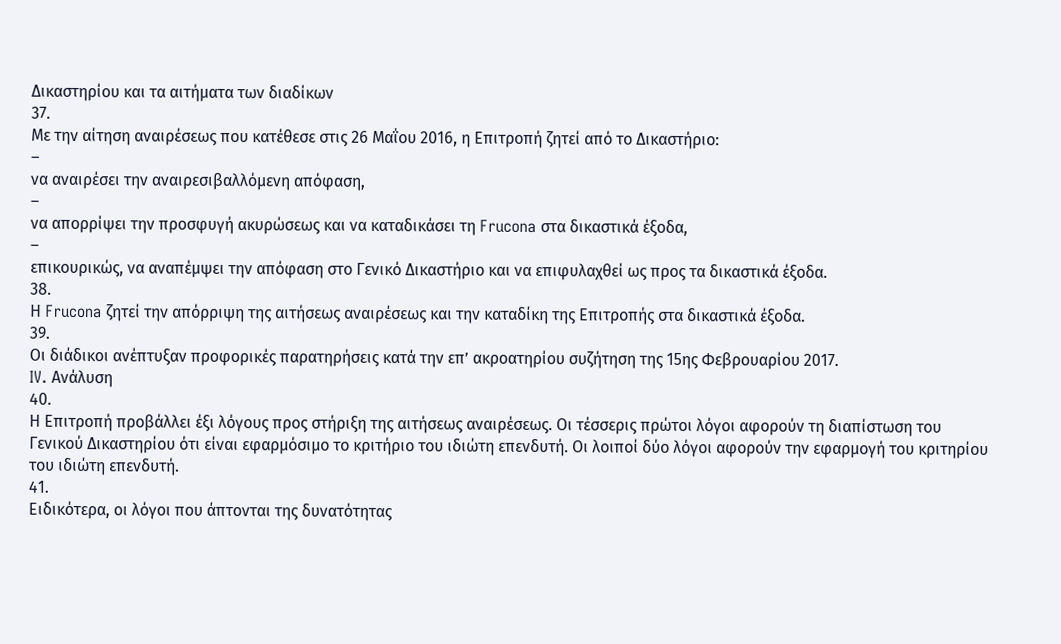Δικαστηρίου και τα αιτήματα των διαδίκων
37.
Με την αίτηση αναιρέσεως που κατέθεσε στις 26 Μαΐου 2016, η Επιτροπή ζητεί από το Δικαστήριο:
–
να αναιρέσει την αναιρεσιβαλλόμενη απόφαση,
–
να απορρίψει την προσφυγή ακυρώσεως και να καταδικάσει τη Frucona στα δικαστικά έξοδα,
–
επικουρικώς, να αναπέμψει την απόφαση στο Γενικό Δικαστήριο και να επιφυλαχθεί ως προς τα δικαστικά έξοδα.
38.
Η Frucona ζητεί την απόρριψη της αιτήσεως αναιρέσεως και την καταδίκη της Επιτροπής στα δικαστικά έξοδα.
39.
Οι διάδικοι ανέπτυξαν προφορικές παρατηρήσεις κατά την επ’ ακροατηρίου συζήτηση της 15ης Φεβρουαρίου 2017.
IV. Ανάλυση
40.
Η Επιτροπή προβάλλει έξι λόγους προς στήριξη της αιτήσεως αναιρέσεως. Οι τέσσερις πρώτοι λόγοι αφορούν τη διαπίστωση του Γενικού Δικαστηρίου ότι είναι εφαρμόσιμο το κριτήριο του ιδιώτη επενδυτή. Οι λοιποί δύο λόγοι αφορούν την εφαρμογή του κριτηρίου του ιδιώτη επενδυτή.
41.
Ειδικότερα, οι λόγοι που άπτονται της δυνατότητας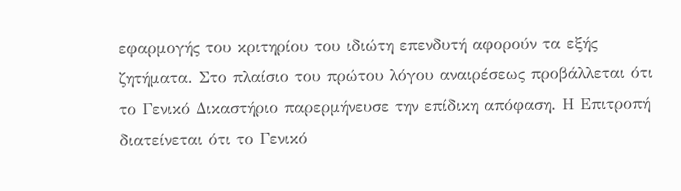εφαρμογής του κριτηρίου του ιδιώτη επενδυτή αφορούν τα εξής ζητήματα. Στο πλαίσιο του πρώτου λόγου αναιρέσεως προβάλλεται ότι το Γενικό Δικαστήριο παρερμήνευσε την επίδικη απόφαση. Η Επιτροπή διατείνεται ότι το Γενικό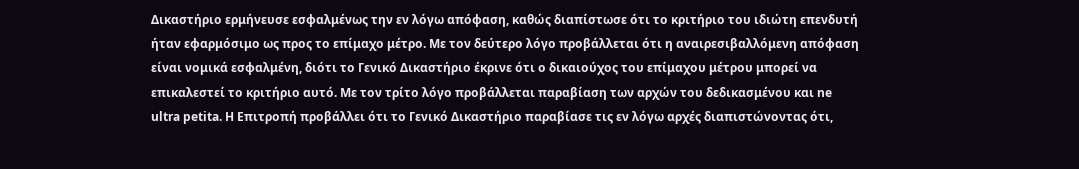Δικαστήριο ερμήνευσε εσφαλμένως την εν λόγω απόφαση, καθώς διαπίστωσε ότι το κριτήριο του ιδιώτη επενδυτή ήταν εφαρμόσιμο ως προς το επίμαχο μέτρο. Με τον δεύτερο λόγο προβάλλεται ότι η αναιρεσιβαλλόμενη απόφαση είναι νομικά εσφαλμένη, διότι το Γενικό Δικαστήριο έκρινε ότι ο δικαιούχος του επίμαχου μέτρου μπορεί να επικαλεστεί το κριτήριο αυτό. Με τον τρίτο λόγο προβάλλεται παραβίαση των αρχών του δεδικασμένου και ne ultra petita. Η Επιτροπή προβάλλει ότι το Γενικό Δικαστήριο παραβίασε τις εν λόγω αρχές διαπιστώνοντας ότι,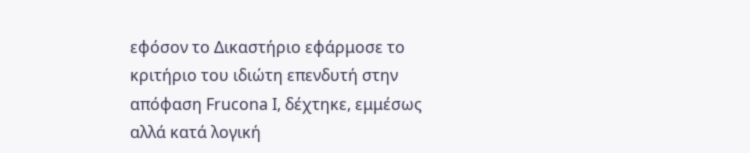εφόσον το Δικαστήριο εφάρμοσε το κριτήριο του ιδιώτη επενδυτή στην απόφαση Frucona I, δέχτηκε, εμμέσως αλλά κατά λογική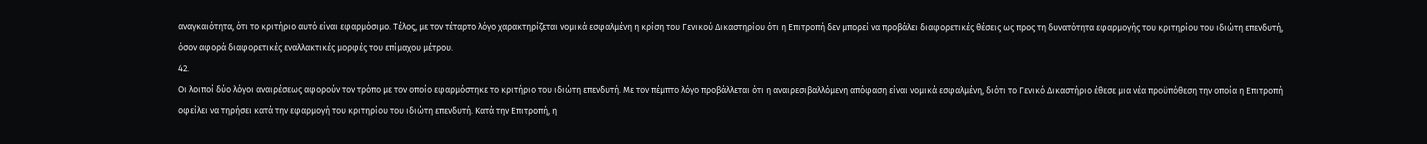αναγκαιότητα, ότι το κριτήριο αυτό είναι εφαρμόσιμο. Τέλος, με τον τέταρτο λόγο χαρακτηρίζεται νομικά εσφαλμένη η κρίση του Γενικού Δικαστηρίου ότι η Επιτροπή δεν μπορεί να προβάλει διαφορετικές θέσεις ως προς τη δυνατότητα εφαρμογής του κριτηρίου του ιδιώτη επενδυτή, όσον αφορά διαφορετικές εναλλακτικές μορφές του επίμαχου μέτρου.
42.
Οι λοιποί δύο λόγοι αναιρέσεως αφορούν τον τρόπο με τον οποίο εφαρμόστηκε το κριτήριο του ιδιώτη επενδυτή. Με τον πέμπτο λόγο προβάλλεται ότι η αναιρεσιβαλλόμενη απόφαση είναι νομικά εσφαλμένη, διότι το Γενικό Δικαστήριο έθεσε μια νέα προϋπόθεση την οποία η Επιτροπή οφείλει να τηρήσει κατά την εφαρμογή του κριτηρίου του ιδιώτη επενδυτή. Κατά την Επιτροπή, η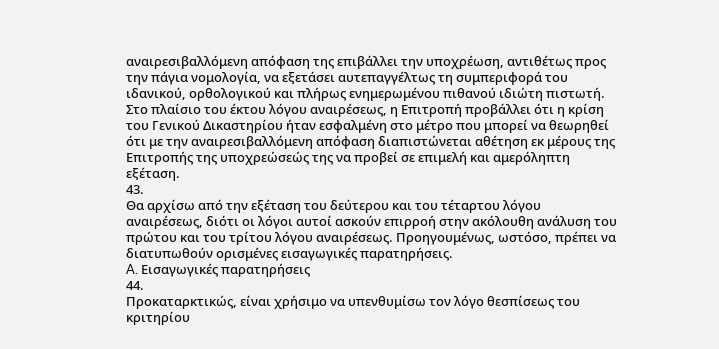αναιρεσιβαλλόμενη απόφαση της επιβάλλει την υποχρέωση, αντιθέτως προς την πάγια νομολογία, να εξετάσει αυτεπαγγέλτως τη συμπεριφορά του ιδανικού, ορθολογικού και πλήρως ενημερωμένου πιθανού ιδιώτη πιστωτή. Στο πλαίσιο του έκτου λόγου αναιρέσεως, η Επιτροπή προβάλλει ότι η κρίση του Γενικού Δικαστηρίου ήταν εσφαλμένη στο μέτρο που μπορεί να θεωρηθεί ότι με την αναιρεσιβαλλόμενη απόφαση διαπιστώνεται αθέτηση εκ μέρους της Επιτροπής της υποχρεώσεώς της να προβεί σε επιμελή και αμερόληπτη εξέταση.
43.
Θα αρχίσω από την εξέταση του δεύτερου και του τέταρτου λόγου αναιρέσεως, διότι οι λόγοι αυτοί ασκούν επιρροή στην ακόλουθη ανάλυση του πρώτου και του τρίτου λόγου αναιρέσεως. Προηγουμένως, ωστόσο, πρέπει να διατυπωθούν ορισμένες εισαγωγικές παρατηρήσεις.
A. Εισαγωγικές παρατηρήσεις
44.
Προκαταρκτικώς, είναι χρήσιμο να υπενθυμίσω τον λόγο θεσπίσεως του κριτηρίου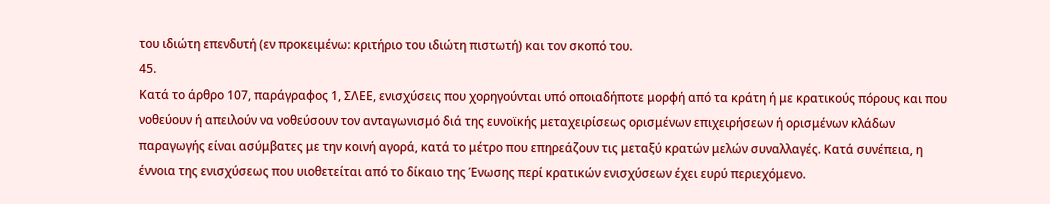του ιδιώτη επενδυτή (εν προκειμένω: κριτήριο του ιδιώτη πιστωτή) και τον σκοπό του.
45.
Κατά το άρθρο 107, παράγραφος 1, ΣΛΕΕ, ενισχύσεις που χορηγούνται υπό οποιαδήποτε μορφή από τα κράτη ή με κρατικούς πόρους και που νοθεύουν ή απειλούν να νοθεύσουν τον ανταγωνισμό διά της ευνοϊκής μεταχειρίσεως ορισμένων επιχειρήσεων ή ορισμένων κλάδων παραγωγής είναι ασύμβατες με την κοινή αγορά, κατά το μέτρο που επηρεάζουν τις μεταξύ κρατών μελών συναλλαγές. Κατά συνέπεια, η έννοια της ενισχύσεως που υιοθετείται από το δίκαιο της Ένωσης περί κρατικών ενισχύσεων έχει ευρύ περιεχόμενο.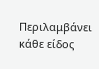Περιλαμβάνει κάθε είδος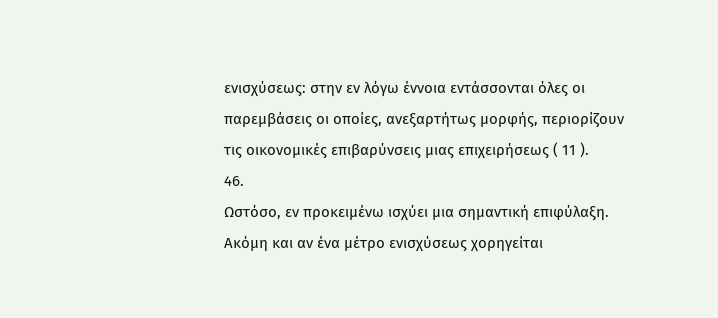ενισχύσεως: στην εν λόγω έννοια εντάσσονται όλες οι παρεμβάσεις οι οποίες, ανεξαρτήτως μορφής, περιορίζουν τις οικονομικές επιβαρύνσεις μιας επιχειρήσεως ( 11 ).
46.
Ωστόσο, εν προκειμένω ισχύει μια σημαντική επιφύλαξη. Ακόμη και αν ένα μέτρο ενισχύσεως χορηγείται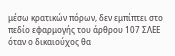μέσω κρατικών πόρων, δεν εμπίπτει στο πεδίο εφαρμογής του άρθρου 107 ΣΛΕΕ όταν ο δικαιούχος θα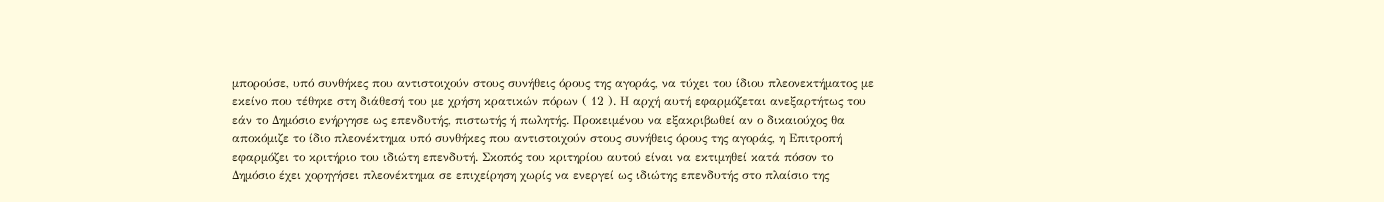μπορούσε, υπό συνθήκες που αντιστοιχούν στους συνήθεις όρους της αγοράς, να τύχει του ίδιου πλεονεκτήματος με εκείνο που τέθηκε στη διάθεσή του με χρήση κρατικών πόρων ( 12 ). Η αρχή αυτή εφαρμόζεται ανεξαρτήτως του εάν το Δημόσιο ενήργησε ως επενδυτής, πιστωτής ή πωλητής. Προκειμένου να εξακριβωθεί αν ο δικαιούχος θα αποκόμιζε το ίδιο πλεονέκτημα υπό συνθήκες που αντιστοιχούν στους συνήθεις όρους της αγοράς, η Επιτροπή εφαρμόζει το κριτήριο του ιδιώτη επενδυτή. Σκοπός του κριτηρίου αυτού είναι να εκτιμηθεί κατά πόσον το Δημόσιο έχει χορηγήσει πλεονέκτημα σε επιχείρηση χωρίς να ενεργεί ως ιδιώτης επενδυτής στο πλαίσιο της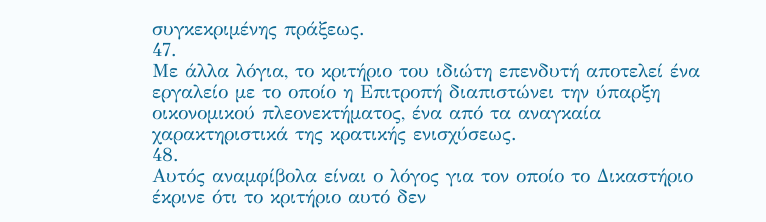συγκεκριμένης πράξεως.
47.
Με άλλα λόγια, το κριτήριο του ιδιώτη επενδυτή αποτελεί ένα εργαλείο με το οποίο η Επιτροπή διαπιστώνει την ύπαρξη οικονομικού πλεονεκτήματος, ένα από τα αναγκαία χαρακτηριστικά της κρατικής ενισχύσεως.
48.
Αυτός αναμφίβολα είναι ο λόγος για τον οποίο το Δικαστήριο έκρινε ότι το κριτήριο αυτό δεν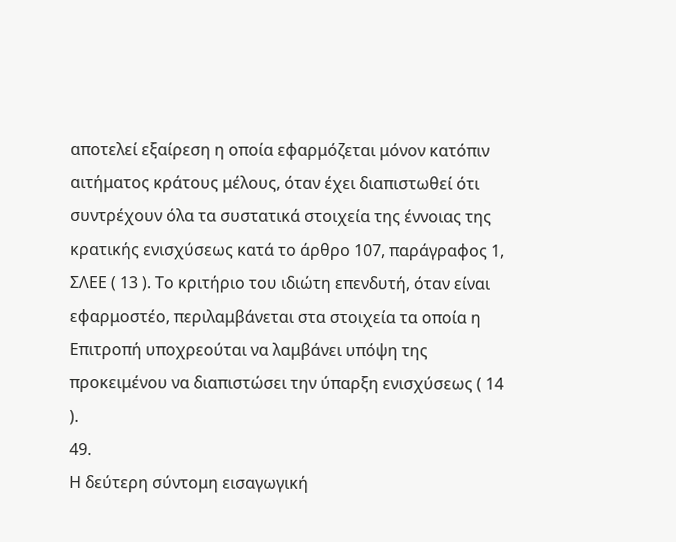αποτελεί εξαίρεση η οποία εφαρμόζεται μόνον κατόπιν αιτήματος κράτους μέλους, όταν έχει διαπιστωθεί ότι συντρέχουν όλα τα συστατικά στοιχεία της έννοιας της κρατικής ενισχύσεως κατά το άρθρο 107, παράγραφος 1, ΣΛΕΕ ( 13 ). Το κριτήριο του ιδιώτη επενδυτή, όταν είναι εφαρμοστέο, περιλαμβάνεται στα στοιχεία τα οποία η Επιτροπή υποχρεούται να λαμβάνει υπόψη της προκειμένου να διαπιστώσει την ύπαρξη ενισχύσεως ( 14 ).
49.
Η δεύτερη σύντομη εισαγωγική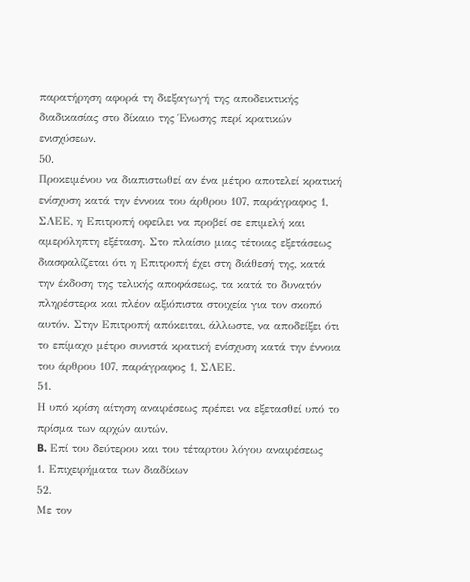παρατήρηση αφορά τη διεξαγωγή της αποδεικτικής διαδικασίας στο δίκαιο της Ένωσης περί κρατικών ενισχύσεων.
50.
Προκειμένου να διαπιστωθεί αν ένα μέτρο αποτελεί κρατική ενίσχυση κατά την έννοια του άρθρου 107, παράγραφος 1, ΣΛΕΕ, η Επιτροπή οφείλει να προβεί σε επιμελή και αμερόληπτη εξέταση. Στο πλαίσιο μιας τέτοιας εξετάσεως διασφαλίζεται ότι η Επιτροπή έχει στη διάθεσή της, κατά την έκδοση της τελικής αποφάσεως, τα κατά το δυνατόν πληρέστερα και πλέον αξιόπιστα στοιχεία για τον σκοπό αυτόν. Στην Επιτροπή απόκειται, άλλωστε, να αποδείξει ότι το επίμαχο μέτρο συνιστά κρατική ενίσχυση κατά την έννοια του άρθρου 107, παράγραφος 1, ΣΛΕΕ.
51.
Η υπό κρίση αίτηση αναιρέσεως πρέπει να εξετασθεί υπό το πρίσμα των αρχών αυτών.
B. Επί του δεύτερου και του τέταρτου λόγου αναιρέσεως
1. Επιχειρήματα των διαδίκων
52.
Με τον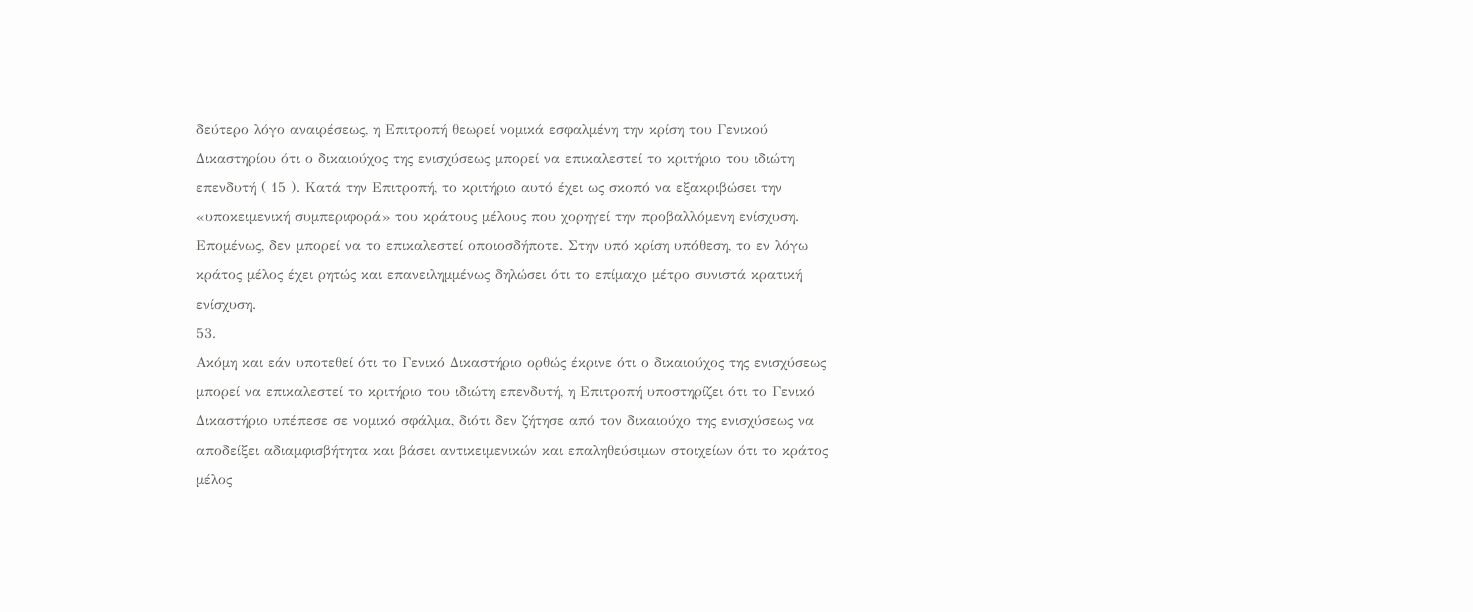δεύτερο λόγο αναιρέσεως, η Επιτροπή θεωρεί νομικά εσφαλμένη την κρίση του Γενικού Δικαστηρίου ότι ο δικαιούχος της ενισχύσεως μπορεί να επικαλεστεί το κριτήριο του ιδιώτη επενδυτή ( 15 ). Κατά την Επιτροπή, το κριτήριο αυτό έχει ως σκοπό να εξακριβώσει την «υποκειμενική συμπεριφορά» του κράτους μέλους που χορηγεί την προβαλλόμενη ενίσχυση. Επομένως, δεν μπορεί να το επικαλεστεί οποιοσδήποτε. Στην υπό κρίση υπόθεση, το εν λόγω κράτος μέλος έχει ρητώς και επανειλημμένως δηλώσει ότι το επίμαχο μέτρο συνιστά κρατική ενίσχυση.
53.
Ακόμη και εάν υποτεθεί ότι το Γενικό Δικαστήριο ορθώς έκρινε ότι ο δικαιούχος της ενισχύσεως μπορεί να επικαλεστεί το κριτήριο του ιδιώτη επενδυτή, η Επιτροπή υποστηρίζει ότι το Γενικό Δικαστήριο υπέπεσε σε νομικό σφάλμα, διότι δεν ζήτησε από τον δικαιούχο της ενισχύσεως να αποδείξει αδιαμφισβήτητα και βάσει αντικειμενικών και επαληθεύσιμων στοιχείων ότι το κράτος μέλος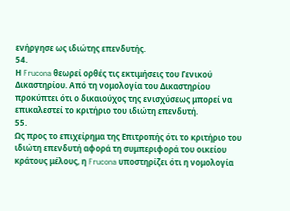ενήργησε ως ιδιώτης επενδυτής.
54.
Η Frucona θεωρεί ορθές τις εκτιμήσεις του Γενικού Δικαστηρίου. Από τη νομολογία του Δικαστηρίου προκύπτει ότι ο δικαιούχος της ενισχύσεως μπορεί να επικαλεστεί το κριτήριο του ιδιώτη επενδυτή.
55.
Ως προς το επιχείρημα της Επιτροπής ότι το κριτήριο του ιδιώτη επενδυτή αφορά τη συμπεριφορά του οικείου κράτους μέλους, η Frucona υποστηρίζει ότι η νομολογία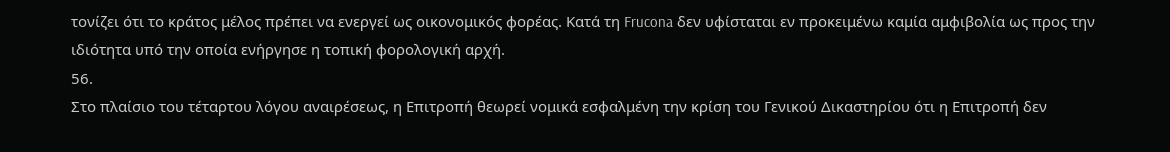τονίζει ότι το κράτος μέλος πρέπει να ενεργεί ως οικονομικός φορέας. Κατά τη Frucona δεν υφίσταται εν προκειμένω καμία αμφιβολία ως προς την ιδιότητα υπό την οποία ενήργησε η τοπική φορολογική αρχή.
56.
Στο πλαίσιο του τέταρτου λόγου αναιρέσεως, η Επιτροπή θεωρεί νομικά εσφαλμένη την κρίση του Γενικού Δικαστηρίου ότι η Επιτροπή δεν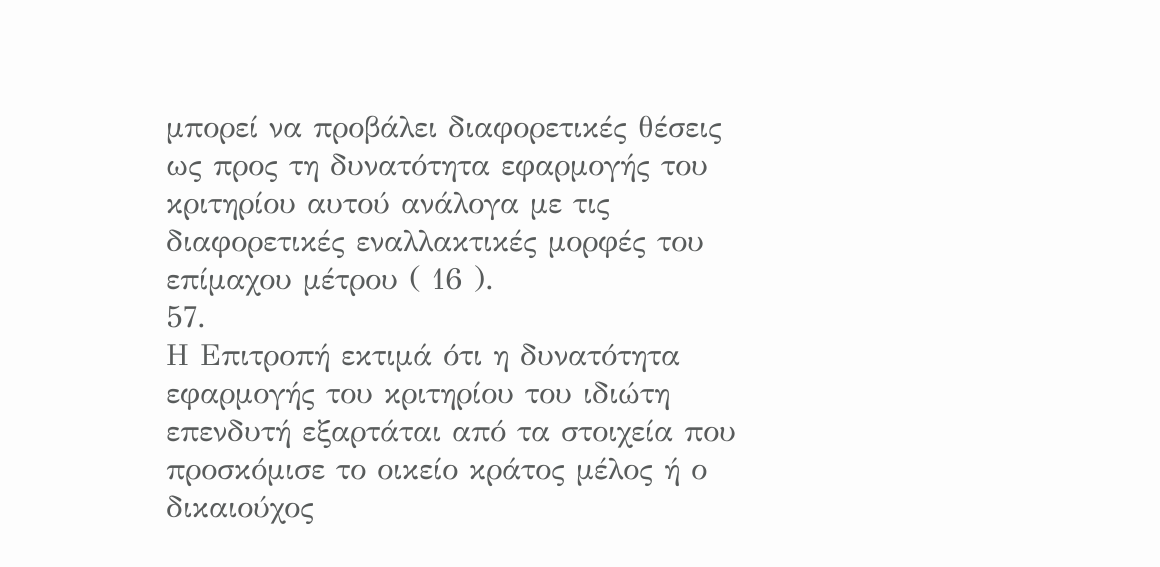μπορεί να προβάλει διαφορετικές θέσεις ως προς τη δυνατότητα εφαρμογής του κριτηρίου αυτού ανάλογα με τις διαφορετικές εναλλακτικές μορφές του επίμαχου μέτρου ( 16 ).
57.
Η Επιτροπή εκτιμά ότι η δυνατότητα εφαρμογής του κριτηρίου του ιδιώτη επενδυτή εξαρτάται από τα στοιχεία που προσκόμισε το οικείο κράτος μέλος ή ο δικαιούχος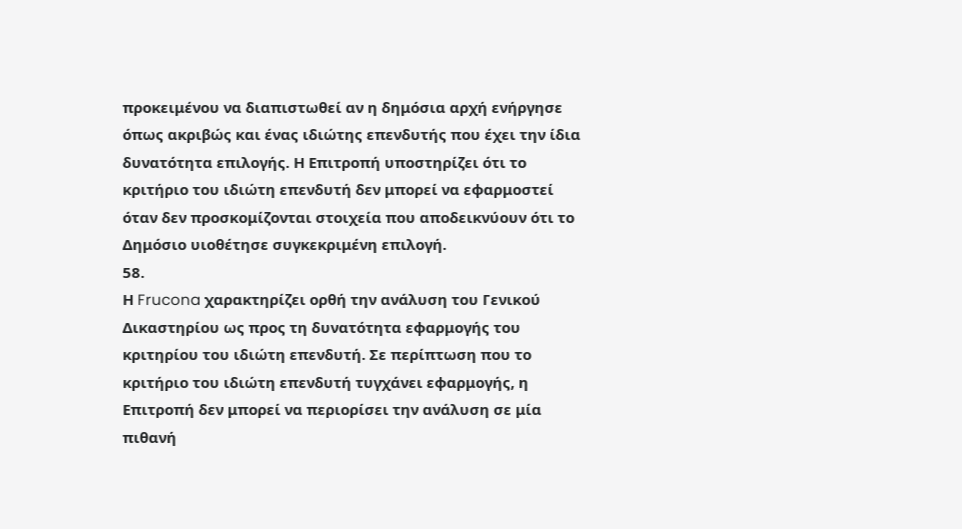προκειμένου να διαπιστωθεί αν η δημόσια αρχή ενήργησε όπως ακριβώς και ένας ιδιώτης επενδυτής που έχει την ίδια δυνατότητα επιλογής. Η Επιτροπή υποστηρίζει ότι το κριτήριο του ιδιώτη επενδυτή δεν μπορεί να εφαρμοστεί όταν δεν προσκομίζονται στοιχεία που αποδεικνύουν ότι το Δημόσιο υιοθέτησε συγκεκριμένη επιλογή.
58.
Η Frucona χαρακτηρίζει ορθή την ανάλυση του Γενικού Δικαστηρίου ως προς τη δυνατότητα εφαρμογής του κριτηρίου του ιδιώτη επενδυτή. Σε περίπτωση που το κριτήριο του ιδιώτη επενδυτή τυγχάνει εφαρμογής, η Επιτροπή δεν μπορεί να περιορίσει την ανάλυση σε μία πιθανή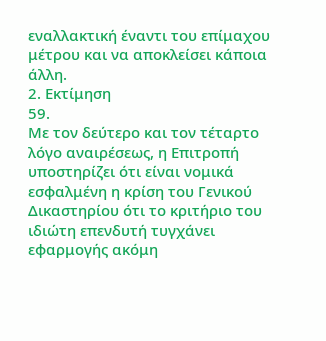εναλλακτική έναντι του επίμαχου μέτρου και να αποκλείσει κάποια άλλη.
2. Εκτίμηση
59.
Με τον δεύτερο και τον τέταρτο λόγο αναιρέσεως, η Επιτροπή υποστηρίζει ότι είναι νομικά εσφαλμένη η κρίση του Γενικού Δικαστηρίου ότι το κριτήριο του ιδιώτη επενδυτή τυγχάνει εφαρμογής ακόμη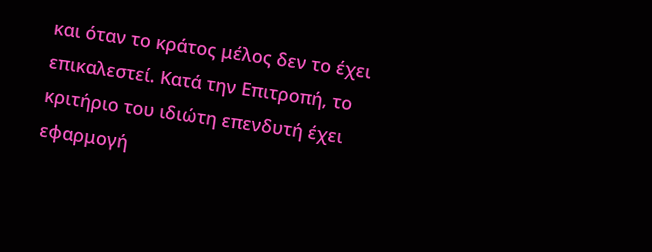και όταν το κράτος μέλος δεν το έχει επικαλεστεί. Κατά την Επιτροπή, το κριτήριο του ιδιώτη επενδυτή έχει εφαρμογή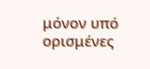μόνον υπό ορισμένες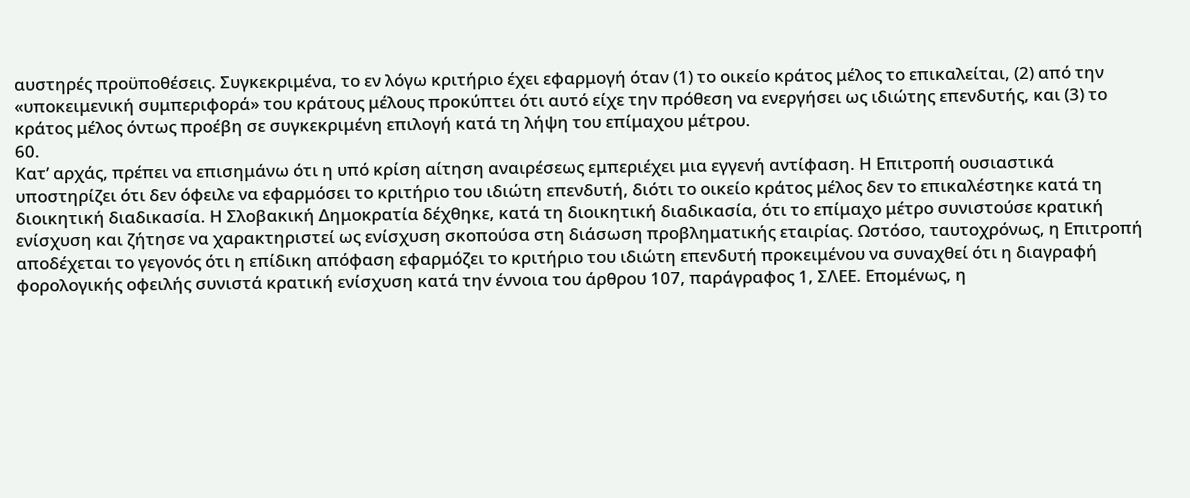αυστηρές προϋποθέσεις. Συγκεκριμένα, το εν λόγω κριτήριο έχει εφαρμογή όταν (1) το οικείο κράτος μέλος το επικαλείται, (2) από την «υποκειμενική συμπεριφορά» του κράτους μέλους προκύπτει ότι αυτό είχε την πρόθεση να ενεργήσει ως ιδιώτης επενδυτής, και (3) το κράτος μέλος όντως προέβη σε συγκεκριμένη επιλογή κατά τη λήψη του επίμαχου μέτρου.
60.
Κατ’ αρχάς, πρέπει να επισημάνω ότι η υπό κρίση αίτηση αναιρέσεως εμπεριέχει μια εγγενή αντίφαση. Η Επιτροπή ουσιαστικά υποστηρίζει ότι δεν όφειλε να εφαρμόσει το κριτήριο του ιδιώτη επενδυτή, διότι το οικείο κράτος μέλος δεν το επικαλέστηκε κατά τη διοικητική διαδικασία. Η Σλοβακική Δημοκρατία δέχθηκε, κατά τη διοικητική διαδικασία, ότι το επίμαχο μέτρο συνιστούσε κρατική ενίσχυση και ζήτησε να χαρακτηριστεί ως ενίσχυση σκοπούσα στη διάσωση προβληματικής εταιρίας. Ωστόσο, ταυτοχρόνως, η Επιτροπή αποδέχεται το γεγονός ότι η επίδικη απόφαση εφαρμόζει το κριτήριο του ιδιώτη επενδυτή προκειμένου να συναχθεί ότι η διαγραφή φορολογικής οφειλής συνιστά κρατική ενίσχυση κατά την έννοια του άρθρου 107, παράγραφος 1, ΣΛΕΕ. Επομένως, η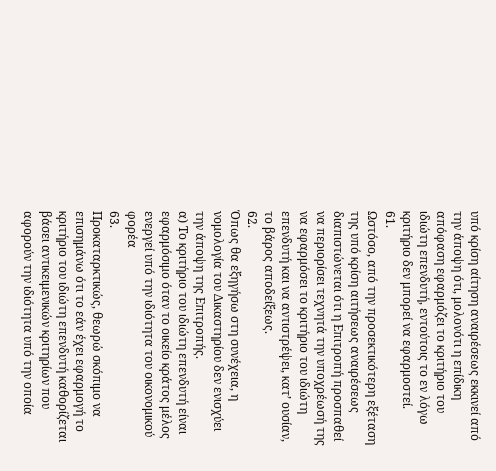υπό κρίση αίτηση αναιρέσεως εκκινεί από την άποψη ότι, μολονότι η επίδικη απόφαση εφαρμόζει το κριτήριο του ιδιώτη επενδυτή, εντούτοις το εν λόγω κριτήριο δεν μπορεί να εφαρμοστεί.
61.
Ωστόσο, από την προσεκτικότερη εξέταση της υπό κρίση αιτήσεως αναιρέσεως διαπιστώνεται ότι η Επιτροπή προσπαθεί να περιορίσει τεχνητά την υποχρέωσή της να εφαρμόσει το κριτήριο του ιδιώτη επενδυτή και να αντιστρέψει, κατ’ ουσίαν, το βάρος αποδείξεως.
62.
Όπως θα εξηγήσω στη συνέχεια, η νομολογία του Δικαστηρίου δεν ενισχύει την άποψη της Επιτροπής.
α) Το κριτήριο του ιδιώτη επενδυτή είναι εφαρμόσιμο όταν το οικείο κράτος μέλος ενεργεί υπό την ιδιότητα του οικονομικού φορέα
63.
Προκαταρκτικώς, θεωρώ σκόπιμο να επισημάνω ότι το εάν έχει εφαρμογή το κριτήριο του ιδιώτη επενδυτή καθορίζεται βάσει αντικειμενικών κριτηρίων που αφορούν την ιδιότητα υπό την οποία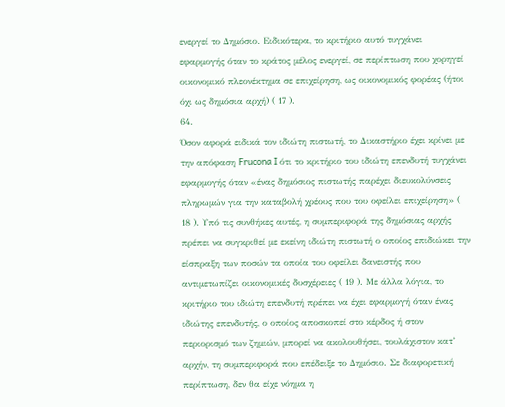ενεργεί το Δημόσιο. Ειδικότερα, το κριτήριο αυτό τυγχάνει εφαρμογής όταν το κράτος μέλος ενεργεί, σε περίπτωση που χορηγεί οικονομικό πλεονέκτημα σε επιχείρηση, ως οικονομικός φορέας (ήτοι όχι ως δημόσια αρχή) ( 17 ).
64.
Όσον αφορά ειδικά τον ιδιώτη πιστωτή, το Δικαστήριο έχει κρίνει με την απόφαση Frucona I ότι το κριτήριο του ιδιώτη επενδυτή τυγχάνει εφαρμογής όταν «ένας δημόσιος πιστωτής παρέχει διευκολύνσεις πληρωμών για την καταβολή χρέους που του οφείλει επιχείρηση» ( 18 ). Υπό τις συνθήκες αυτές, η συμπεριφορά της δημόσιας αρχής πρέπει να συγκριθεί με εκείνη ιδιώτη πιστωτή ο οποίος επιδιώκει την είσπραξη των ποσών τα οποία του οφείλει δανειστής που αντιμετωπίζει οικονομικές δυσχέρειες ( 19 ). Με άλλα λόγια, το κριτήριο του ιδιώτη επενδυτή πρέπει να έχει εφαρμογή όταν ένας ιδιώτης επενδυτής, ο οποίος αποσκοπεί στο κέρδος ή στον περιορισμό των ζημιών, μπορεί να ακολουθήσει, τουλάχιστον κατ’ αρχήν, τη συμπεριφορά που επέδειξε το Δημόσιο. Σε διαφορετική περίπτωση, δεν θα είχε νόημα η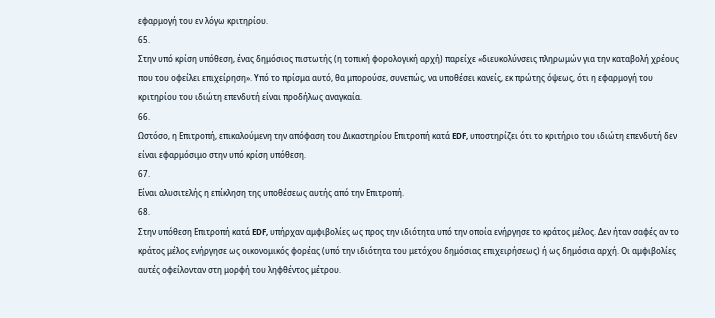εφαρμογή του εν λόγω κριτηρίου.
65.
Στην υπό κρίση υπόθεση, ένας δημόσιος πιστωτής (η τοπική φορολογική αρχή) παρείχε «διευκολύνσεις πληρωμών για την καταβολή χρέους που του οφείλει επιχείρηση». Υπό το πρίσμα αυτό, θα μπορούσε, συνεπώς, να υποθέσει κανείς, εκ πρώτης όψεως, ότι η εφαρμογή του κριτηρίου του ιδιώτη επενδυτή είναι προδήλως αναγκαία.
66.
Ωστόσο, η Επιτροπή, επικαλούμενη την απόφαση του Δικαστηρίου Επιτροπή κατά EDF, υποστηρίζει ότι το κριτήριο του ιδιώτη επενδυτή δεν είναι εφαρμόσιμο στην υπό κρίση υπόθεση.
67.
Είναι αλυσιτελής η επίκληση της υποθέσεως αυτής από την Επιτροπή.
68.
Στην υπόθεση Επιτροπή κατά EDF, υπήρχαν αμφιβολίες ως προς την ιδιότητα υπό την οποία ενήργησε το κράτος μέλος. Δεν ήταν σαφές αν το κράτος μέλος ενήργησε ως οικονομικός φορέας (υπό την ιδιότητα του μετόχου δημόσιας επιχειρήσεως) ή ως δημόσια αρχή. Οι αμφιβολίες αυτές οφείλονταν στη μορφή του ληφθέντος μέτρου.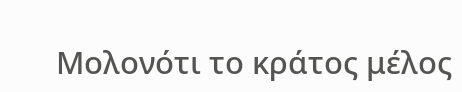Μολονότι το κράτος μέλος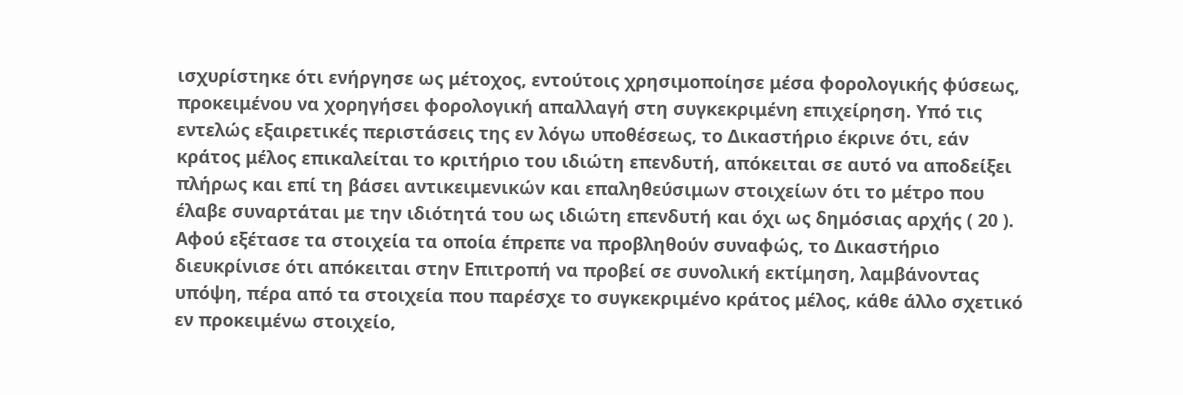ισχυρίστηκε ότι ενήργησε ως μέτοχος, εντούτοις χρησιμοποίησε μέσα φορολογικής φύσεως, προκειμένου να χορηγήσει φορολογική απαλλαγή στη συγκεκριμένη επιχείρηση. Υπό τις εντελώς εξαιρετικές περιστάσεις της εν λόγω υποθέσεως, το Δικαστήριο έκρινε ότι, εάν κράτος μέλος επικαλείται το κριτήριο του ιδιώτη επενδυτή, απόκειται σε αυτό να αποδείξει πλήρως και επί τη βάσει αντικειμενικών και επαληθεύσιμων στοιχείων ότι το μέτρο που έλαβε συναρτάται με την ιδιότητά του ως ιδιώτη επενδυτή και όχι ως δημόσιας αρχής ( 20 ). Αφού εξέτασε τα στοιχεία τα οποία έπρεπε να προβληθούν συναφώς, το Δικαστήριο διευκρίνισε ότι απόκειται στην Επιτροπή να προβεί σε συνολική εκτίμηση, λαμβάνοντας υπόψη, πέρα από τα στοιχεία που παρέσχε το συγκεκριμένο κράτος μέλος, κάθε άλλο σχετικό εν προκειμένω στοιχείο,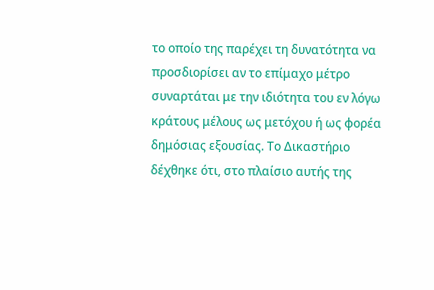το οποίο της παρέχει τη δυνατότητα να προσδιορίσει αν το επίμαχο μέτρο συναρτάται με την ιδιότητα του εν λόγω κράτους μέλους ως μετόχου ή ως φορέα δημόσιας εξουσίας. Το Δικαστήριο δέχθηκε ότι, στο πλαίσιο αυτής της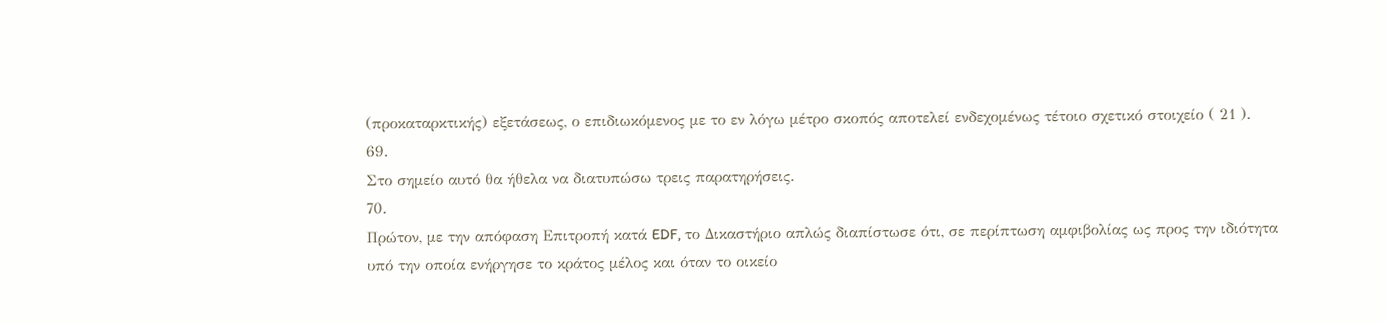(προκαταρκτικής) εξετάσεως, ο επιδιωκόμενος με το εν λόγω μέτρο σκοπός αποτελεί ενδεχομένως τέτοιο σχετικό στοιχείο ( 21 ).
69.
Στο σημείο αυτό θα ήθελα να διατυπώσω τρεις παρατηρήσεις.
70.
Πρώτον, με την απόφαση Επιτροπή κατά EDF, το Δικαστήριο απλώς διαπίστωσε ότι, σε περίπτωση αμφιβολίας ως προς την ιδιότητα υπό την οποία ενήργησε το κράτος μέλος και όταν το οικείο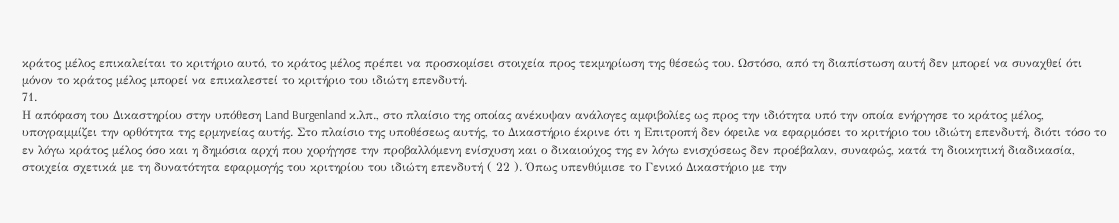κράτος μέλος επικαλείται το κριτήριο αυτό, το κράτος μέλος πρέπει να προσκομίσει στοιχεία προς τεκμηρίωση της θέσεώς του. Ωστόσο, από τη διαπίστωση αυτή δεν μπορεί να συναχθεί ότι μόνον το κράτος μέλος μπορεί να επικαλεστεί το κριτήριο του ιδιώτη επενδυτή.
71.
Η απόφαση του Δικαστηρίου στην υπόθεση Land Burgenland κ.λπ., στο πλαίσιο της οποίας ανέκυψαν ανάλογες αμφιβολίες ως προς την ιδιότητα υπό την οποία ενήργησε το κράτος μέλος, υπογραμμίζει την ορθότητα της ερμηνείας αυτής. Στο πλαίσιο της υποθέσεως αυτής, το Δικαστήριο έκρινε ότι η Επιτροπή δεν όφειλε να εφαρμόσει το κριτήριο του ιδιώτη επενδυτή, διότι τόσο το εν λόγω κράτος μέλος όσο και η δημόσια αρχή που χορήγησε την προβαλλόμενη ενίσχυση και ο δικαιούχος της εν λόγω ενισχύσεως δεν προέβαλαν, συναφώς, κατά τη διοικητική διαδικασία, στοιχεία σχετικά με τη δυνατότητα εφαρμογής του κριτηρίου του ιδιώτη επενδυτή ( 22 ). Όπως υπενθύμισε το Γενικό Δικαστήριο με την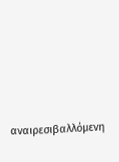αναιρεσιβαλλόμενη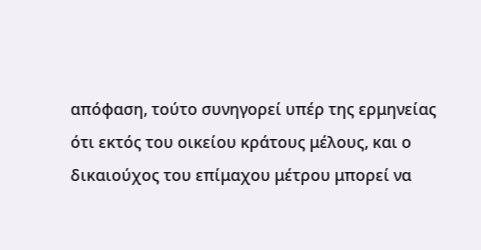απόφαση, τούτο συνηγορεί υπέρ της ερμηνείας ότι εκτός του οικείου κράτους μέλους, και ο δικαιούχος του επίμαχου μέτρου μπορεί να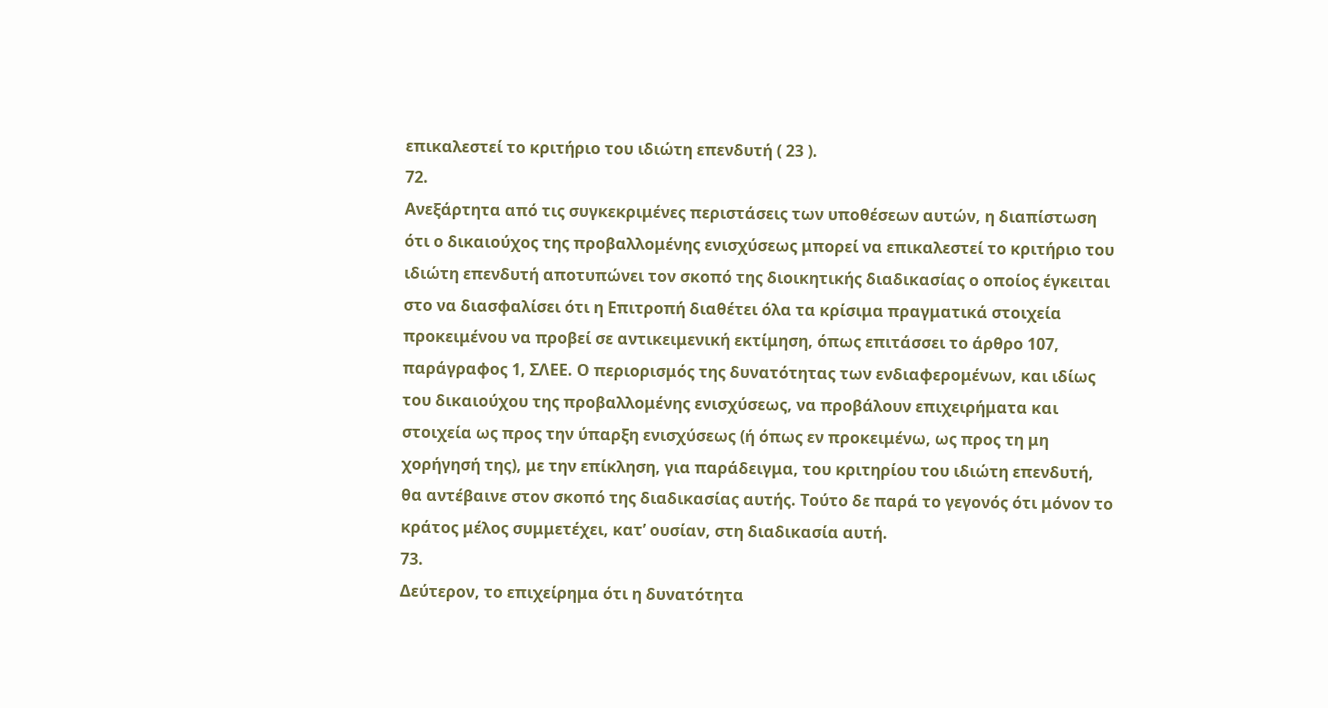επικαλεστεί το κριτήριο του ιδιώτη επενδυτή ( 23 ).
72.
Ανεξάρτητα από τις συγκεκριμένες περιστάσεις των υποθέσεων αυτών, η διαπίστωση ότι ο δικαιούχος της προβαλλομένης ενισχύσεως μπορεί να επικαλεστεί το κριτήριο του ιδιώτη επενδυτή αποτυπώνει τον σκοπό της διοικητικής διαδικασίας ο οποίος έγκειται στο να διασφαλίσει ότι η Επιτροπή διαθέτει όλα τα κρίσιμα πραγματικά στοιχεία προκειμένου να προβεί σε αντικειμενική εκτίμηση, όπως επιτάσσει το άρθρο 107, παράγραφος 1, ΣΛΕΕ. Ο περιορισμός της δυνατότητας των ενδιαφερομένων, και ιδίως του δικαιούχου της προβαλλομένης ενισχύσεως, να προβάλουν επιχειρήματα και στοιχεία ως προς την ύπαρξη ενισχύσεως (ή όπως εν προκειμένω, ως προς τη μη χορήγησή της), με την επίκληση, για παράδειγμα, του κριτηρίου του ιδιώτη επενδυτή, θα αντέβαινε στον σκοπό της διαδικασίας αυτής. Τούτο δε παρά το γεγονός ότι μόνον το κράτος μέλος συμμετέχει, κατ’ ουσίαν, στη διαδικασία αυτή.
73.
Δεύτερον, το επιχείρημα ότι η δυνατότητα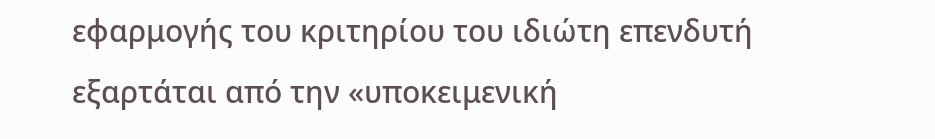εφαρμογής του κριτηρίου του ιδιώτη επενδυτή εξαρτάται από την «υποκειμενική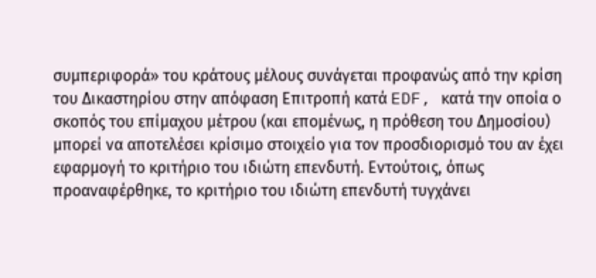συμπεριφορά» του κράτους μέλους συνάγεται προφανώς από την κρίση του Δικαστηρίου στην απόφαση Επιτροπή κατά EDF, κατά την οποία ο σκοπός του επίμαχου μέτρου (και επομένως, η πρόθεση του Δημοσίου) μπορεί να αποτελέσει κρίσιμο στοιχείο για τον προσδιορισμό του αν έχει εφαρμογή το κριτήριο του ιδιώτη επενδυτή. Εντούτοις, όπως προαναφέρθηκε, το κριτήριο του ιδιώτη επενδυτή τυγχάνει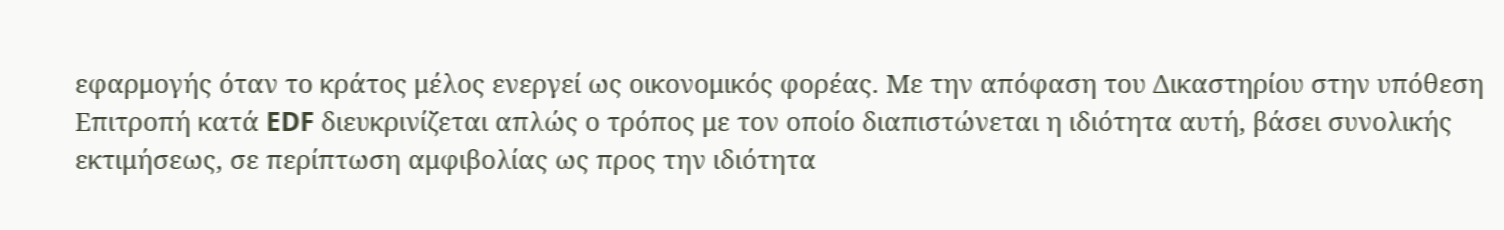εφαρμογής όταν το κράτος μέλος ενεργεί ως οικονομικός φορέας. Με την απόφαση του Δικαστηρίου στην υπόθεση Επιτροπή κατά EDF διευκρινίζεται απλώς ο τρόπος με τον οποίο διαπιστώνεται η ιδιότητα αυτή, βάσει συνολικής εκτιμήσεως, σε περίπτωση αμφιβολίας ως προς την ιδιότητα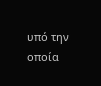υπό την οποία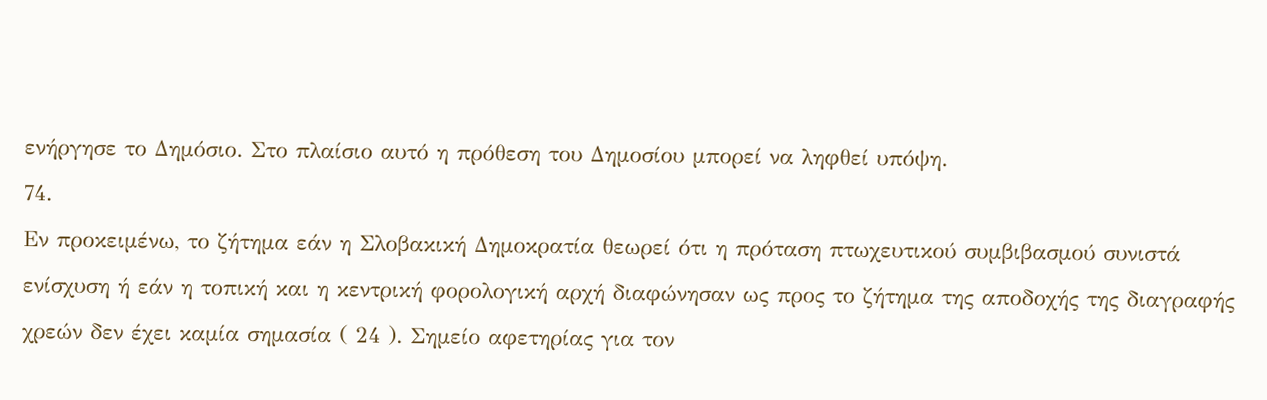ενήργησε το Δημόσιο. Στο πλαίσιο αυτό η πρόθεση του Δημοσίου μπορεί να ληφθεί υπόψη.
74.
Εν προκειμένω, το ζήτημα εάν η Σλοβακική Δημοκρατία θεωρεί ότι η πρόταση πτωχευτικού συμβιβασμού συνιστά ενίσχυση ή εάν η τοπική και η κεντρική φορολογική αρχή διαφώνησαν ως προς το ζήτημα της αποδοχής της διαγραφής χρεών δεν έχει καμία σημασία ( 24 ). Σημείο αφετηρίας για τον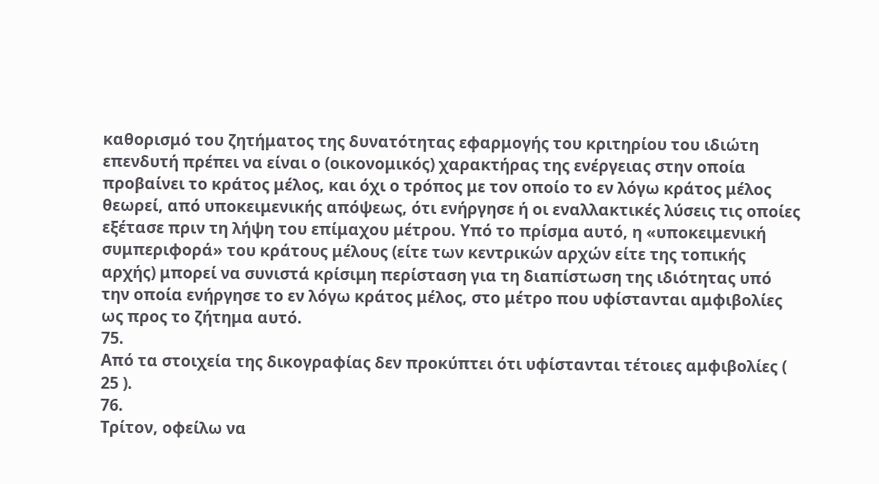καθορισμό του ζητήματος της δυνατότητας εφαρμογής του κριτηρίου του ιδιώτη επενδυτή πρέπει να είναι ο (οικονομικός) χαρακτήρας της ενέργειας στην οποία προβαίνει το κράτος μέλος, και όχι ο τρόπος με τον οποίο το εν λόγω κράτος μέλος θεωρεί, από υποκειμενικής απόψεως, ότι ενήργησε ή οι εναλλακτικές λύσεις τις οποίες εξέτασε πριν τη λήψη του επίμαχου μέτρου. Υπό το πρίσμα αυτό, η «υποκειμενική συμπεριφορά» του κράτους μέλους (είτε των κεντρικών αρχών είτε της τοπικής αρχής) μπορεί να συνιστά κρίσιμη περίσταση για τη διαπίστωση της ιδιότητας υπό την οποία ενήργησε το εν λόγω κράτος μέλος, στο μέτρο που υφίστανται αμφιβολίες ως προς το ζήτημα αυτό.
75.
Από τα στοιχεία της δικογραφίας δεν προκύπτει ότι υφίστανται τέτοιες αμφιβολίες ( 25 ).
76.
Τρίτον, οφείλω να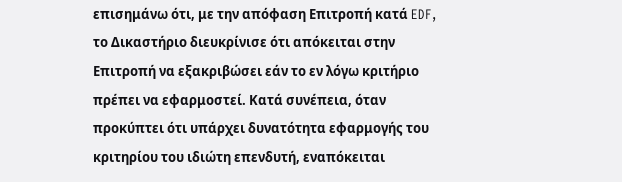επισημάνω ότι, με την απόφαση Επιτροπή κατά EDF, το Δικαστήριο διευκρίνισε ότι απόκειται στην Επιτροπή να εξακριβώσει εάν το εν λόγω κριτήριο πρέπει να εφαρμοστεί. Κατά συνέπεια, όταν προκύπτει ότι υπάρχει δυνατότητα εφαρμογής του κριτηρίου του ιδιώτη επενδυτή, εναπόκειται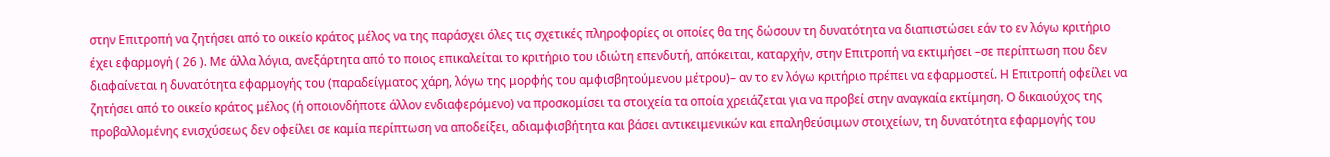στην Επιτροπή να ζητήσει από το οικείο κράτος μέλος να της παράσχει όλες τις σχετικές πληροφορίες οι οποίες θα της δώσουν τη δυνατότητα να διαπιστώσει εάν το εν λόγω κριτήριο έχει εφαρμογή ( 26 ). Με άλλα λόγια, ανεξάρτητα από το ποιος επικαλείται το κριτήριο του ιδιώτη επενδυτή, απόκειται, καταρχήν, στην Επιτροπή να εκτιμήσει –σε περίπτωση που δεν διαφαίνεται η δυνατότητα εφαρμογής του (παραδείγματος χάρη, λόγω της μορφής του αμφισβητούμενου μέτρου)– αν το εν λόγω κριτήριο πρέπει να εφαρμοστεί. Η Επιτροπή οφείλει να ζητήσει από το οικείο κράτος μέλος (ή οποιονδήποτε άλλον ενδιαφερόμενο) να προσκομίσει τα στοιχεία τα οποία χρειάζεται για να προβεί στην αναγκαία εκτίμηση. Ο δικαιούχος της προβαλλομένης ενισχύσεως δεν οφείλει σε καμία περίπτωση να αποδείξει, αδιαμφισβήτητα και βάσει αντικειμενικών και επαληθεύσιμων στοιχείων, τη δυνατότητα εφαρμογής του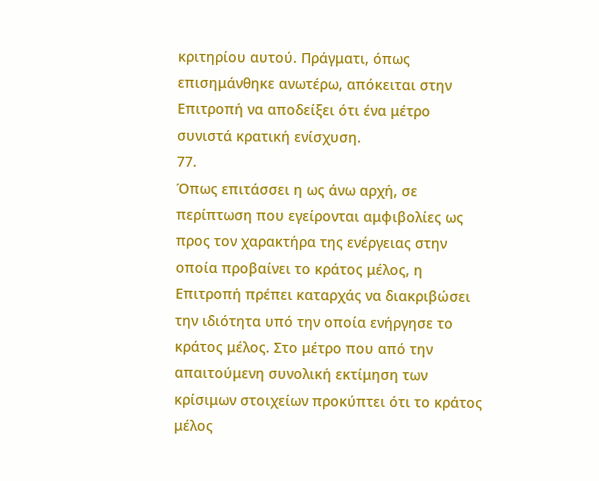κριτηρίου αυτού. Πράγματι, όπως επισημάνθηκε ανωτέρω, απόκειται στην Επιτροπή να αποδείξει ότι ένα μέτρο συνιστά κρατική ενίσχυση.
77.
Όπως επιτάσσει η ως άνω αρχή, σε περίπτωση που εγείρονται αμφιβολίες ως προς τον χαρακτήρα της ενέργειας στην οποία προβαίνει το κράτος μέλος, η Επιτροπή πρέπει καταρχάς να διακριβώσει την ιδιότητα υπό την οποία ενήργησε το κράτος μέλος. Στο μέτρο που από την απαιτούμενη συνολική εκτίμηση των κρίσιμων στοιχείων προκύπτει ότι το κράτος μέλος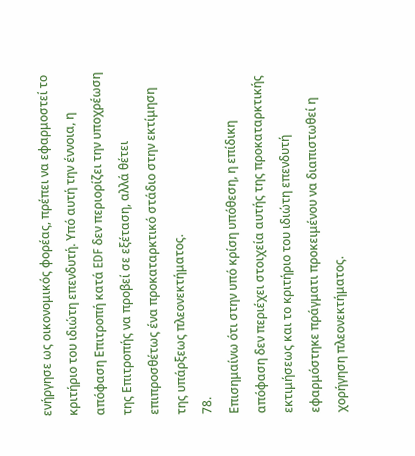ενήργησε ως οικονομικός φορέας, πρέπει να εφαρμοστεί το κριτήριο του ιδιώτη επενδυτή. Υπό αυτή την έννοια, η απόφαση Επιτροπή κατά EDF δεν περιορίζει την υποχρέωση της Επιτροπής να προβεί σε εξέταση, αλλά θέτει επιπροσθέτως ένα προκαταρκτικό στάδιο στην εκτίμηση της υπάρξεως πλεονεκτήματος.
78.
Επισημαίνω ότι στην υπό κρίση υπόθεση, η επίδικη απόφαση δεν περιέχει στοιχεία αυτής της προκαταρκτικής εκτιμήσεως και το κριτήριο του ιδιώτη επενδυτή εφαρμόστηκε πράγματι προκειμένου να διαπιστωθεί η χορήγηση πλεονεκτήματος.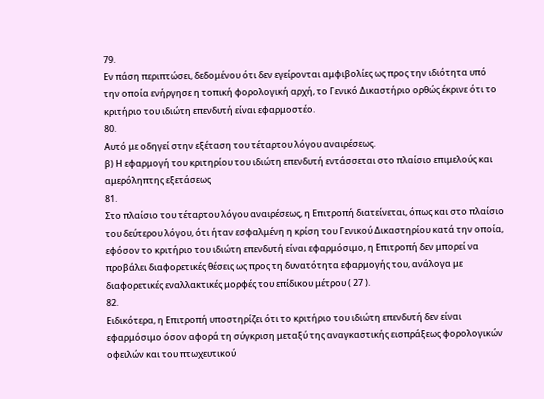79.
Εν πάση περιπτώσει, δεδομένου ότι δεν εγείρονται αμφιβολίες ως προς την ιδιότητα υπό την οποία ενήργησε η τοπική φορολογική αρχή, το Γενικό Δικαστήριο ορθώς έκρινε ότι το κριτήριο του ιδιώτη επενδυτή είναι εφαρμοστέο.
80.
Αυτό με οδηγεί στην εξέταση του τέταρτου λόγου αναιρέσεως.
β) Η εφαρμογή του κριτηρίου του ιδιώτη επενδυτή εντάσσεται στο πλαίσιο επιμελούς και αμερόληπτης εξετάσεως
81.
Στο πλαίσιο του τέταρτου λόγου αναιρέσεως, η Επιτροπή διατείνεται, όπως και στο πλαίσιο του δεύτερου λόγου, ότι ήταν εσφαλμένη η κρίση του Γενικού Δικαστηρίου κατά την οποία, εφόσον το κριτήριο του ιδιώτη επενδυτή είναι εφαρμόσιμο, η Επιτροπή δεν μπορεί να προβάλει διαφορετικές θέσεις ως προς τη δυνατότητα εφαρμογής του, ανάλογα με διαφορετικές εναλλακτικές μορφές του επίδικου μέτρου ( 27 ).
82.
Ειδικότερα, η Επιτροπή υποστηρίζει ότι το κριτήριο του ιδιώτη επενδυτή δεν είναι εφαρμόσιμο όσον αφορά τη σύγκριση μεταξύ της αναγκαστικής εισπράξεως φορολογικών οφειλών και του πτωχευτικού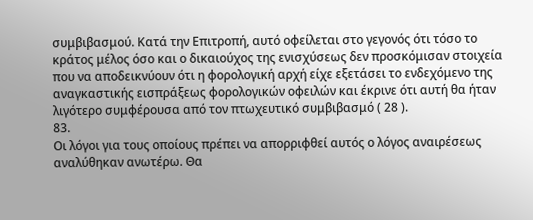συμβιβασμού. Κατά την Επιτροπή, αυτό οφείλεται στο γεγονός ότι τόσο το κράτος μέλος όσο και ο δικαιούχος της ενισχύσεως δεν προσκόμισαν στοιχεία που να αποδεικνύουν ότι η φορολογική αρχή είχε εξετάσει το ενδεχόμενο της αναγκαστικής εισπράξεως φορολογικών οφειλών και έκρινε ότι αυτή θα ήταν λιγότερο συμφέρουσα από τον πτωχευτικό συμβιβασμό ( 28 ).
83.
Οι λόγοι για τους οποίους πρέπει να απορριφθεί αυτός ο λόγος αναιρέσεως αναλύθηκαν ανωτέρω. Θα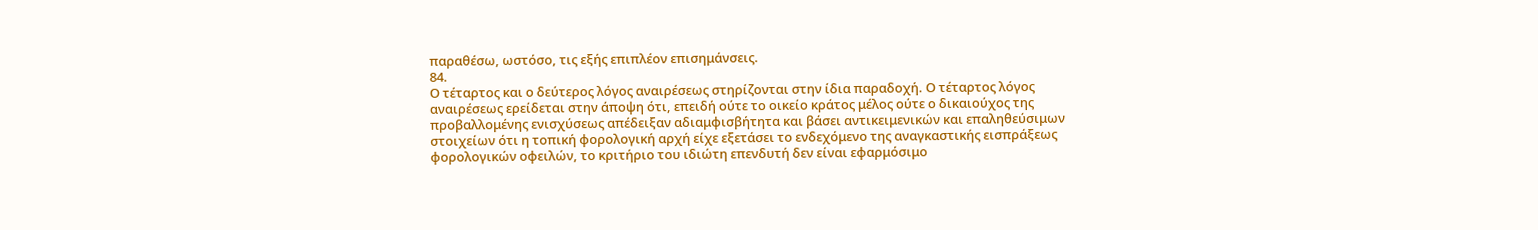παραθέσω, ωστόσο, τις εξής επιπλέον επισημάνσεις.
84.
Ο τέταρτος και ο δεύτερος λόγος αναιρέσεως στηρίζονται στην ίδια παραδοχή. Ο τέταρτος λόγος αναιρέσεως ερείδεται στην άποψη ότι, επειδή ούτε το οικείο κράτος μέλος ούτε ο δικαιούχος της προβαλλομένης ενισχύσεως απέδειξαν αδιαμφισβήτητα και βάσει αντικειμενικών και επαληθεύσιμων στοιχείων ότι η τοπική φορολογική αρχή είχε εξετάσει το ενδεχόμενο της αναγκαστικής εισπράξεως φορολογικών οφειλών, το κριτήριο του ιδιώτη επενδυτή δεν είναι εφαρμόσιμο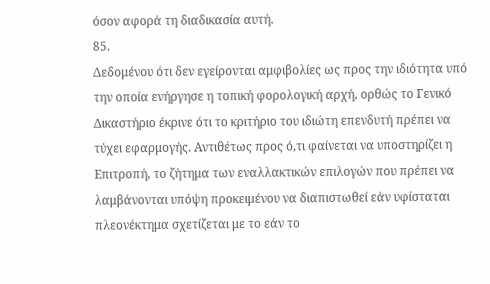όσον αφορά τη διαδικασία αυτή.
85.
Δεδομένου ότι δεν εγείρονται αμφιβολίες ως προς την ιδιότητα υπό την οποία ενήργησε η τοπική φορολογική αρχή, ορθώς το Γενικό Δικαστήριο έκρινε ότι το κριτήριο του ιδιώτη επενδυτή πρέπει να τύχει εφαρμογής. Αντιθέτως προς ό,τι φαίνεται να υποστηρίζει η Επιτροπή, το ζήτημα των εναλλακτικών επιλογών που πρέπει να λαμβάνονται υπόψη προκειμένου να διαπιστωθεί εάν υφίσταται πλεονέκτημα σχετίζεται με το εάν το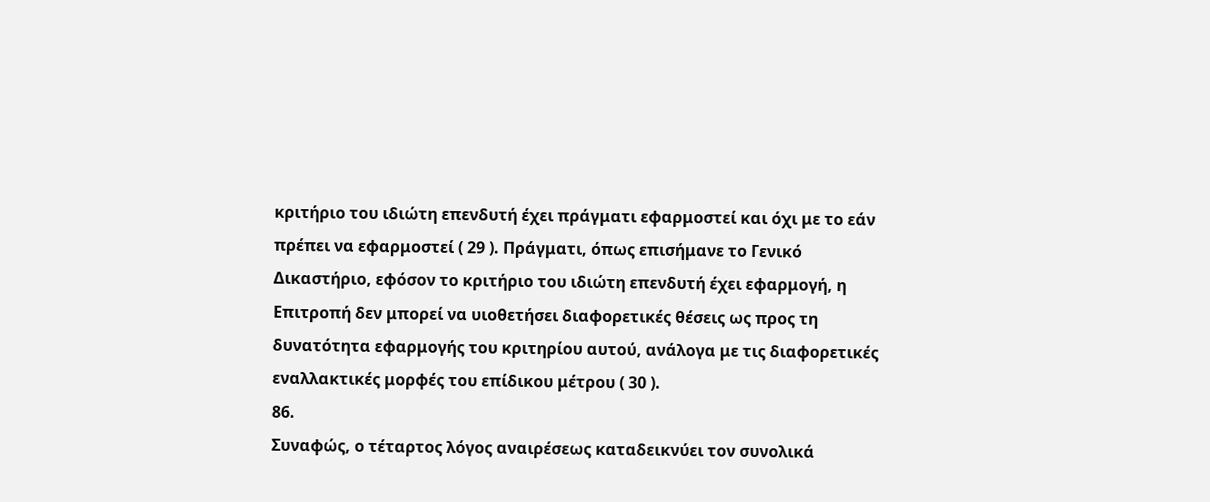κριτήριο του ιδιώτη επενδυτή έχει πράγματι εφαρμοστεί και όχι με το εάν πρέπει να εφαρμοστεί ( 29 ). Πράγματι, όπως επισήμανε το Γενικό Δικαστήριο, εφόσον το κριτήριο του ιδιώτη επενδυτή έχει εφαρμογή, η Επιτροπή δεν μπορεί να υιοθετήσει διαφορετικές θέσεις ως προς τη δυνατότητα εφαρμογής του κριτηρίου αυτού, ανάλογα με τις διαφορετικές εναλλακτικές μορφές του επίδικου μέτρου ( 30 ).
86.
Συναφώς, ο τέταρτος λόγος αναιρέσεως καταδεικνύει τον συνολικά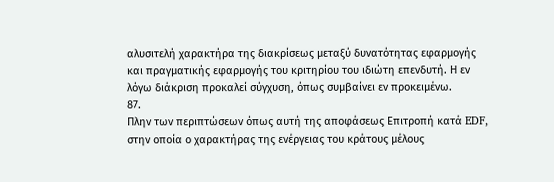αλυσιτελή χαρακτήρα της διακρίσεως μεταξύ δυνατότητας εφαρμογής και πραγματικής εφαρμογής του κριτηρίου του ιδιώτη επενδυτή. Η εν λόγω διάκριση προκαλεί σύγχυση, όπως συμβαίνει εν προκειμένω.
87.
Πλην των περιπτώσεων όπως αυτή της αποφάσεως Επιτροπή κατά EDF, στην οποία ο χαρακτήρας της ενέργειας του κράτους μέλους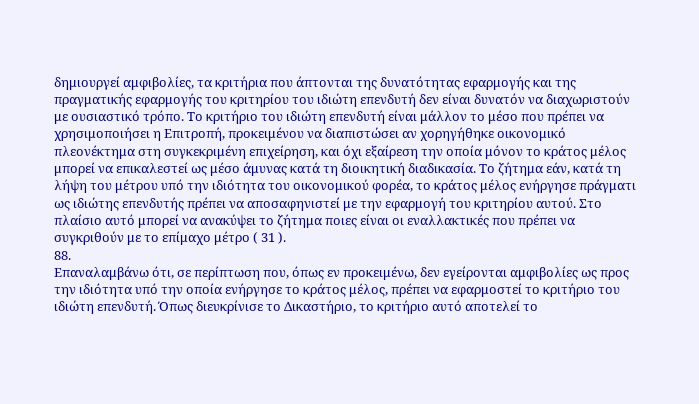δημιουργεί αμφιβολίες, τα κριτήρια που άπτονται της δυνατότητας εφαρμογής και της πραγματικής εφαρμογής του κριτηρίου του ιδιώτη επενδυτή δεν είναι δυνατόν να διαχωριστούν με ουσιαστικό τρόπο. Το κριτήριο του ιδιώτη επενδυτή είναι μάλλον το μέσο που πρέπει να χρησιμοποιήσει η Επιτροπή, προκειμένου να διαπιστώσει αν χορηγήθηκε οικονομικό πλεονέκτημα στη συγκεκριμένη επιχείρηση, και όχι εξαίρεση την οποία μόνον το κράτος μέλος μπορεί να επικαλεστεί ως μέσο άμυνας κατά τη διοικητική διαδικασία. Το ζήτημα εάν, κατά τη λήψη του μέτρου υπό την ιδιότητα του οικονομικού φορέα, το κράτος μέλος ενήργησε πράγματι ως ιδιώτης επενδυτής πρέπει να αποσαφηνιστεί με την εφαρμογή του κριτηρίου αυτού. Στο πλαίσιο αυτό μπορεί να ανακύψει το ζήτημα ποιες είναι οι εναλλακτικές που πρέπει να συγκριθούν με το επίμαχο μέτρο ( 31 ).
88.
Επαναλαμβάνω ότι, σε περίπτωση που, όπως εν προκειμένω, δεν εγείρονται αμφιβολίες ως προς την ιδιότητα υπό την οποία ενήργησε το κράτος μέλος, πρέπει να εφαρμοστεί το κριτήριο του ιδιώτη επενδυτή. Όπως διευκρίνισε το Δικαστήριο, το κριτήριο αυτό αποτελεί το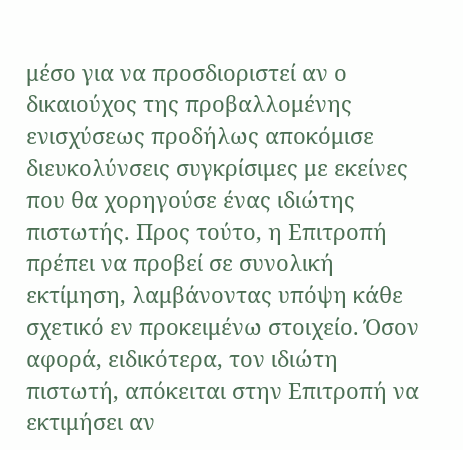μέσο για να προσδιοριστεί αν ο δικαιούχος της προβαλλομένης ενισχύσεως προδήλως αποκόμισε διευκολύνσεις συγκρίσιμες με εκείνες που θα χορηγούσε ένας ιδιώτης πιστωτής. Προς τούτο, η Επιτροπή πρέπει να προβεί σε συνολική εκτίμηση, λαμβάνοντας υπόψη κάθε σχετικό εν προκειμένω στοιχείο. Όσον αφορά, ειδικότερα, τον ιδιώτη πιστωτή, απόκειται στην Επιτροπή να εκτιμήσει αν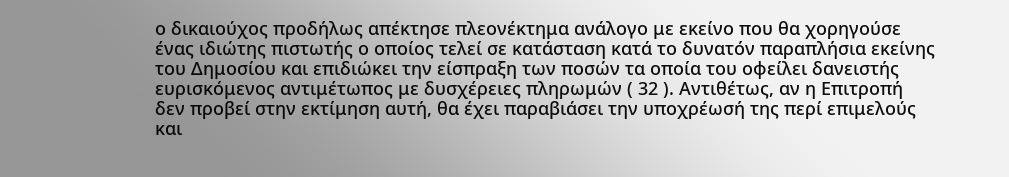ο δικαιούχος προδήλως απέκτησε πλεονέκτημα ανάλογο με εκείνο που θα χορηγούσε ένας ιδιώτης πιστωτής ο οποίος τελεί σε κατάσταση κατά το δυνατόν παραπλήσια εκείνης του Δημοσίου και επιδιώκει την είσπραξη των ποσών τα οποία του οφείλει δανειστής ευρισκόμενος αντιμέτωπος με δυσχέρειες πληρωμών ( 32 ). Αντιθέτως, αν η Επιτροπή δεν προβεί στην εκτίμηση αυτή, θα έχει παραβιάσει την υποχρέωσή της περί επιμελούς και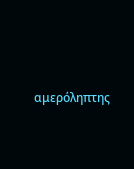αμερόληπτης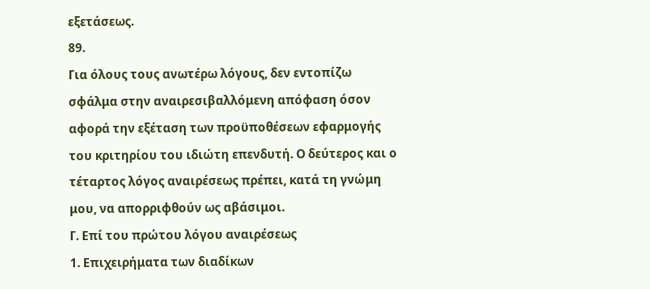εξετάσεως.
89.
Για όλους τους ανωτέρω λόγους, δεν εντοπίζω σφάλμα στην αναιρεσιβαλλόμενη απόφαση όσον αφορά την εξέταση των προϋποθέσεων εφαρμογής του κριτηρίου του ιδιώτη επενδυτή. Ο δεύτερος και ο τέταρτος λόγος αναιρέσεως πρέπει, κατά τη γνώμη μου, να απορριφθούν ως αβάσιμοι.
Γ. Επί του πρώτου λόγου αναιρέσεως
1. Επιχειρήματα των διαδίκων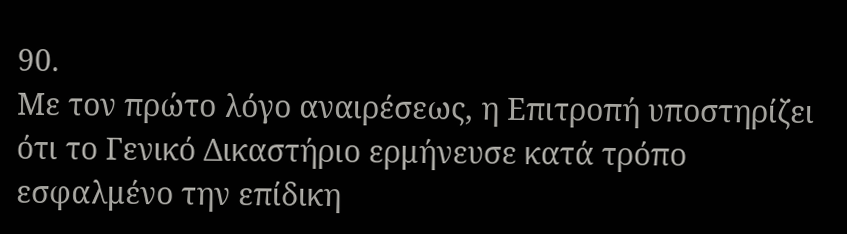90.
Με τον πρώτο λόγο αναιρέσεως, η Επιτροπή υποστηρίζει ότι το Γενικό Δικαστήριο ερμήνευσε κατά τρόπο εσφαλμένο την επίδικη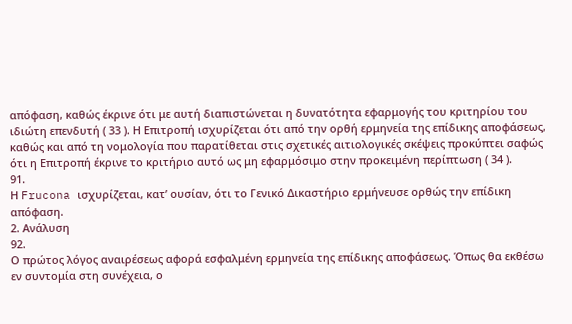απόφαση, καθώς έκρινε ότι με αυτή διαπιστώνεται η δυνατότητα εφαρμογής του κριτηρίου του ιδιώτη επενδυτή ( 33 ). Η Επιτροπή ισχυρίζεται ότι από την ορθή ερμηνεία της επίδικης αποφάσεως, καθώς και από τη νομολογία που παρατίθεται στις σχετικές αιτιολογικές σκέψεις προκύπτει σαφώς ότι η Επιτροπή έκρινε το κριτήριο αυτό ως μη εφαρμόσιμο στην προκειμένη περίπτωση ( 34 ).
91.
Η Frucona ισχυρίζεται, κατ’ ουσίαν, ότι το Γενικό Δικαστήριο ερμήνευσε ορθώς την επίδικη απόφαση.
2. Ανάλυση
92.
Ο πρώτος λόγος αναιρέσεως αφορά εσφαλμένη ερμηνεία της επίδικης αποφάσεως. Όπως θα εκθέσω εν συντομία στη συνέχεια, ο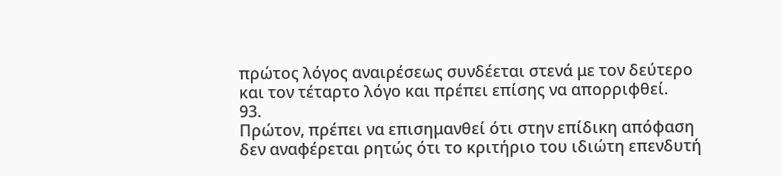πρώτος λόγος αναιρέσεως συνδέεται στενά με τον δεύτερο και τον τέταρτο λόγο και πρέπει επίσης να απορριφθεί.
93.
Πρώτον, πρέπει να επισημανθεί ότι στην επίδικη απόφαση δεν αναφέρεται ρητώς ότι το κριτήριο του ιδιώτη επενδυτή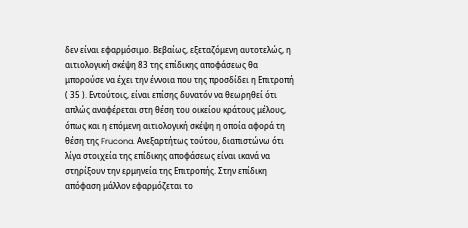δεν είναι εφαρμόσιμο. Βεβαίως, εξεταζόμενη αυτοτελώς, η αιτιολογική σκέψη 83 της επίδικης αποφάσεως θα μπορούσε να έχει την έννοια που της προσδίδει η Επιτροπή ( 35 ). Εντούτοις, είναι επίσης δυνατόν να θεωρηθεί ότι απλώς αναφέρεται στη θέση του οικείου κράτους μέλους, όπως και η επόμενη αιτιολογική σκέψη η οποία αφορά τη θέση της Frucona. Ανεξαρτήτως τούτου, διαπιστώνω ότι λίγα στοιχεία της επίδικης αποφάσεως είναι ικανά να στηρίξουν την ερμηνεία της Επιτροπής. Στην επίδικη απόφαση μάλλον εφαρμόζεται το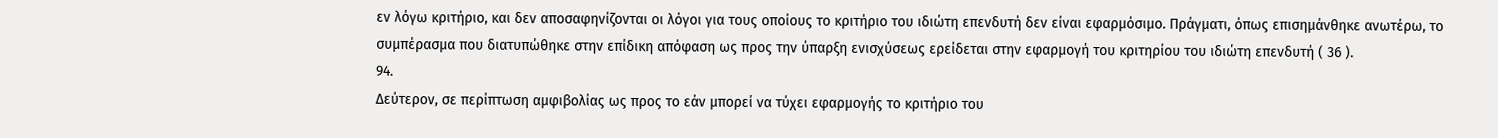εν λόγω κριτήριο, και δεν αποσαφηνίζονται οι λόγοι για τους οποίους το κριτήριο του ιδιώτη επενδυτή δεν είναι εφαρμόσιμο. Πράγματι, όπως επισημάνθηκε ανωτέρω, το συμπέρασμα που διατυπώθηκε στην επίδικη απόφαση ως προς την ύπαρξη ενισχύσεως ερείδεται στην εφαρμογή του κριτηρίου του ιδιώτη επενδυτή ( 36 ).
94.
Δεύτερον, σε περίπτωση αμφιβολίας ως προς το εάν μπορεί να τύχει εφαρμογής το κριτήριο του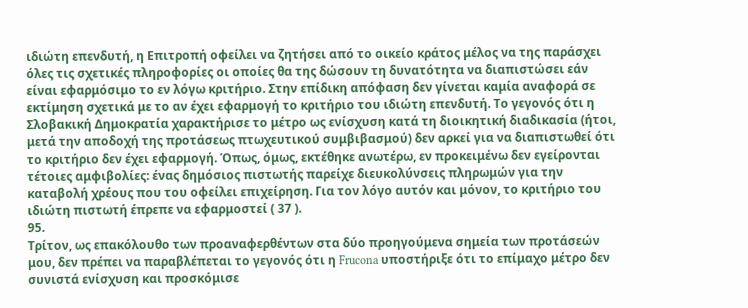ιδιώτη επενδυτή, η Επιτροπή οφείλει να ζητήσει από το οικείο κράτος μέλος να της παράσχει όλες τις σχετικές πληροφορίες οι οποίες θα της δώσουν τη δυνατότητα να διαπιστώσει εάν είναι εφαρμόσιμο το εν λόγω κριτήριο. Στην επίδικη απόφαση δεν γίνεται καμία αναφορά σε εκτίμηση σχετικά με το αν έχει εφαρμογή το κριτήριο του ιδιώτη επενδυτή. Το γεγονός ότι η Σλοβακική Δημοκρατία χαρακτήρισε το μέτρο ως ενίσχυση κατά τη διοικητική διαδικασία (ήτοι, μετά την αποδοχή της προτάσεως πτωχευτικού συμβιβασμού) δεν αρκεί για να διαπιστωθεί ότι το κριτήριο δεν έχει εφαρμογή. Όπως, όμως, εκτέθηκε ανωτέρω, εν προκειμένω δεν εγείρονται τέτοιες αμφιβολίες: ένας δημόσιος πιστωτής παρείχε διευκολύνσεις πληρωμών για την καταβολή χρέους που του οφείλει επιχείρηση. Για τον λόγο αυτόν και μόνον, το κριτήριο του ιδιώτη πιστωτή έπρεπε να εφαρμοστεί ( 37 ).
95.
Τρίτον, ως επακόλουθο των προαναφερθέντων στα δύο προηγούμενα σημεία των προτάσεών μου, δεν πρέπει να παραβλέπεται το γεγονός ότι η Frucona υποστήριξε ότι το επίμαχο μέτρο δεν συνιστά ενίσχυση και προσκόμισε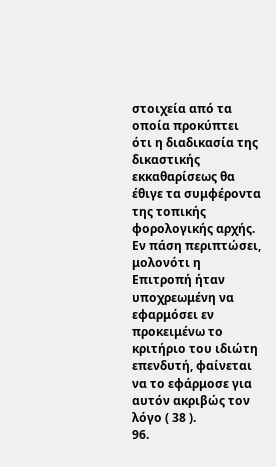στοιχεία από τα οποία προκύπτει ότι η διαδικασία της δικαστικής εκκαθαρίσεως θα έθιγε τα συμφέροντα της τοπικής φορολογικής αρχής. Εν πάση περιπτώσει, μολονότι η Επιτροπή ήταν υποχρεωμένη να εφαρμόσει εν προκειμένω το κριτήριο του ιδιώτη επενδυτή, φαίνεται να το εφάρμοσε για αυτόν ακριβώς τον λόγο ( 38 ).
96.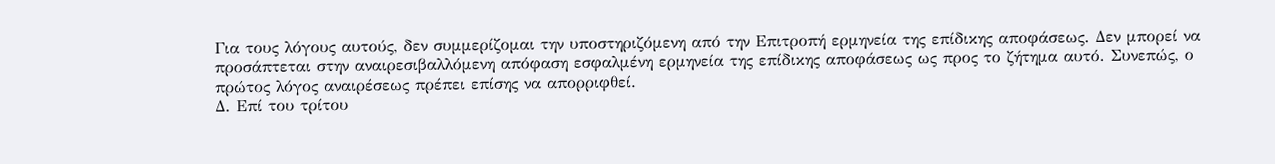Για τους λόγους αυτούς, δεν συμμερίζομαι την υποστηριζόμενη από την Επιτροπή ερμηνεία της επίδικης αποφάσεως. Δεν μπορεί να προσάπτεται στην αναιρεσιβαλλόμενη απόφαση εσφαλμένη ερμηνεία της επίδικης αποφάσεως ως προς το ζήτημα αυτό. Συνεπώς, ο πρώτος λόγος αναιρέσεως πρέπει επίσης να απορριφθεί.
Δ. Επί του τρίτου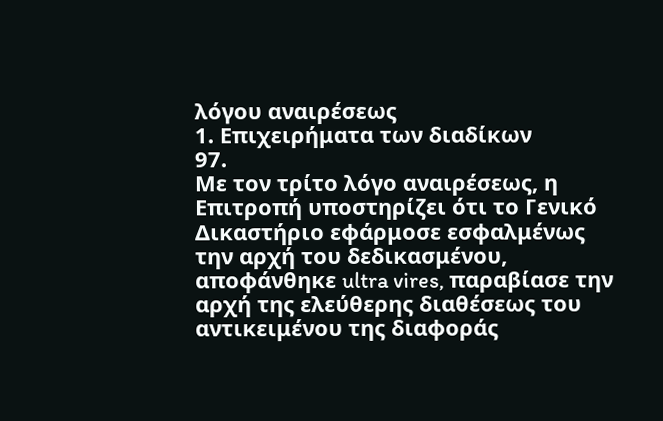λόγου αναιρέσεως
1. Επιχειρήματα των διαδίκων
97.
Με τον τρίτο λόγο αναιρέσεως, η Επιτροπή υποστηρίζει ότι το Γενικό Δικαστήριο εφάρμοσε εσφαλμένως την αρχή του δεδικασμένου, αποφάνθηκε ultra vires, παραβίασε την αρχή της ελεύθερης διαθέσεως του αντικειμένου της διαφοράς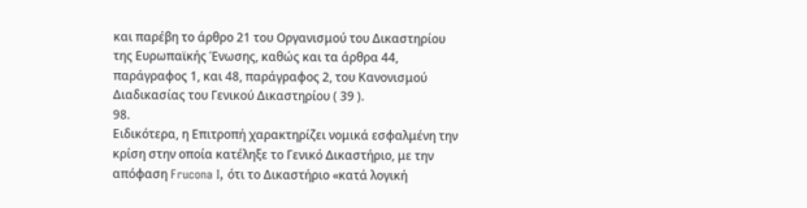και παρέβη το άρθρο 21 του Οργανισμού του Δικαστηρίου της Ευρωπαϊκής Ένωσης, καθώς και τα άρθρα 44, παράγραφος 1, και 48, παράγραφος 2, του Κανονισμού Διαδικασίας του Γενικού Δικαστηρίου ( 39 ).
98.
Ειδικότερα, η Επιτροπή χαρακτηρίζει νομικά εσφαλμένη την κρίση στην οποία κατέληξε το Γενικό Δικαστήριο, με την απόφαση Frucona I, ότι το Δικαστήριο «κατά λογική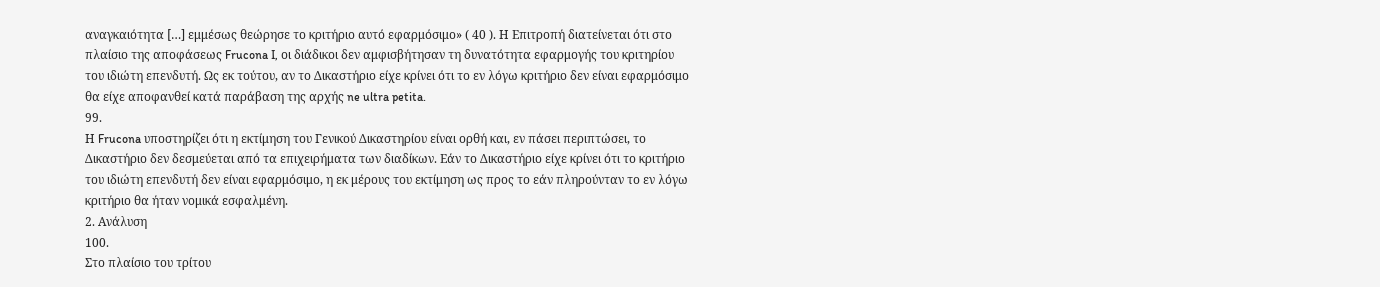αναγκαιότητα […] εμμέσως θεώρησε το κριτήριο αυτό εφαρμόσιμο» ( 40 ). Η Επιτροπή διατείνεται ότι στο πλαίσιο της αποφάσεως Frucona I, οι διάδικοι δεν αμφισβήτησαν τη δυνατότητα εφαρμογής του κριτηρίου του ιδιώτη επενδυτή. Ως εκ τούτου, αν το Δικαστήριο είχε κρίνει ότι το εν λόγω κριτήριο δεν είναι εφαρμόσιμο θα είχε αποφανθεί κατά παράβαση της αρχής ne ultra petita.
99.
Η Frucona υποστηρίζει ότι η εκτίμηση του Γενικού Δικαστηρίου είναι ορθή και, εν πάσει περιπτώσει, το Δικαστήριο δεν δεσμεύεται από τα επιχειρήματα των διαδίκων. Εάν το Δικαστήριο είχε κρίνει ότι το κριτήριο του ιδιώτη επενδυτή δεν είναι εφαρμόσιμο, η εκ μέρους του εκτίμηση ως προς το εάν πληρούνταν το εν λόγω κριτήριο θα ήταν νομικά εσφαλμένη.
2. Ανάλυση
100.
Στο πλαίσιο του τρίτου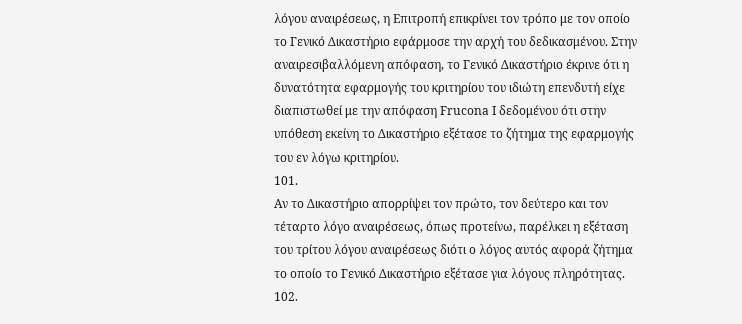λόγου αναιρέσεως, η Επιτροπή επικρίνει τον τρόπο με τον οποίο το Γενικό Δικαστήριο εφάρμοσε την αρχή του δεδικασμένου. Στην αναιρεσιβαλλόμενη απόφαση, το Γενικό Δικαστήριο έκρινε ότι η δυνατότητα εφαρμογής του κριτηρίου του ιδιώτη επενδυτή είχε διαπιστωθεί με την απόφαση Frucona I δεδομένου ότι στην υπόθεση εκείνη το Δικαστήριο εξέτασε το ζήτημα της εφαρμογής του εν λόγω κριτηρίου.
101.
Αν το Δικαστήριο απορρίψει τον πρώτο, τον δεύτερο και τον τέταρτο λόγο αναιρέσεως, όπως προτείνω, παρέλκει η εξέταση του τρίτου λόγου αναιρέσεως διότι ο λόγος αυτός αφορά ζήτημα το οποίο το Γενικό Δικαστήριο εξέτασε για λόγους πληρότητας.
102.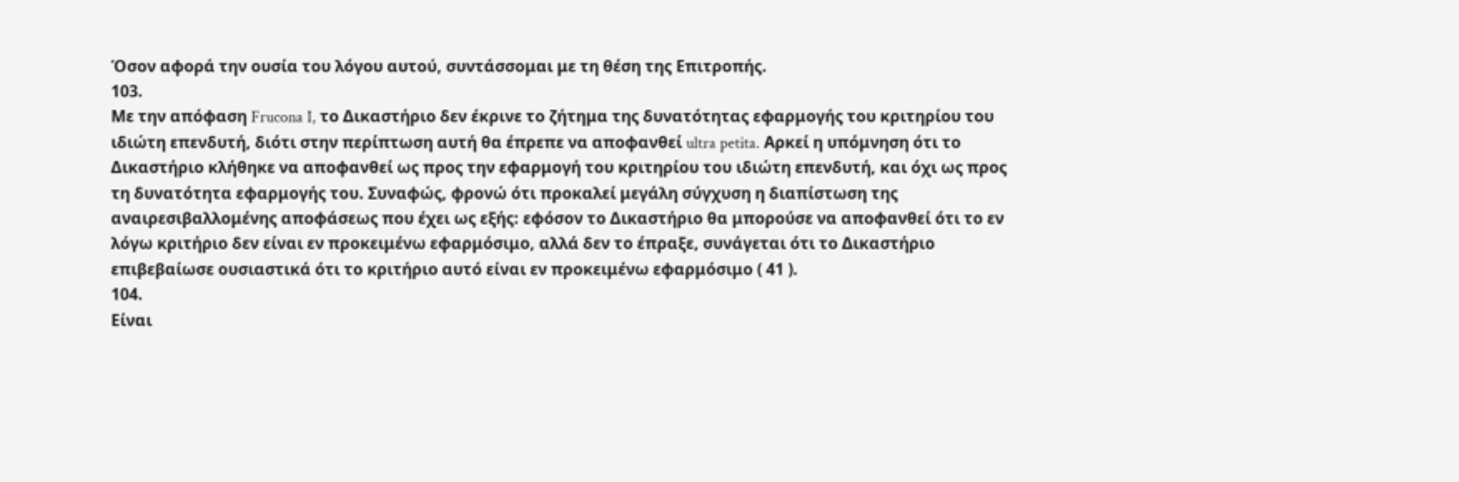Όσον αφορά την ουσία του λόγου αυτού, συντάσσομαι με τη θέση της Επιτροπής.
103.
Με την απόφαση Frucona I, το Δικαστήριο δεν έκρινε το ζήτημα της δυνατότητας εφαρμογής του κριτηρίου του ιδιώτη επενδυτή, διότι στην περίπτωση αυτή θα έπρεπε να αποφανθεί ultra petita. Αρκεί η υπόμνηση ότι το Δικαστήριο κλήθηκε να αποφανθεί ως προς την εφαρμογή του κριτηρίου του ιδιώτη επενδυτή, και όχι ως προς τη δυνατότητα εφαρμογής του. Συναφώς, φρονώ ότι προκαλεί μεγάλη σύγχυση η διαπίστωση της αναιρεσιβαλλομένης αποφάσεως που έχει ως εξής: εφόσον το Δικαστήριο θα μπορούσε να αποφανθεί ότι το εν λόγω κριτήριο δεν είναι εν προκειμένω εφαρμόσιμο, αλλά δεν το έπραξε, συνάγεται ότι το Δικαστήριο επιβεβαίωσε ουσιαστικά ότι το κριτήριο αυτό είναι εν προκειμένω εφαρμόσιμο ( 41 ).
104.
Είναι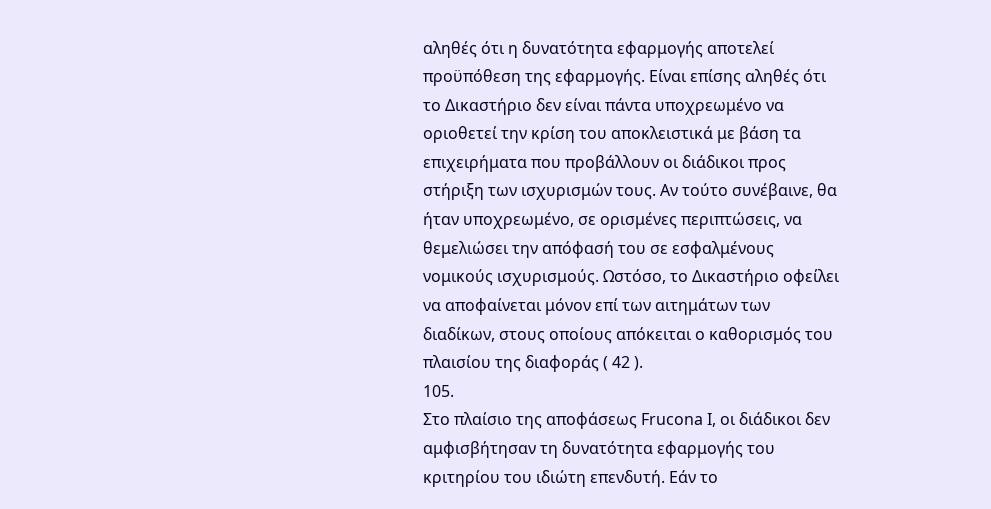αληθές ότι η δυνατότητα εφαρμογής αποτελεί προϋπόθεση της εφαρμογής. Είναι επίσης αληθές ότι το Δικαστήριο δεν είναι πάντα υποχρεωμένο να οριοθετεί την κρίση του αποκλειστικά με βάση τα επιχειρήματα που προβάλλουν οι διάδικοι προς στήριξη των ισχυρισμών τους. Αν τούτο συνέβαινε, θα ήταν υποχρεωμένο, σε ορισμένες περιπτώσεις, να θεμελιώσει την απόφασή του σε εσφαλμένους νομικούς ισχυρισμούς. Ωστόσο, το Δικαστήριο οφείλει να αποφαίνεται μόνον επί των αιτημάτων των διαδίκων, στους οποίους απόκειται ο καθορισμός του πλαισίου της διαφοράς ( 42 ).
105.
Στο πλαίσιο της αποφάσεως Frucona I, οι διάδικοι δεν αμφισβήτησαν τη δυνατότητα εφαρμογής του κριτηρίου του ιδιώτη επενδυτή. Εάν το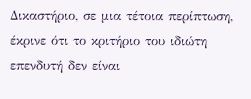Δικαστήριο, σε μια τέτοια περίπτωση, έκρινε ότι το κριτήριο του ιδιώτη επενδυτή δεν είναι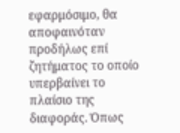εφαρμόσιμο, θα αποφαινόταν προδήλως επί ζητήματος το οποίο υπερβαίνει το πλαίσιο της διαφοράς. Όπως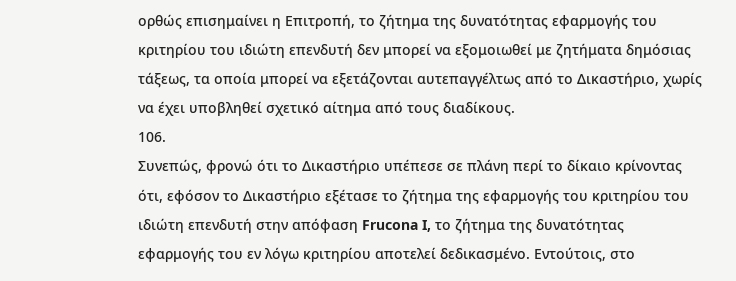ορθώς επισημαίνει η Επιτροπή, το ζήτημα της δυνατότητας εφαρμογής του κριτηρίου του ιδιώτη επενδυτή δεν μπορεί να εξομοιωθεί με ζητήματα δημόσιας τάξεως, τα οποία μπορεί να εξετάζονται αυτεπαγγέλτως από το Δικαστήριο, χωρίς να έχει υποβληθεί σχετικό αίτημα από τους διαδίκους.
106.
Συνεπώς, φρονώ ότι το Δικαστήριο υπέπεσε σε πλάνη περί το δίκαιο κρίνοντας ότι, εφόσον το Δικαστήριο εξέτασε το ζήτημα της εφαρμογής του κριτηρίου του ιδιώτη επενδυτή στην απόφαση Frucona I, το ζήτημα της δυνατότητας εφαρμογής του εν λόγω κριτηρίου αποτελεί δεδικασμένο. Εντούτοις, στο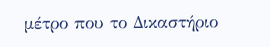μέτρο που το Δικαστήριο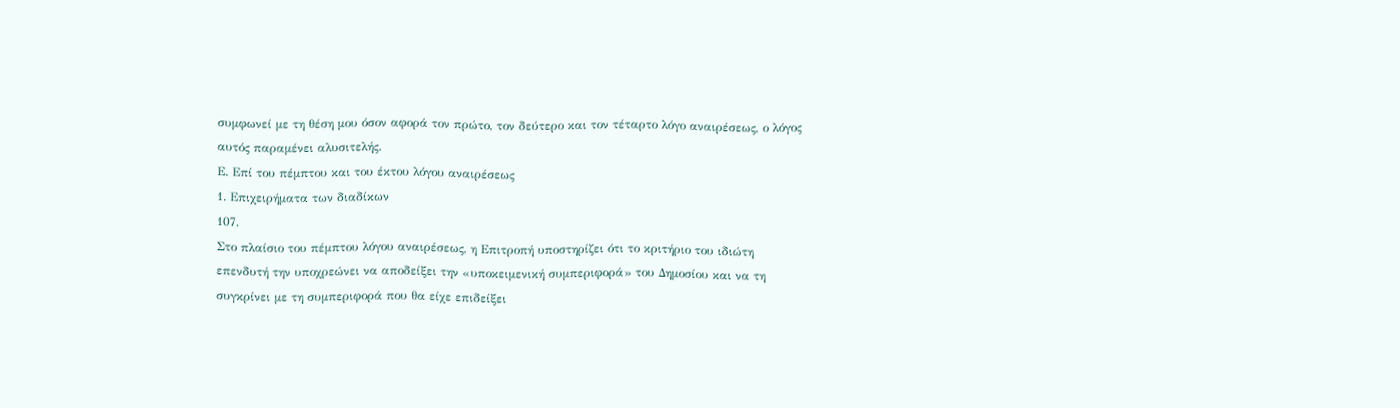συμφωνεί με τη θέση μου όσον αφορά τον πρώτο, τον δεύτερο και τον τέταρτο λόγο αναιρέσεως, ο λόγος αυτός παραμένει αλυσιτελής.
Ε. Επί του πέμπτου και του έκτου λόγου αναιρέσεως
1. Επιχειρήματα των διαδίκων
107.
Στο πλαίσιο του πέμπτου λόγου αναιρέσεως, η Επιτροπή υποστηρίζει ότι το κριτήριο του ιδιώτη επενδυτή την υποχρεώνει να αποδείξει την «υποκειμενική συμπεριφορά» του Δημοσίου και να τη συγκρίνει με τη συμπεριφορά που θα είχε επιδείξει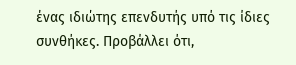ένας ιδιώτης επενδυτής υπό τις ίδιες συνθήκες. Προβάλλει ότι,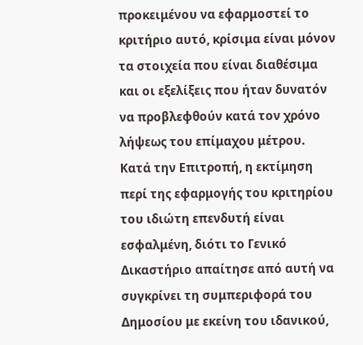προκειμένου να εφαρμοστεί το κριτήριο αυτό, κρίσιμα είναι μόνον τα στοιχεία που είναι διαθέσιμα και οι εξελίξεις που ήταν δυνατόν να προβλεφθούν κατά τον χρόνο λήψεως του επίμαχου μέτρου. Κατά την Επιτροπή, η εκτίμηση περί της εφαρμογής του κριτηρίου του ιδιώτη επενδυτή είναι εσφαλμένη, διότι το Γενικό Δικαστήριο απαίτησε από αυτή να συγκρίνει τη συμπεριφορά του Δημοσίου με εκείνη του ιδανικού,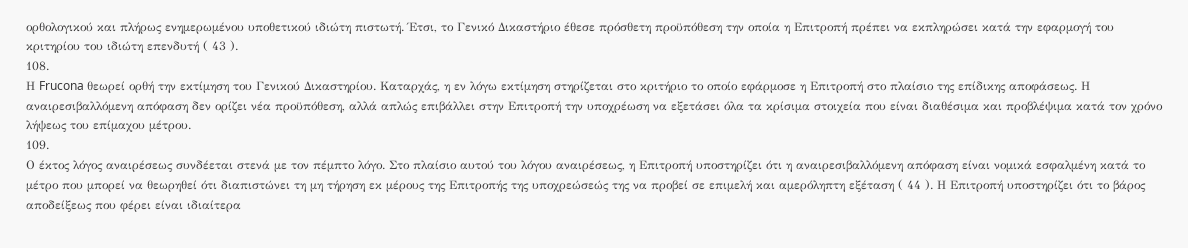ορθολογικού και πλήρως ενημερωμένου υποθετικού ιδιώτη πιστωτή. Έτσι, το Γενικό Δικαστήριο έθεσε πρόσθετη προϋπόθεση την οποία η Επιτροπή πρέπει να εκπληρώσει κατά την εφαρμογή του κριτηρίου του ιδιώτη επενδυτή ( 43 ).
108.
Η Frucona θεωρεί ορθή την εκτίμηση του Γενικού Δικαστηρίου. Καταρχάς, η εν λόγω εκτίμηση στηρίζεται στο κριτήριο το οποίο εφάρμοσε η Επιτροπή στο πλαίσιο της επίδικης αποφάσεως. Η αναιρεσιβαλλόμενη απόφαση δεν ορίζει νέα προϋπόθεση, αλλά απλώς επιβάλλει στην Επιτροπή την υποχρέωση να εξετάσει όλα τα κρίσιμα στοιχεία που είναι διαθέσιμα και προβλέψιμα κατά τον χρόνο λήψεως του επίμαχου μέτρου.
109.
Ο έκτος λόγος αναιρέσεως συνδέεται στενά με τον πέμπτο λόγο. Στο πλαίσιο αυτού του λόγου αναιρέσεως, η Επιτροπή υποστηρίζει ότι η αναιρεσιβαλλόμενη απόφαση είναι νομικά εσφαλμένη κατά το μέτρο που μπορεί να θεωρηθεί ότι διαπιστώνει τη μη τήρηση εκ μέρους της Επιτροπής της υποχρεώσεώς της να προβεί σε επιμελή και αμερόληπτη εξέταση ( 44 ). Η Επιτροπή υποστηρίζει ότι το βάρος αποδείξεως που φέρει είναι ιδιαίτερα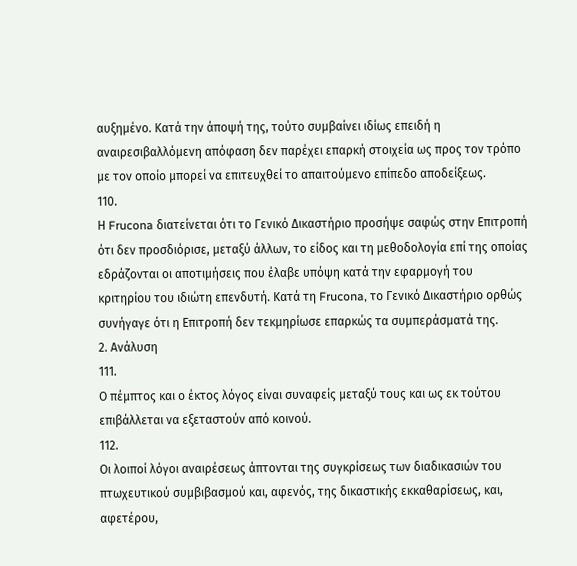αυξημένο. Κατά την άποψή της, τούτο συμβαίνει ιδίως επειδή η αναιρεσιβαλλόμενη απόφαση δεν παρέχει επαρκή στοιχεία ως πρoς τον τρόπο με τον οποίο μπορεί να επιτευχθεί το απαιτούμενο επίπεδο αποδείξεως.
110.
Η Frucona διατείνεται ότι το Γενικό Δικαστήριο προσήψε σαφώς στην Επιτροπή ότι δεν προσδιόρισε, μεταξύ άλλων, το είδος και τη μεθοδολογία επί της οποίας εδράζονται οι αποτιμήσεις που έλαβε υπόψη κατά την εφαρμογή του κριτηρίου του ιδιώτη επενδυτή. Κατά τη Frucona, το Γενικό Δικαστήριο ορθώς συνήγαγε ότι η Επιτροπή δεν τεκμηρίωσε επαρκώς τα συμπεράσματά της.
2. Ανάλυση
111.
Ο πέμπτος και ο έκτος λόγος είναι συναφείς μεταξύ τους και ως εκ τούτου επιβάλλεται να εξεταστούν από κοινού.
112.
Οι λοιποί λόγοι αναιρέσεως άπτονται της συγκρίσεως των διαδικασιών του πτωχευτικού συμβιβασμού και, αφενός, της δικαστικής εκκαθαρίσεως, και, αφετέρου,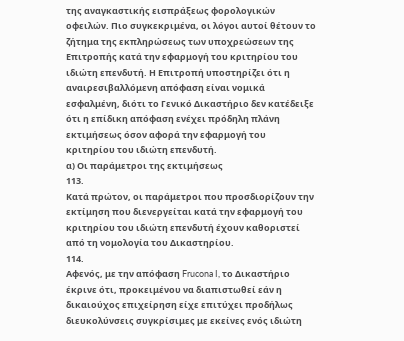της αναγκαστικής εισπράξεως φορολογικών οφειλών. Πιο συγκεκριμένα, οι λόγοι αυτοί θέτουν το ζήτημα της εκπληρώσεως των υποχρεώσεων της Επιτροπής κατά την εφαρμογή του κριτηρίου του ιδιώτη επενδυτή. Η Επιτροπή υποστηρίζει ότι η αναιρεσιβαλλόμενη απόφαση είναι νομικά εσφαλμένη, διότι το Γενικό Δικαστήριο δεν κατέδειξε ότι η επίδικη απόφαση ενέχει πρόδηλη πλάνη εκτιμήσεως όσον αφορά την εφαρμογή του κριτηρίου του ιδιώτη επενδυτή.
α) Οι παράμετροι της εκτιμήσεως
113.
Κατά πρώτον, οι παράμετροι που προσδιορίζουν την εκτίμηση που διενεργείται κατά την εφαρμογή του κριτηρίου του ιδιώτη επενδυτή έχουν καθοριστεί από τη νομολογία του Δικαστηρίου.
114.
Αφενός, με την απόφαση Frucona I, το Δικαστήριο έκρινε ότι, προκειμένου να διαπιστωθεί εάν η δικαιούχος επιχείρηση είχε επιτύχει προδήλως διευκολύνσεις συγκρίσιμες με εκείνες ενός ιδιώτη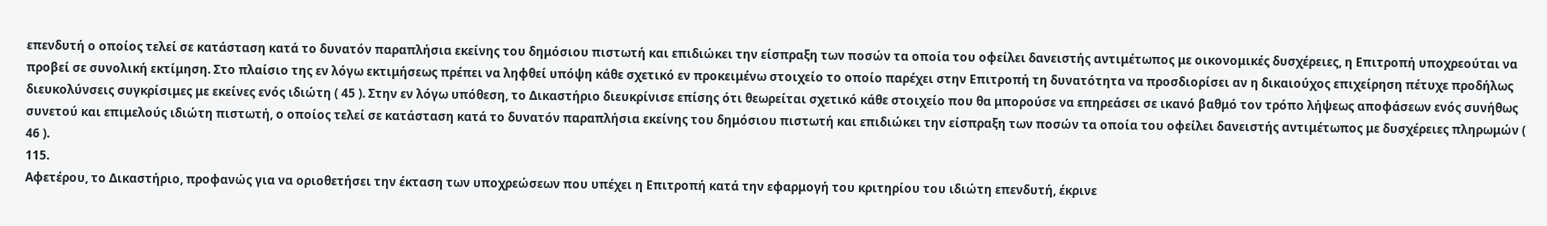επενδυτή ο οποίος τελεί σε κατάσταση κατά το δυνατόν παραπλήσια εκείνης του δημόσιου πιστωτή και επιδιώκει την είσπραξη των ποσών τα οποία του οφείλει δανειστής αντιμέτωπος με οικονομικές δυσχέρειες, η Επιτροπή υποχρεούται να προβεί σε συνολική εκτίμηση. Στο πλαίσιο της εν λόγω εκτιμήσεως πρέπει να ληφθεί υπόψη κάθε σχετικό εν προκειμένω στοιχείο το οποίο παρέχει στην Επιτροπή τη δυνατότητα να προσδιορίσει αν η δικαιούχος επιχείρηση πέτυχε προδήλως διευκολύνσεις συγκρίσιμες με εκείνες ενός ιδιώτη ( 45 ). Στην εν λόγω υπόθεση, το Δικαστήριο διευκρίνισε επίσης ότι θεωρείται σχετικό κάθε στοιχείο που θα μπορούσε να επηρεάσει σε ικανό βαθμό τον τρόπο λήψεως αποφάσεων ενός συνήθως συνετού και επιμελούς ιδιώτη πιστωτή, ο οποίος τελεί σε κατάσταση κατά το δυνατόν παραπλήσια εκείνης του δημόσιου πιστωτή και επιδιώκει την είσπραξη των ποσών τα οποία του οφείλει δανειστής αντιμέτωπος με δυσχέρειες πληρωμών ( 46 ).
115.
Αφετέρου, το Δικαστήριο, προφανώς για να οριοθετήσει την έκταση των υποχρεώσεων που υπέχει η Επιτροπή κατά την εφαρμογή του κριτηρίου του ιδιώτη επενδυτή, έκρινε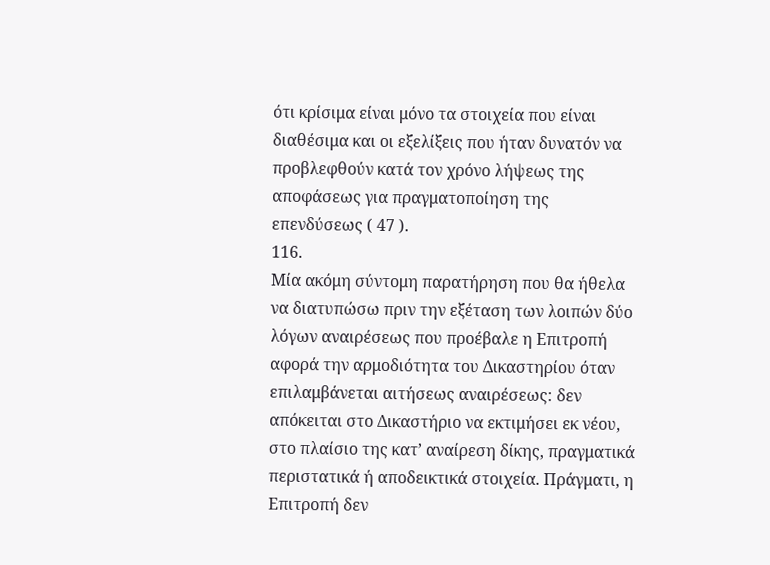ότι κρίσιμα είναι μόνο τα στοιχεία που είναι διαθέσιμα και οι εξελίξεις που ήταν δυνατόν να προβλεφθούν κατά τον χρόνο λήψεως της αποφάσεως για πραγματοποίηση της επενδύσεως ( 47 ).
116.
Μία ακόμη σύντομη παρατήρηση που θα ήθελα να διατυπώσω πριν την εξέταση των λοιπών δύο λόγων αναιρέσεως που προέβαλε η Επιτροπή αφορά την αρμοδιότητα του Δικαστηρίου όταν επιλαμβάνεται αιτήσεως αναιρέσεως: δεν απόκειται στο Δικαστήριο να εκτιμήσει εκ νέου, στο πλαίσιο της κατ’ αναίρεση δίκης, πραγματικά περιστατικά ή αποδεικτικά στοιχεία. Πράγματι, η Επιτροπή δεν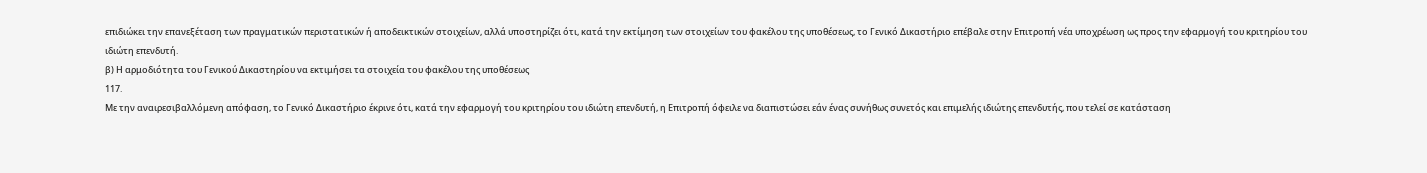επιδιώκει την επανεξέταση των πραγματικών περιστατικών ή αποδεικτικών στοιχείων, αλλά υποστηρίζει ότι, κατά την εκτίμηση των στοιχείων του φακέλου της υποθέσεως, το Γενικό Δικαστήριο επέβαλε στην Επιτροπή νέα υποχρέωση ως προς την εφαρμογή του κριτηρίου του ιδιώτη επενδυτή.
β) Η αρμοδιότητα του Γενικού Δικαστηρίου να εκτιμήσει τα στοιχεία του φακέλου της υποθέσεως
117.
Mε την αναιρεσιβαλλόμενη απόφαση, το Γενικό Δικαστήριο έκρινε ότι, κατά την εφαρμογή του κριτηρίου του ιδιώτη επενδυτή, η Επιτροπή όφειλε να διαπιστώσει εάν ένας συνήθως συνετός και επιμελής ιδιώτης επενδυτής, που τελεί σε κατάσταση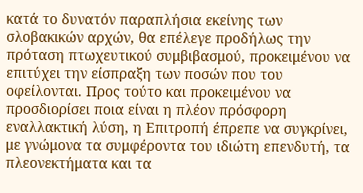κατά το δυνατόν παραπλήσια εκείνης των σλοβακικών αρχών, θα επέλεγε προδήλως την πρόταση πτωχευτικού συμβιβασμού, προκειμένου να επιτύχει την είσπραξη των ποσών που του οφείλονται. Προς τούτο και προκειμένου να προσδιορίσει ποια είναι η πλέον πρόσφορη εναλλακτική λύση, η Επιτροπή έπρεπε να συγκρίνει, με γνώμονα τα συμφέροντα του ιδιώτη επενδυτή, τα πλεονεκτήματα και τα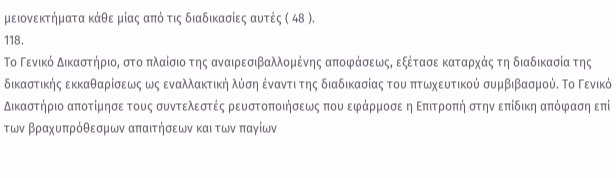μειονεκτήματα κάθε μίας από τις διαδικασίες αυτές ( 48 ).
118.
Το Γενικό Δικαστήριο, στο πλαίσιο της αναιρεσιβαλλομένης αποφάσεως, εξέτασε καταρχάς τη διαδικασία της δικαστικής εκκαθαρίσεως ως εναλλακτική λύση έναντι της διαδικασίας του πτωχευτικού συμβιβασμού. Το Γενικό Δικαστήριο αποτίμησε τους συντελεστές ρευστοποιήσεως που εφάρμοσε η Επιτροπή στην επίδικη απόφαση επί των βραχυπρόθεσμων απαιτήσεων και των παγίων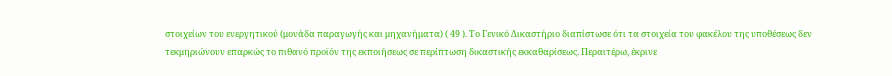στοιχείων του ενεργητικού (μονάδα παραγωγής και μηχανήματα) ( 49 ). Το Γενικό Δικαστήριο διαπίστωσε ότι τα στοιχεία του φακέλου της υποθέσεως δεν τεκμηριώνουν επαρκώς το πιθανό προϊόν της εκποιήσεως σε περίπτωση δικαστικής εκκαθαρίσεως. Περαιτέρω, έκρινε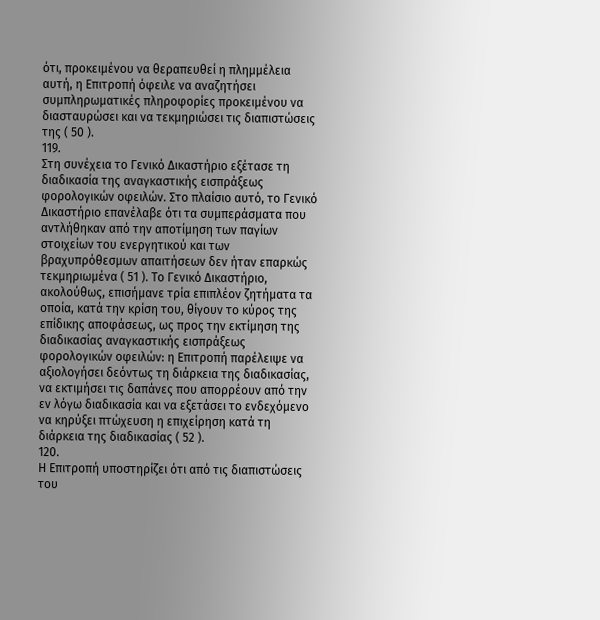ότι, προκειμένου να θεραπευθεί η πλημμέλεια αυτή, η Επιτροπή όφειλε να αναζητήσει συμπληρωματικές πληροφορίες προκειμένου να διασταυρώσει και να τεκμηριώσει τις διαπιστώσεις της ( 50 ).
119.
Στη συνέχεια το Γενικό Δικαστήριο εξέτασε τη διαδικασία της αναγκαστικής εισπράξεως φορολογικών οφειλών. Στο πλαίσιο αυτό, το Γενικό Δικαστήριο επανέλαβε ότι τα συμπεράσματα που αντλήθηκαν από την αποτίμηση των παγίων στοιχείων του ενεργητικού και των βραχυπρόθεσμων απαιτήσεων δεν ήταν επαρκώς τεκμηριωμένα ( 51 ). Το Γενικό Δικαστήριο, ακολούθως, επισήμανε τρία επιπλέον ζητήματα τα οποία, κατά την κρίση του, θίγουν το κύρος της επίδικης αποφάσεως, ως προς την εκτίμηση της διαδικασίας αναγκαστικής εισπράξεως φορολογικών οφειλών: η Επιτροπή παρέλειψε να αξιολογήσει δεόντως τη διάρκεια της διαδικασίας, να εκτιμήσει τις δαπάνες που απορρέουν από την εν λόγω διαδικασία και να εξετάσει το ενδεχόμενο να κηρύξει πτώχευση η επιχείρηση κατά τη διάρκεια της διαδικασίας ( 52 ).
120.
Η Επιτροπή υποστηρίζει ότι από τις διαπιστώσεις του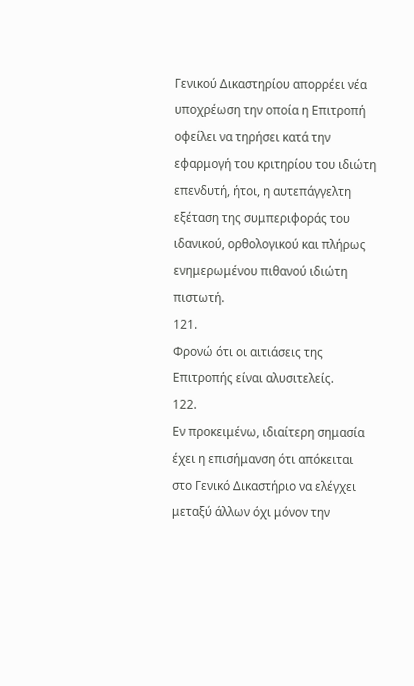Γενικού Δικαστηρίου απορρέει νέα υποχρέωση την οποία η Επιτροπή οφείλει να τηρήσει κατά την εφαρμογή του κριτηρίου του ιδιώτη επενδυτή, ήτοι, η αυτεπάγγελτη εξέταση της συμπεριφοράς του ιδανικού, ορθολογικού και πλήρως ενημερωμένου πιθανού ιδιώτη πιστωτή.
121.
Φρονώ ότι οι αιτιάσεις της Επιτροπής είναι αλυσιτελείς.
122.
Εν προκειμένω, ιδιαίτερη σημασία έχει η επισήμανση ότι απόκειται στο Γενικό Δικαστήριο να ελέγχει μεταξύ άλλων όχι μόνον την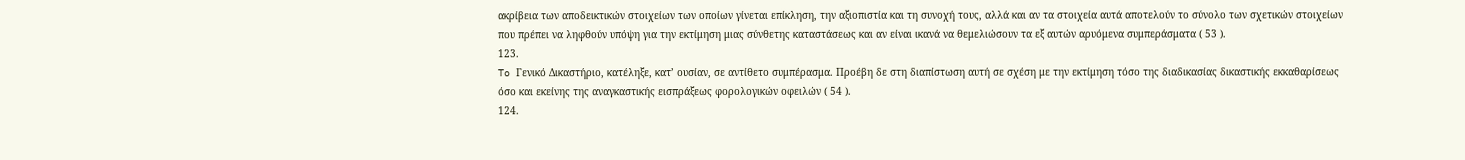ακρίβεια των αποδεικτικών στοιχείων των οποίων γίνεται επίκληση, την αξιοπιστία και τη συνοχή τους, αλλά και αν τα στοιχεία αυτά αποτελούν το σύνολο των σχετικών στοιχείων που πρέπει να ληφθούν υπόψη για την εκτίμηση μιας σύνθετης καταστάσεως και αν είναι ικανά να θεμελιώσουν τα εξ αυτών αρυόμενα συμπεράσματα ( 53 ).
123.
To Γενικό Δικαστήριο, κατέληξε, κατ’ ουσίαν, σε αντίθετο συμπέρασμα. Προέβη δε στη διαπίστωση αυτή σε σχέση με την εκτίμηση τόσο της διαδικασίας δικαστικής εκκαθαρίσεως όσο και εκείνης της αναγκαστικής εισπράξεως φορολογικών οφειλών ( 54 ).
124.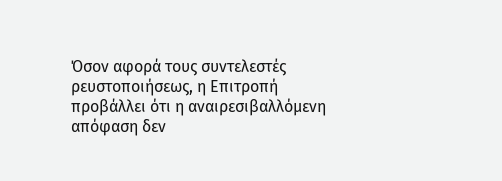Όσον αφορά τους συντελεστές ρευστοποιήσεως, η Επιτροπή προβάλλει ότι η αναιρεσιβαλλόμενη απόφαση δεν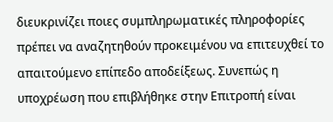διευκρινίζει ποιες συμπληρωματικές πληροφορίες πρέπει να αναζητηθούν προκειμένου να επιτευχθεί το απαιτούμενο επίπεδο αποδείξεως. Συνεπώς η υποχρέωση που επιβλήθηκε στην Επιτροπή είναι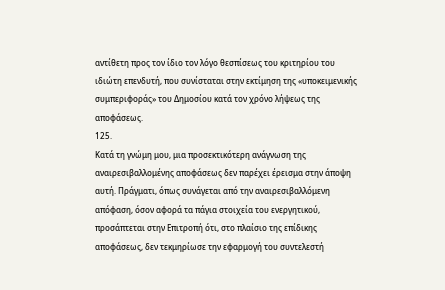αντίθετη προς τον ίδιο τον λόγο θεσπίσεως του κριτηρίου του ιδιώτη επενδυτή, που συνίσταται στην εκτίμηση της «υποκειμενικής συμπεριφοράς» του Δημοσίου κατά τον χρόνο λήψεως της αποφάσεως.
125.
Κατά τη γνώμη μου, μια προσεκτικότερη ανάγνωση της αναιρεσιβαλλομένης αποφάσεως δεν παρέχει έρεισμα στην άποψη αυτή. Πράγματι, όπως συνάγεται από την αναιρεσιβαλλόμενη απόφαση, όσον αφορά τα πάγια στοιχεία του ενεργητικού, προσάπτεται στην Επιτροπή ότι, στο πλαίσιο της επίδικης αποφάσεως, δεν τεκμηρίωσε την εφαρμογή του συντελεστή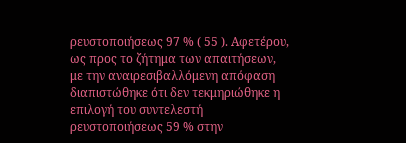ρευστοποιήσεως 97 % ( 55 ). Αφετέρου, ως προς το ζήτημα των απαιτήσεων, με την αναιρεσιβαλλόμενη απόφαση διαπιστώθηκε ότι δεν τεκμηριώθηκε η επιλογή του συντελεστή ρευστοποιήσεως 59 % στην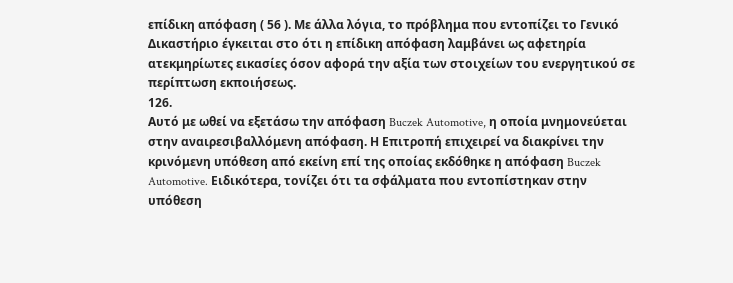επίδικη απόφαση ( 56 ). Με άλλα λόγια, το πρόβλημα που εντοπίζει το Γενικό Δικαστήριο έγκειται στο ότι η επίδικη απόφαση λαμβάνει ως αφετηρία ατεκμηρίωτες εικασίες όσον αφορά την αξία των στοιχείων του ενεργητικού σε περίπτωση εκποιήσεως.
126.
Αυτό με ωθεί να εξετάσω την απόφαση Buczek Automotive, η οποία μνημονεύεται στην αναιρεσιβαλλόμενη απόφαση. Η Επιτροπή επιχειρεί να διακρίνει την κρινόμενη υπόθεση από εκείνη επί της οποίας εκδόθηκε η απόφαση Buczek Automotive. Ειδικότερα, τονίζει ότι τα σφάλματα που εντοπίστηκαν στην υπόθεση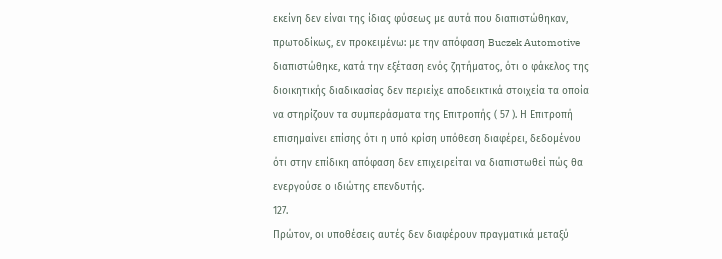εκείνη δεν είναι της ίδιας φύσεως με αυτά που διαπιστώθηκαν, πρωτοδίκως, εν προκειμένω: με την απόφαση Buczek Automotive διαπιστώθηκε, κατά την εξέταση ενός ζητήματος, ότι ο φάκελος της διοικητικής διαδικασίας δεν περιείχε αποδεικτικά στοιχεία τα οποία να στηρίζουν τα συμπεράσματα της Επιτροπής ( 57 ). Η Επιτροπή επισημαίνει επίσης ότι η υπό κρίση υπόθεση διαφέρει, δεδομένου ότι στην επίδικη απόφαση δεν επιχειρείται να διαπιστωθεί πώς θα ενεργούσε ο ιδιώτης επενδυτής.
127.
Πρώτον, οι υποθέσεις αυτές δεν διαφέρουν πραγματικά μεταξύ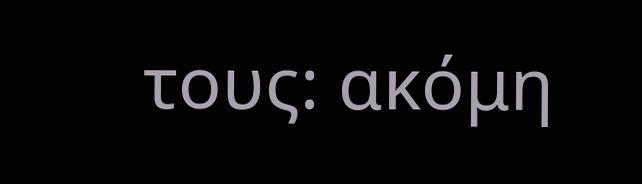τους: ακόμη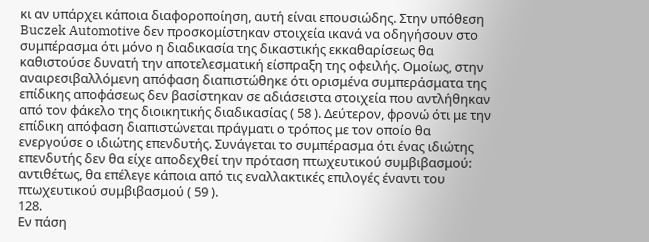κι αν υπάρχει κάποια διαφοροποίηση, αυτή είναι επουσιώδης. Στην υπόθεση Buczek Automotive δεν προσκομίστηκαν στοιχεία ικανά να οδηγήσουν στο συμπέρασμα ότι μόνο η διαδικασία της δικαστικής εκκαθαρίσεως θα καθιστούσε δυνατή την αποτελεσματική είσπραξη της οφειλής. Ομοίως, στην αναιρεσιβαλλόμενη απόφαση διαπιστώθηκε ότι ορισμένα συμπεράσματα της επίδικης αποφάσεως δεν βασίστηκαν σε αδιάσειστα στοιχεία που αντλήθηκαν από τον φάκελο της διοικητικής διαδικασίας ( 58 ). Δεύτερον, φρονώ ότι με την επίδικη απόφαση διαπιστώνεται πράγματι ο τρόπος με τον οποίο θα ενεργούσε ο ιδιώτης επενδυτής. Συνάγεται το συμπέρασμα ότι ένας ιδιώτης επενδυτής δεν θα είχε αποδεχθεί την πρόταση πτωχευτικού συμβιβασμού: αντιθέτως, θα επέλεγε κάποια από τις εναλλακτικές επιλογές έναντι του πτωχευτικού συμβιβασμού ( 59 ).
128.
Εν πάση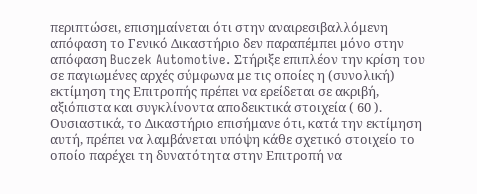περιπτώσει, επισημαίνεται ότι στην αναιρεσιβαλλόμενη απόφαση το Γενικό Δικαστήριο δεν παραπέμπει μόνο στην απόφαση Buczek Automotive. Στήριξε επιπλέον την κρίση του σε παγιωμένες αρχές σύμφωνα με τις οποίες η (συνολική) εκτίμηση της Επιτροπής πρέπει να ερείδεται σε ακριβή, αξιόπιστα και συγκλίνοντα αποδεικτικά στοιχεία ( 60 ). Ουσιαστικά, το Δικαστήριο επισήμανε ότι, κατά την εκτίμηση αυτή, πρέπει να λαμβάνεται υπόψη κάθε σχετικό στοιχείο το οποίο παρέχει τη δυνατότητα στην Επιτροπή να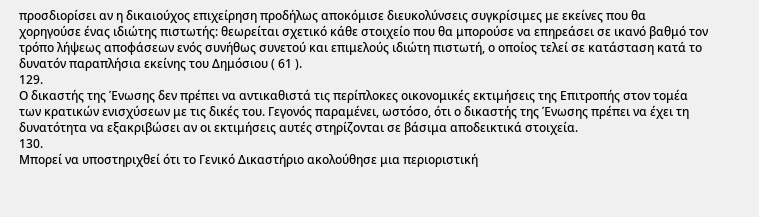προσδιορίσει αν η δικαιούχος επιχείρηση προδήλως αποκόμισε διευκολύνσεις συγκρίσιμες με εκείνες που θα χορηγούσε ένας ιδιώτης πιστωτής: θεωρείται σχετικό κάθε στοιχείο που θα μπορούσε να επηρεάσει σε ικανό βαθμό τον τρόπο λήψεως αποφάσεων ενός συνήθως συνετού και επιμελούς ιδιώτη πιστωτή, ο οποίος τελεί σε κατάσταση κατά το δυνατόν παραπλήσια εκείνης του Δημόσιου ( 61 ).
129.
Ο δικαστής της Ένωσης δεν πρέπει να αντικαθιστά τις περίπλοκες οικονομικές εκτιμήσεις της Επιτροπής στον τομέα των κρατικών ενισχύσεων με τις δικές του. Γεγονός παραμένει, ωστόσο, ότι ο δικαστής της Ένωσης πρέπει να έχει τη δυνατότητα να εξακριβώσει αν οι εκτιμήσεις αυτές στηρίζονται σε βάσιμα αποδεικτικά στοιχεία.
130.
Μπορεί να υποστηριχθεί ότι το Γενικό Δικαστήριο ακολούθησε μια περιοριστική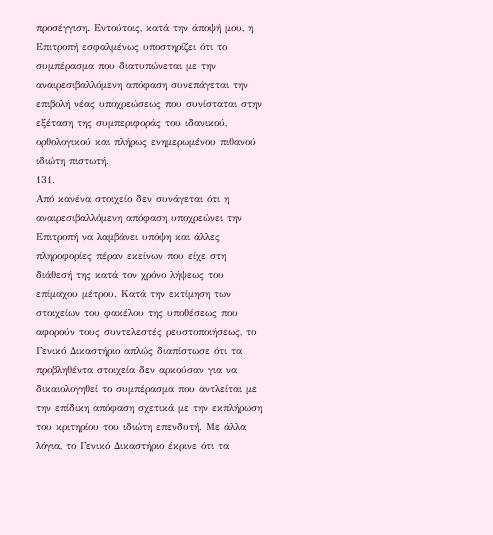προσέγγιση. Εντούτοις, κατά την άποψή μου, η Επιτροπή εσφαλμένως υποστηρίζει ότι το συμπέρασμα που διατυπώνεται με την αναιρεσιβαλλόμενη απόφαση συνεπάγεται την επιβολή νέας υποχρεώσεως που συνίσταται στην εξέταση της συμπεριφοράς του ιδανικού, ορθολογικού και πλήρως ενημερωμένου πιθανού ιδιώτη πιστωτή.
131.
Από κανένα στοιχείο δεν συνάγεται ότι η αναιρεσιβαλλόμενη απόφαση υποχρεώνει την Επιτροπή να λαμβάνει υπόψη και άλλες πληροφορίες πέραν εκείνων που είχε στη διάθεσή της κατά τον χρόνο λήψεως του επίμαχου μέτρου. Κατά την εκτίμηση των στοιχείων του φακέλου της υποθέσεως που αφορούν τους συντελεστές ρευστοποιήσεως, το Γενικό Δικαστήριο απλώς διαπίστωσε ότι τα προβληθέντα στοιχεία δεν αρκούσαν για να δικαιολογηθεί το συμπέρασμα που αντλείται με την επίδικη απόφαση σχετικά με την εκπλήρωση του κριτηρίου του ιδιώτη επενδυτή. Με άλλα λόγια, το Γενικό Δικαστήριο έκρινε ότι τα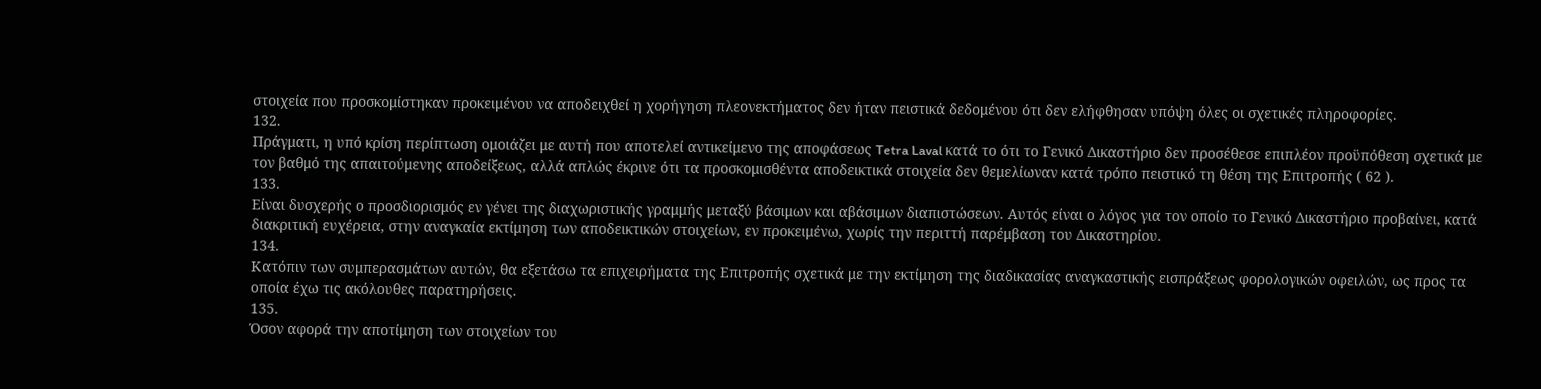στοιχεία που προσκομίστηκαν προκειμένου να αποδειχθεί η χορήγηση πλεονεκτήματος δεν ήταν πειστικά δεδομένου ότι δεν ελήφθησαν υπόψη όλες οι σχετικές πληροφορίες.
132.
Πράγματι, η υπό κρίση περίπτωση ομοιάζει με αυτή που αποτελεί αντικείμενο της αποφάσεως Tetra Laval κατά το ότι το Γενικό Δικαστήριο δεν προσέθεσε επιπλέον προϋπόθεση σχετικά με τον βαθμό της απαιτούμενης αποδείξεως, αλλά απλώς έκρινε ότι τα προσκομισθέντα αποδεικτικά στοιχεία δεν θεμελίωναν κατά τρόπο πειστικό τη θέση της Επιτροπής ( 62 ).
133.
Είναι δυσχερής ο προσδιορισμός εν γένει της διαχωριστικής γραμμής μεταξύ βάσιμων και αβάσιμων διαπιστώσεων. Αυτός είναι ο λόγος για τον οποίο το Γενικό Δικαστήριο προβαίνει, κατά διακριτική ευχέρεια, στην αναγκαία εκτίμηση των αποδεικτικών στοιχείων, εν προκειμένω, χωρίς την περιττή παρέμβαση του Δικαστηρίου.
134.
Κατόπιν των συμπερασμάτων αυτών, θα εξετάσω τα επιχειρήματα της Επιτροπής σχετικά με την εκτίμηση της διαδικασίας αναγκαστικής εισπράξεως φορολογικών οφειλών, ως προς τα οποία έχω τις ακόλουθες παρατηρήσεις.
135.
Όσον αφορά την αποτίμηση των στοιχείων του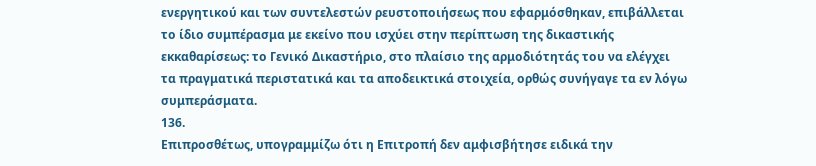ενεργητικού και των συντελεστών ρευστοποιήσεως που εφαρμόσθηκαν, επιβάλλεται το ίδιο συμπέρασμα με εκείνο που ισχύει στην περίπτωση της δικαστικής εκκαθαρίσεως: το Γενικό Δικαστήριο, στο πλαίσιο της αρμοδιότητάς του να ελέγχει τα πραγματικά περιστατικά και τα αποδεικτικά στοιχεία, ορθώς συνήγαγε τα εν λόγω συμπεράσματα.
136.
Επιπροσθέτως, υπογραμμίζω ότι η Επιτροπή δεν αμφισβήτησε ειδικά την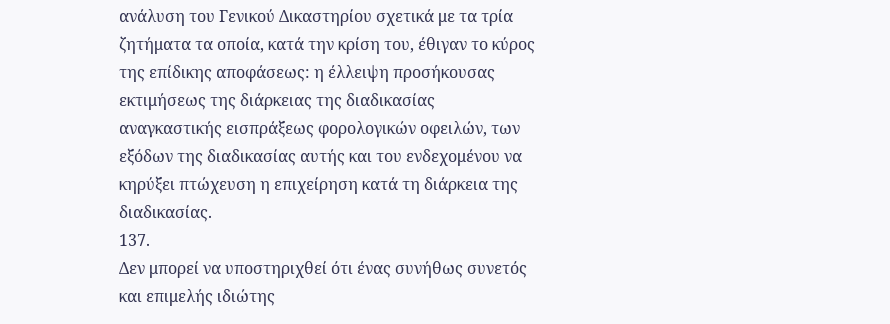ανάλυση του Γενικού Δικαστηρίου σχετικά με τα τρία ζητήματα τα οποία, κατά την κρίση του, έθιγαν το κύρος της επίδικης αποφάσεως: η έλλειψη προσήκουσας εκτιμήσεως της διάρκειας της διαδικασίας αναγκαστικής εισπράξεως φορολογικών οφειλών, των εξόδων της διαδικασίας αυτής και του ενδεχομένου να κηρύξει πτώχευση η επιχείρηση κατά τη διάρκεια της διαδικασίας.
137.
Δεν μπορεί να υποστηριχθεί ότι ένας συνήθως συνετός και επιμελής ιδιώτης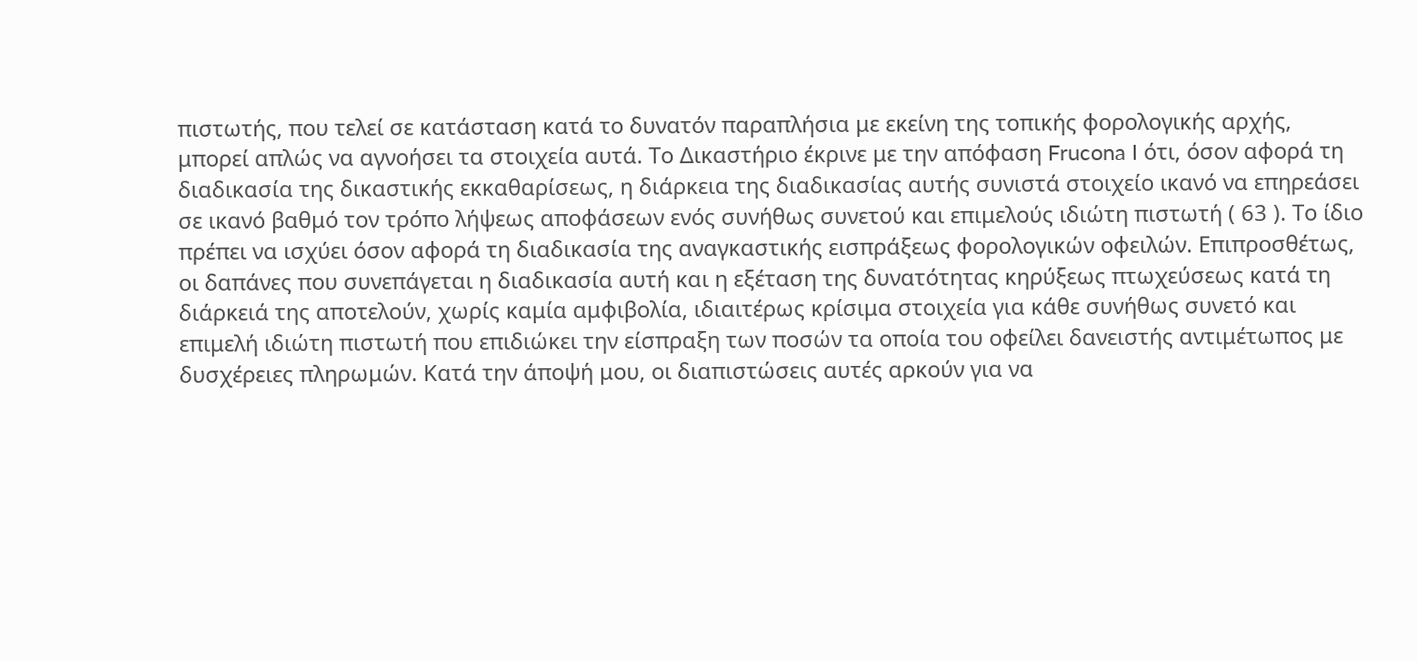πιστωτής, που τελεί σε κατάσταση κατά το δυνατόν παραπλήσια με εκείνη της τοπικής φορολογικής αρχής, μπορεί απλώς να αγνοήσει τα στοιχεία αυτά. Το Δικαστήριο έκρινε με την απόφαση Frucona I ότι, όσον αφορά τη διαδικασία της δικαστικής εκκαθαρίσεως, η διάρκεια της διαδικασίας αυτής συνιστά στοιχείο ικανό να επηρεάσει σε ικανό βαθμό τον τρόπο λήψεως αποφάσεων ενός συνήθως συνετού και επιμελούς ιδιώτη πιστωτή ( 63 ). Το ίδιο πρέπει να ισχύει όσον αφορά τη διαδικασία της αναγκαστικής εισπράξεως φορολογικών οφειλών. Επιπροσθέτως, οι δαπάνες που συνεπάγεται η διαδικασία αυτή και η εξέταση της δυνατότητας κηρύξεως πτωχεύσεως κατά τη διάρκειά της αποτελούν, χωρίς καμία αμφιβολία, ιδιαιτέρως κρίσιμα στοιχεία για κάθε συνήθως συνετό και επιμελή ιδιώτη πιστωτή που επιδιώκει την είσπραξη των ποσών τα οποία του οφείλει δανειστής αντιμέτωπος με δυσχέρειες πληρωμών. Κατά την άποψή μου, οι διαπιστώσεις αυτές αρκούν για να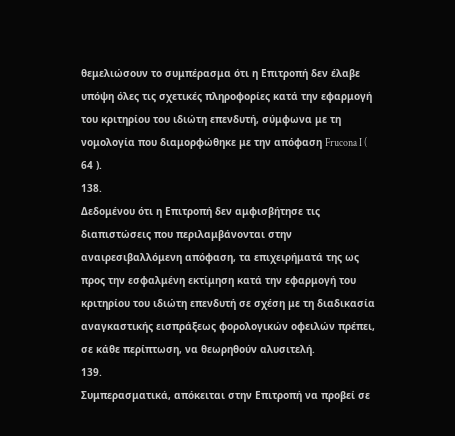θεμελιώσουν το συμπέρασμα ότι η Επιτροπή δεν έλαβε υπόψη όλες τις σχετικές πληροφορίες κατά την εφαρμογή του κριτηρίου του ιδιώτη επενδυτή, σύμφωνα με τη νομολογία που διαμορφώθηκε με την απόφαση Frucona I ( 64 ).
138.
Δεδομένου ότι η Επιτροπή δεν αμφισβήτησε τις διαπιστώσεις που περιλαμβάνονται στην αναιρεσιβαλλόμενη απόφαση, τα επιχειρήματά της ως προς την εσφαλμένη εκτίμηση κατά την εφαρμογή του κριτηρίου του ιδιώτη επενδυτή σε σχέση με τη διαδικασία αναγκαστικής εισπράξεως φορολογικών οφειλών πρέπει, σε κάθε περίπτωση, να θεωρηθούν αλυσιτελή.
139.
Συμπερασματικά, απόκειται στην Επιτροπή να προβεί σε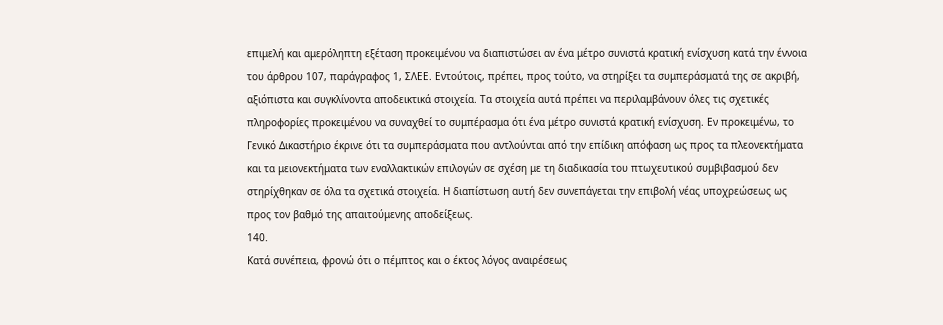επιμελή και αμερόληπτη εξέταση προκειμένου να διαπιστώσει αν ένα μέτρο συνιστά κρατική ενίσχυση κατά την έννοια του άρθρου 107, παράγραφος 1, ΣΛΕΕ. Εντούτοις, πρέπει, προς τούτο, να στηρίξει τα συμπεράσματά της σε ακριβή, αξιόπιστα και συγκλίνοντα αποδεικτικά στοιχεία. Τα στοιχεία αυτά πρέπει να περιλαμβάνουν όλες τις σχετικές πληροφορίες προκειμένου να συναχθεί το συμπέρασμα ότι ένα μέτρο συνιστά κρατική ενίσχυση. Εν προκειμένω, το Γενικό Δικαστήριο έκρινε ότι τα συμπεράσματα που αντλούνται από την επίδικη απόφαση ως προς τα πλεονεκτήματα και τα μειονεκτήματα των εναλλακτικών επιλογών σε σχέση με τη διαδικασία του πτωχευτικού συμβιβασμού δεν στηρίχθηκαν σε όλα τα σχετικά στοιχεία. Η διαπίστωση αυτή δεν συνεπάγεται την επιβολή νέας υποχρεώσεως ως προς τον βαθμό της απαιτούμενης αποδείξεως.
140.
Κατά συνέπεια, φρονώ ότι ο πέμπτος και ο έκτος λόγος αναιρέσεως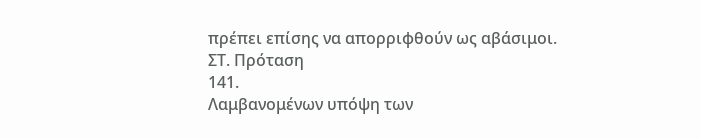πρέπει επίσης να απορριφθούν ως αβάσιμοι.
ΣΤ. Πρόταση
141.
Λαμβανομένων υπόψη των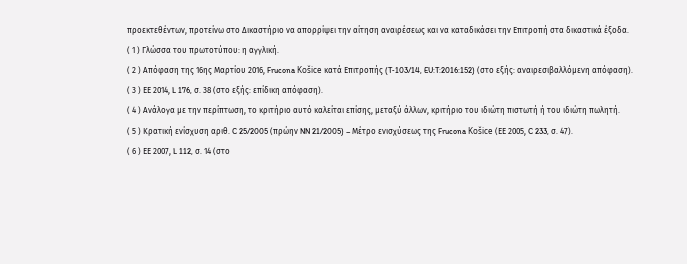προεκτεθέντων, προτείνω στο Δικαστήριο να απορρίψει την αίτηση αναιρέσεως και να καταδικάσει την Επιτροπή στα δικαστικά έξοδα.
( 1 ) Γλώσσα του πρωτοτύπου: η αγγλική.
( 2 ) Απόφαση της 16ης Μαρτίου 2016, Frucona Košice κατά Επιτροπής (T‑103/14, EU:T:2016:152) (στο εξής: αναιρεσιβαλλόμενη απόφαση).
( 3 ) ΕΕ 2014, L 176, σ. 38 (στο εξής: επίδικη απόφαση).
( 4 ) Ανάλογα με την περίπτωση, το κριτήριο αυτό καλείται επίσης, μεταξύ άλλων, κριτήριο του ιδιώτη πιστωτή ή του ιδιώτη πωλητή.
( 5 ) Κρατική ενίσχυση αριθ. C 25/2005 (πρώην NN 21/2005) – Μέτρο ενισχύσεως της Frucona Košice (ΕΕ 2005, C 233, σ. 47).
( 6 ) ΕΕ 2007, L 112, σ. 14 (στο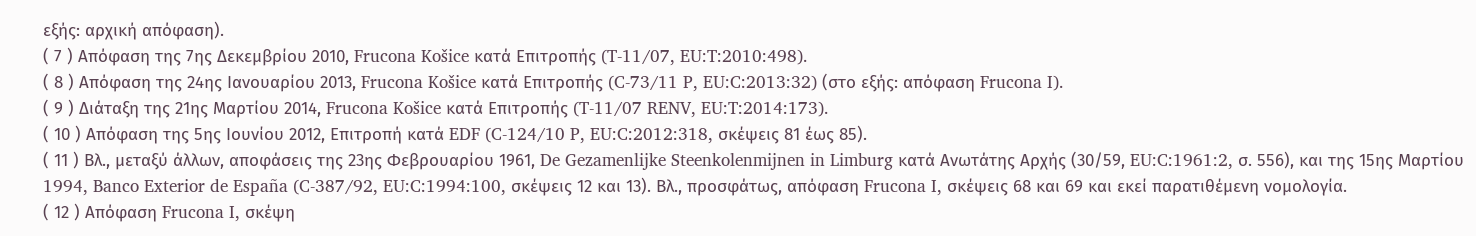εξής: αρχική απόφαση).
( 7 ) Απόφαση της 7ης Δεκεμβρίου 2010, Frucona Košice κατά Επιτροπής (T‑11/07, EU:T:2010:498).
( 8 ) Απόφαση της 24ης Ιανουαρίου 2013, Frucona Košice κατά Επιτροπής (C‑73/11 P, EU:C:2013:32) (στο εξής: απόφαση Frucona I).
( 9 ) Διάταξη της 21ης Μαρτίου 2014, Frucona Košice κατά Επιτροπής (T‑11/07 RENV, EU:T:2014:173).
( 10 ) Απόφαση της 5ης Ιουνίου 2012, Επιτροπή κατά EDF (C‑124/10 P, EU:C:2012:318, σκέψεις 81 έως 85).
( 11 ) Βλ., μεταξύ άλλων, αποφάσεις της 23ης Φεβρουαρίου 1961, De Gezamenlijke Steenkolenmijnen in Limburg κατά Ανωτάτης Αρχής (30/59, EU:C:1961:2, σ. 556), και της 15ης Μαρτίου 1994, Banco Exterior de España (C‑387/92, EU:C:1994:100, σκέψεις 12 και 13). Βλ., προσφάτως, απόφαση Frucona I, σκέψεις 68 και 69 και εκεί παρατιθέμενη νομολογία.
( 12 ) Απόφαση Frucona I, σκέψη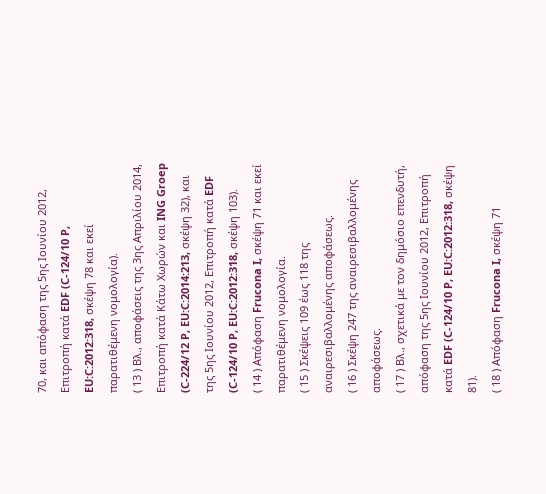70, και απόφαση της 5ης Ιουνίου 2012, Επιτροπή κατά EDF (C‑124/10 P, EU:C:2012:318, σκέψη 78 και εκεί παρατιθέμενη νομολογία).
( 13 ) Βλ., αποφάσεις της 3ης Απριλίου 2014, Επιτροπή κατά Κάτω Χωρών και ING Groep (C‑224/12 P, EU:C:2014:213, σκέψη 32), και της 5ης Ιουνίου 2012, Επιτροπή κατά EDF (C‑124/10 P, EU:C:2012:318, σκέψη 103).
( 14 ) Απόφαση Frucona I, σκέψη 71 και εκεί παρατιθέμενη νομολογία.
( 15 ) Σκέψεις 109 έως 118 της αναιρεσιβαλλομένης αποφάσεως.
( 16 ) Σκέψη 247 της αναιρεσιβαλλομένης αποφάσεως.
( 17 ) Βλ., σχετικά με τον δημόσιο επενδυτή, απόφαση της 5ης Ιουνίου 2012, Επιτροπή κατά EDF (C‑124/10 P, EU:C:2012:318, σκέψη 81).
( 18 ) Απόφαση Frucona I, σκέψη 71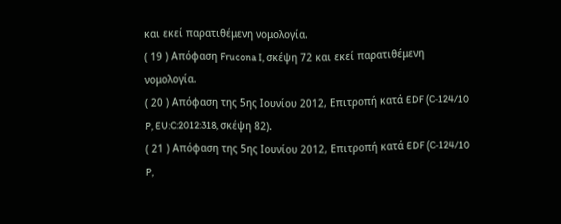και εκεί παρατιθέμενη νομολογία.
( 19 ) Απόφαση Frucona I, σκέψη 72 και εκεί παρατιθέμενη νομολογία.
( 20 ) Απόφαση της 5ης Ιουνίου 2012, Επιτροπή κατά EDF (C‑124/10 P, EU:C:2012:318, σκέψη 82).
( 21 ) Απόφαση της 5ης Ιουνίου 2012, Επιτροπή κατά EDF (C‑124/10 P,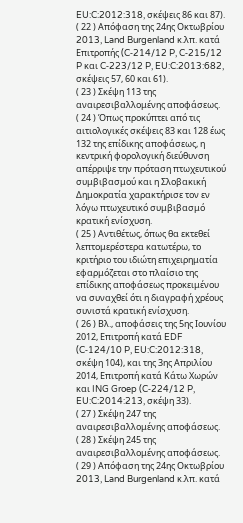EU:C:2012:318, σκέψεις 86 και 87).
( 22 ) Απόφαση της 24ης Οκτωβρίου 2013, Land Burgenland κ.λπ. κατά Επιτροπής (C‑214/12 P, C‑215/12 P και C‑223/12 P, EU:C:2013:682, σκέψεις 57, 60 και 61).
( 23 ) Σκέψη 113 της αναιρεσιβαλλομένης αποφάσεως.
( 24 ) Όπως προκύπτει από τις αιτιολογικές σκέψεις 83 και 128 έως 132 της επίδικης αποφάσεως, η κεντρική φορολογική διεύθυνση απέρριψε την πρόταση πτωχευτικού συμβιβασμού και η Σλοβακική Δημοκρατία χαρακτήρισε τον εν λόγω πτωχευτικό συμβιβασμό κρατική ενίσχυση.
( 25 ) Αντιθέτως, όπως θα εκτεθεί λεπτομερέστερα κατωτέρω, το κριτήριο του ιδιώτη επιχειρηματία εφαρμόζεται στο πλαίσιο της επίδικης αποφάσεως προκειμένου να συναχθεί ότι η διαγραφή χρέους συνιστά κρατική ενίσχυση.
( 26 ) Βλ., αποφάσεις της 5ης Ιουνίου 2012, Επιτροπή κατά EDF (C‑124/10 P, EU:C:2012:318, σκέψη 104), και της 3ης Απριλίου 2014, Επιτροπή κατά Κάτω Χωρών και ING Groep (C‑224/12 P, EU:C:2014:213, σκέψη 33).
( 27 ) Σκέψη 247 της αναιρεσιβαλλομένης αποφάσεως.
( 28 ) Σκέψη 245 της αναιρεσιβαλλομένης αποφάσεως.
( 29 ) Απόφαση της 24ης Οκτωβρίου 2013, Land Burgenland κ.λπ. κατά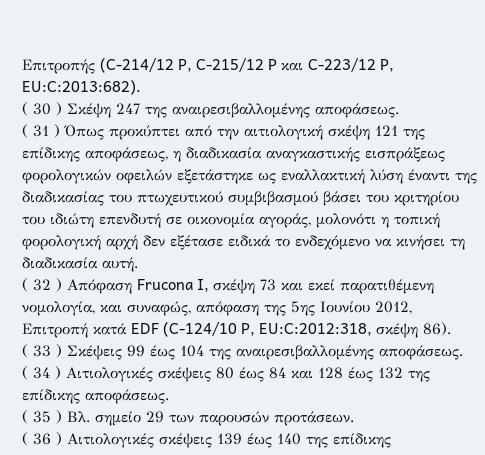Επιτροπής (C‑214/12 P, C‑215/12 P και C‑223/12 P, EU:C:2013:682).
( 30 ) Σκέψη 247 της αναιρεσιβαλλομένης αποφάσεως.
( 31 ) Όπως προκύπτει από την αιτιολογική σκέψη 121 της επίδικης αποφάσεως, η διαδικασία αναγκαστικής εισπράξεως φορολογικών οφειλών εξετάστηκε ως εναλλακτική λύση έναντι της διαδικασίας του πτωχευτικού συμβιβασμού βάσει του κριτηρίου του ιδιώτη επενδυτή σε οικονομία αγοράς, μολονότι η τοπική φορολογική αρχή δεν εξέτασε ειδικά το ενδεχόμενο να κινήσει τη διαδικασία αυτή.
( 32 ) Απόφαση Frucona I, σκέψη 73 και εκεί παρατιθέμενη νομολογία, και συναφώς, απόφαση της 5ης Ιουνίου 2012, Επιτροπή κατά EDF (C‑124/10 P, EU:C:2012:318, σκέψη 86).
( 33 ) Σκέψεις 99 έως 104 της αναιρεσιβαλλομένης αποφάσεως.
( 34 ) Αιτιολογικές σκέψεις 80 έως 84 και 128 έως 132 της επίδικης αποφάσεως.
( 35 ) Βλ. σημείο 29 των παρουσών προτάσεων.
( 36 ) Αιτιολογικές σκέψεις 139 έως 140 της επίδικης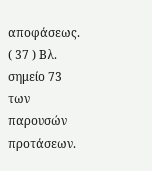αποφάσεως.
( 37 ) Βλ. σημείο 73 των παρουσών προτάσεων.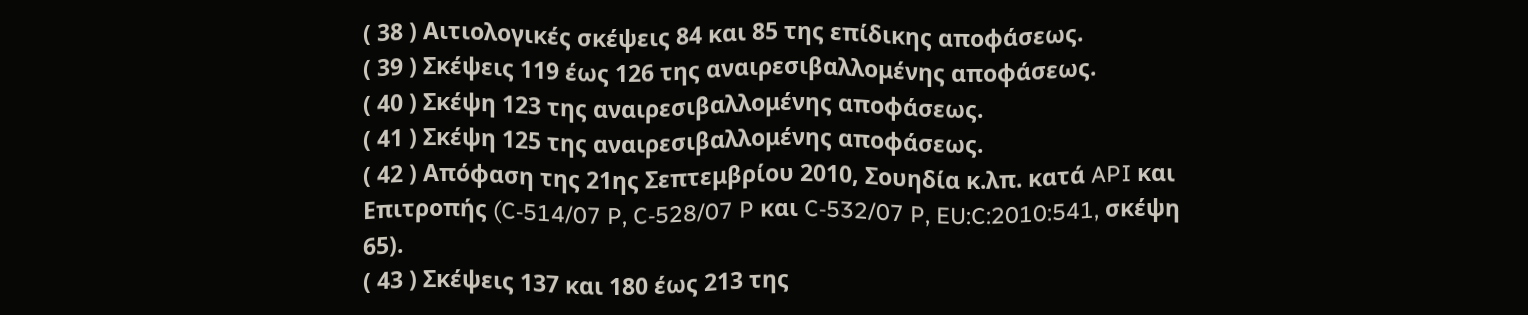( 38 ) Αιτιολογικές σκέψεις 84 και 85 της επίδικης αποφάσεως.
( 39 ) Σκέψεις 119 έως 126 της αναιρεσιβαλλομένης αποφάσεως.
( 40 ) Σκέψη 123 της αναιρεσιβαλλομένης αποφάσεως.
( 41 ) Σκέψη 125 της αναιρεσιβαλλομένης αποφάσεως.
( 42 ) Απόφαση της 21ης Σεπτεμβρίου 2010, Σουηδία κ.λπ. κατά API και Επιτροπής (C‑514/07 P, C‑528/07 P και C‑532/07 P, EU:C:2010:541, σκέψη 65).
( 43 ) Σκέψεις 137 και 180 έως 213 της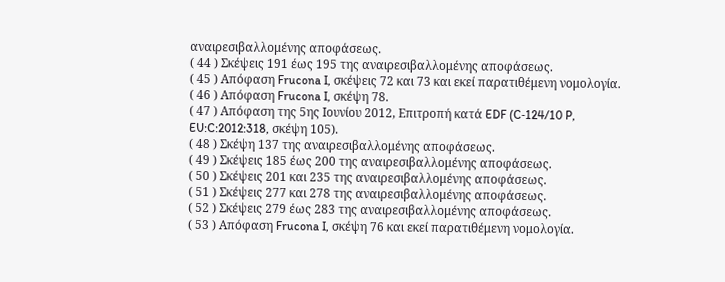αναιρεσιβαλλομένης αποφάσεως.
( 44 ) Σκέψεις 191 έως 195 της αναιρεσιβαλλομένης αποφάσεως.
( 45 ) Απόφαση Frucona I, σκέψεις 72 και 73 και εκεί παρατιθέμενη νομολογία.
( 46 ) Απόφαση Frucona I, σκέψη 78.
( 47 ) Απόφαση της 5ης Ιουνίου 2012, Επιτροπή κατά EDF (C‑124/10 P, EU:C:2012:318, σκέψη 105).
( 48 ) Σκέψη 137 της αναιρεσιβαλλομένης αποφάσεως.
( 49 ) Σκέψεις 185 έως 200 της αναιρεσιβαλλομένης αποφάσεως.
( 50 ) Σκέψεις 201 και 235 της αναιρεσιβαλλομένης αποφάσεως.
( 51 ) Σκέψεις 277 και 278 της αναιρεσιβαλλομένης αποφάσεως.
( 52 ) Σκέψεις 279 έως 283 της αναιρεσιβαλλομένης αποφάσεως.
( 53 ) Απόφαση Frucona I, σκέψη 76 και εκεί παρατιθέμενη νομολογία.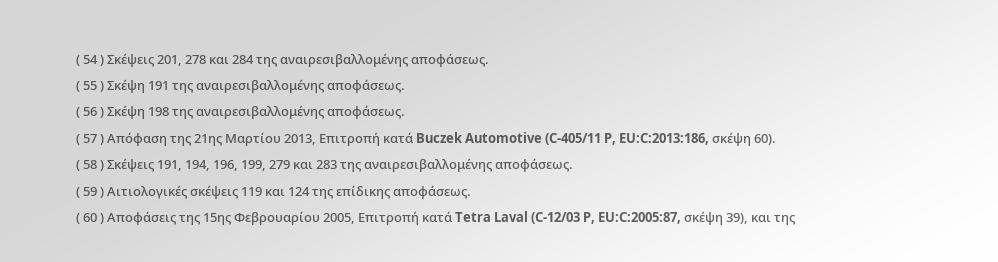( 54 ) Σκέψεις 201, 278 και 284 της αναιρεσιβαλλομένης αποφάσεως.
( 55 ) Σκέψη 191 της αναιρεσιβαλλομένης αποφάσεως.
( 56 ) Σκέψη 198 της αναιρεσιβαλλομένης αποφάσεως.
( 57 ) Απόφαση της 21ης Μαρτίου 2013, Επιτροπή κατά Buczek Automotive (C‑405/11 P, EU:C:2013:186, σκέψη 60).
( 58 ) Σκέψεις 191, 194, 196, 199, 279 και 283 της αναιρεσιβαλλομένης αποφάσεως.
( 59 ) Αιτιολογικές σκέψεις 119 και 124 της επίδικης αποφάσεως.
( 60 ) Αποφάσεις της 15ης Φεβρουαρίου 2005, Επιτροπή κατά Tetra Laval (C‑12/03 P, EU:C:2005:87, σκέψη 39), και της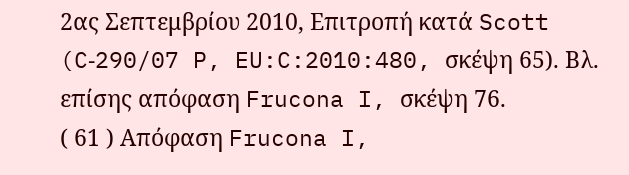2ας Σεπτεμβρίου 2010, Επιτροπή κατά Scott (C‑290/07 P, EU:C:2010:480, σκέψη 65). Βλ. επίσης απόφαση Frucona I, σκέψη 76.
( 61 ) Απόφαση Frucona I,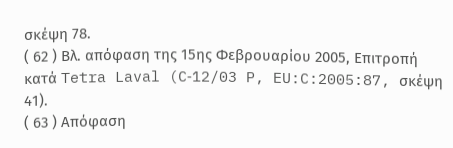σκέψη 78.
( 62 ) Βλ. απόφαση της 15ης Φεβρουαρίου 2005, Επιτροπή κατά Tetra Laval (C‑12/03 P, EU:C:2005:87, σκέψη 41).
( 63 ) Απόφαση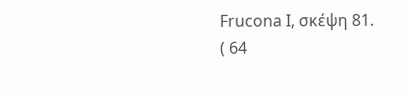Frucona I, σκέψη 81.
( 64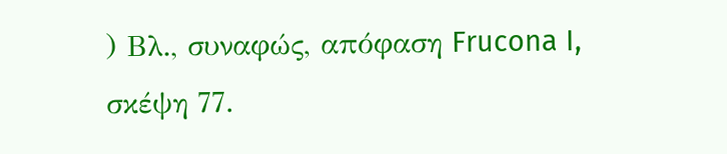) Βλ., συναφώς, απόφαση Frucona I, σκέψη 77.